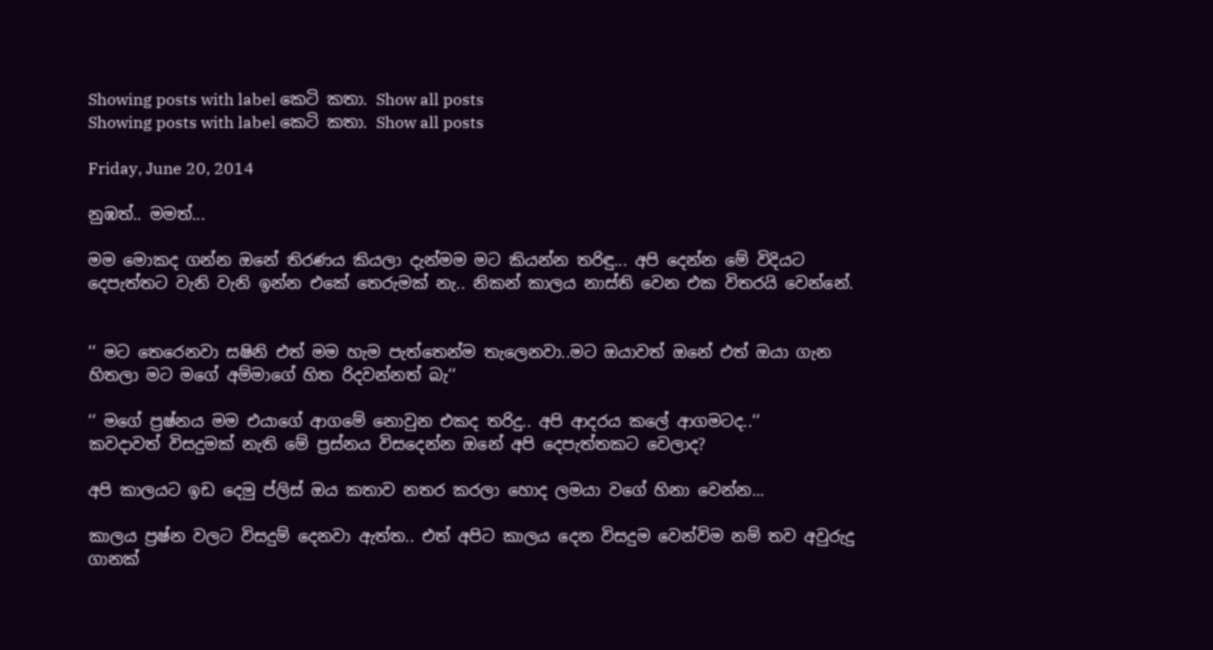Showing posts with label කෙටි කතා. Show all posts
Showing posts with label කෙටි කතා. Show all posts

Friday, June 20, 2014

නුඹත්.. මමත්...

මම මොකද ගන්න ඔනේ තිරණය කියලා දැන්මම මට කියන්න තරිඳු... අපි දෙන්න මේ විදියට දෙපැත්තට වැනි වැනි ඉන්න එකේ තෙරුමක් නැ.. නිකන් කාලය නාස්ති වෙන එක විතරයි වෙන්නේ.


‘‘ මට තෙරෙනවා සෂිනි එත් මම හැම පැත්තෙන්ම තැලෙනවා..මට ඔයාවත් ඔනේ එත් ඔයා ගැන හිතලා මට මගේ අම්මාගේ හිත රිදවන්නත් බැ‘‘

‘‘ මගේ ප්‍රෂ්නය මම එයාගේ ආගමේ නොවුන එකද තරිදු.. අපි ආදරය කලේ ආගමටද..‘‘
කවදාවත් විසදුමක් නැති මේ ප්‍රස්නය විසදෙන්න ඔනේ අපි දෙපැත්තකට වෙලාද?

අපි කාලයට ඉඩ දෙමු ප්ලිස් ඔය කතාව නතර කරලා හොද ලමයා වගේ හිනා වෙන්න...

කාලය ප්‍රෂ්න වලට විසදුම් දෙනවා ඇත්ත.. එත් අපිට කාලය දෙන විසදුම වෙන්විම නම් තව අවුරුදු ගානක්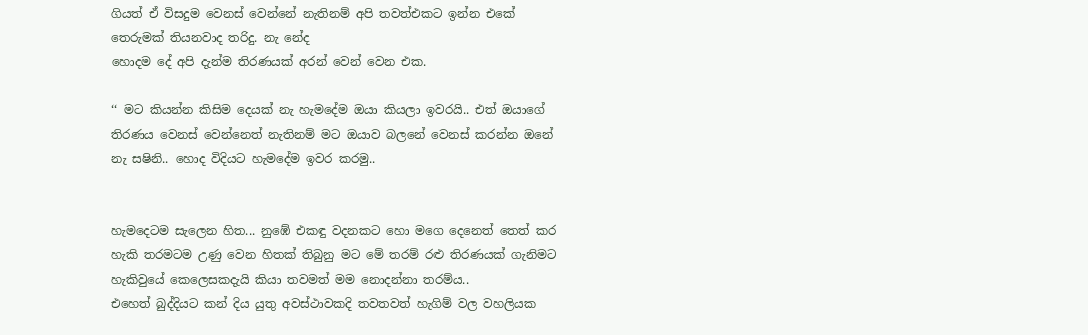ගියත් ඒ විසදුම වෙනස් වෙන්නේ නැතිනම් අපි තවත්එකට ඉන්න එකේ තෙරුමක් තියනවාද තරිදු. නැ නේද
හොදම දේ අපි දැන්ම තිරණයක් අරන් වෙන් වෙන එක.

‘‘ මට කියන්න කිසිම දෙයක් නැ හැමදේම ඔයා කියලා ඉවරයි.. එත් ඔයාගේ තිරණය වෙනස් වෙන්නෙත් නැතිනම් මට ඔයාව බලනේ වෙනස් කරන්න ඔනේ නැ සෂිනි.. හොද විදියට හැමදේම ඉවර කරමු..


හැමදෙටම සැලෙන හිත... නුඹේ එකඳු වදනකට හො මගෙ දෙනෙත් තෙත් කර හැකි තරමටම උණු වෙන හිතක් තිබුනු මට මේ තරම් රළු තිරණයක් ගැනිමට හැකිවුයේ කෙලෙසකදැයි කියා තවමත් මම නොදන්නා තරම්ය..
එහෙත් බුද්දියට කන් දිය යුතු අවස්ථාවකදි තවතවත් හැගිම් වල වහලියක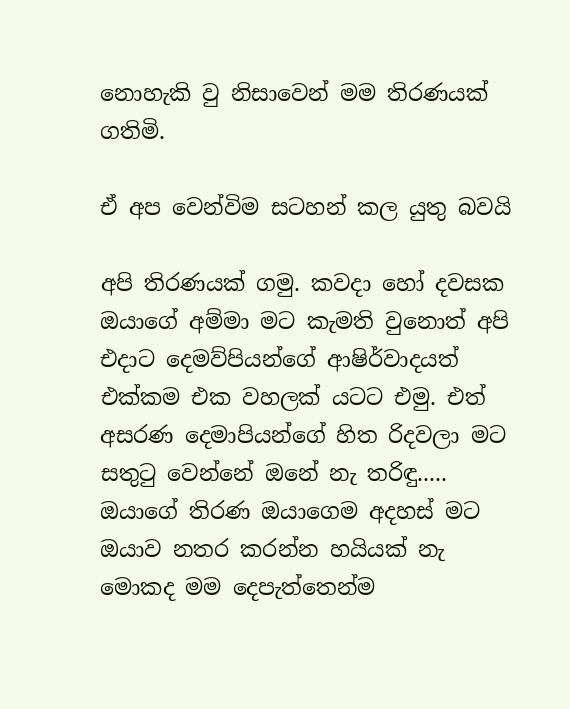නොහැකි වු නිසාවෙන් මම තිරණයක් ගතිමි.

ඒ අප වෙන්විම සටහන් කල යුතු බවයි

අපි තිරණයක් ගමු. කවදා හෝ දවසක ඔයාගේ අම්මා මට කැමති වුනොත් අපි එදාට දෙමව්පියන්ගේ ආෂිර්වාදයත් එක්කම එක වහලක් යටට එමු. එත් අසරණ දෙමාපියන්ගේ හිත රිදවලා මට සතුටු වෙන්නේ ඔනේ නැ තරිඳු.....
ඔයාගේ තිරණ ඔයාගෙම අදහස් මට ඔයාව නතර කරන්න හයියක් නැ මොකද මම දෙපැත්තෙන්ම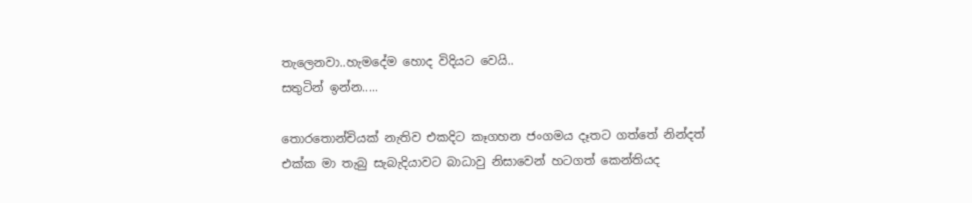තැලෙනවා..හැමදේම හොද විදියට වෙයි..
සතුටින් ඉන්න.....

තොරතොන්චියක් නැතිව එකදිට කෑගහන ජංගමය දෑතට ගත්තේ නින්දත් එක්ක මා තැබු සැබැදියාවට බාධාවු නිසාවෙන් හටගත් කෙන්තියද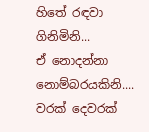හිතේ රඳවා ගිනිමිනි...
ඒ නොදන්නා නොම්බරයකිනි....
වරක් දෙවරක්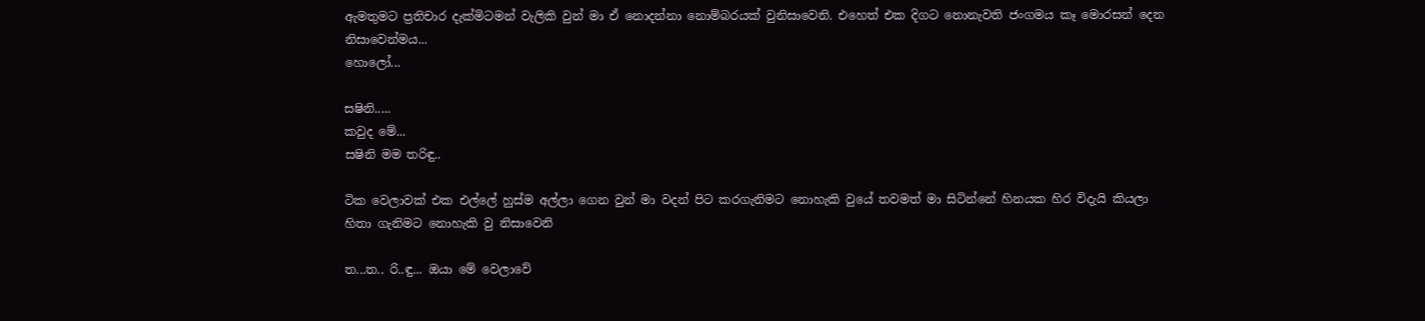ඇමතුමට ප්‍රතිචාර දැක්මිටමන් වැලිකි වුන් මා ඒ නොදන්නා නොම්බරයක් වුනිසාවෙනි. එහෙත් එක දිගට නොනැවති ජංගමය කෑ මොරසන් දෙන නිසාවෙන්මය...
හොලෝ...

සෂිනි.....
කවුද මේ...
සෂිනි මම තරිඳු..

ටික වෙලාවක් එක එල්ලේ හුස්ම අල්ලා ගෙන වුන් මා වදන් පිට කරගැනිමට නොහැකි වුයේ තවමත් මා සිටින්නේ හිනයක හිර විදැයි කියලා හිතා ගැනිමට නොහැකි වු නිසාවෙනි

ත...ත.. රි..ඳු... ඔයා මේ වෙලාවේ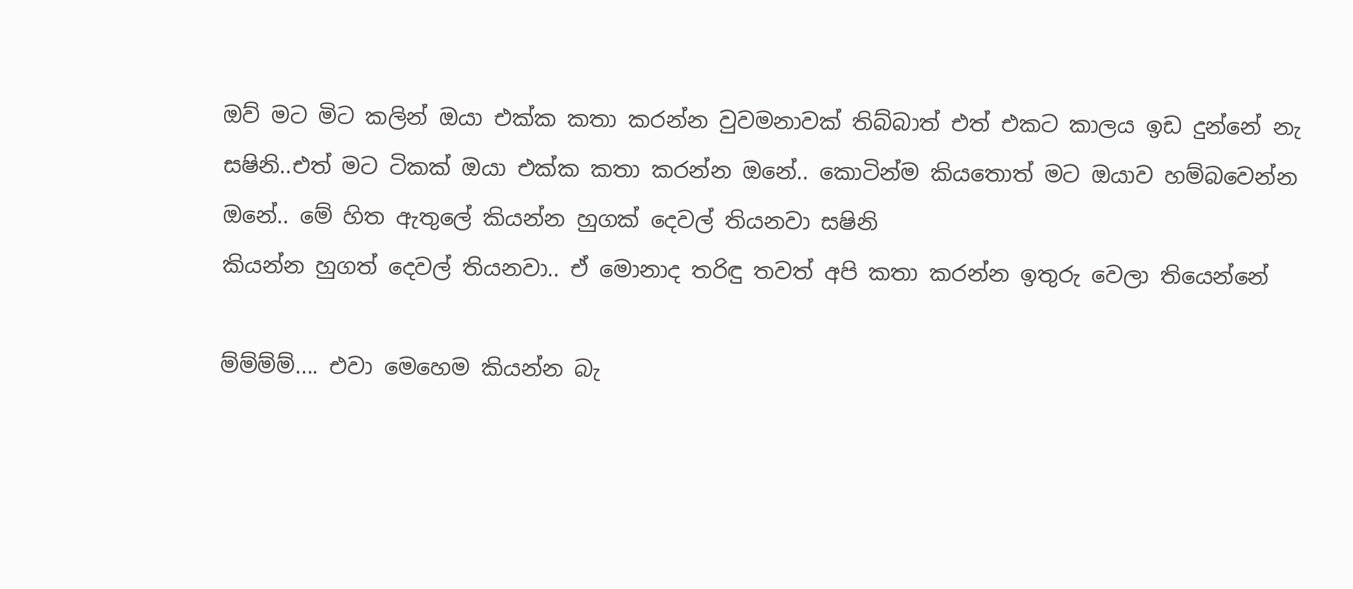ඔව් මට මිට කලින් ඔයා එක්ක කතා කරන්න වුවමනාවක් තිබ්බාත් එත් එකට කාලය ඉඩ දුන්නේ නැ සෂිනි..එත් මට ටිකක් ඔයා එක්ක කතා කරන්න ඔනේ.. කොටින්ම කියතොත් මට ඔයාව හම්බවෙන්න ඔනේ.. මේ හිත ඇතුලේ කියන්න හුගක් දෙවල් තියනවා සෂිනි
කියන්න හුගත් දෙවල් තියනවා.. ඒ මොනාද තරිඳු තවත් අපි කතා කරන්න ඉතුරු වෙලා තියෙන්නේ

ම්ම්ම්ම්.... එවා මෙහෙම කියන්න බැ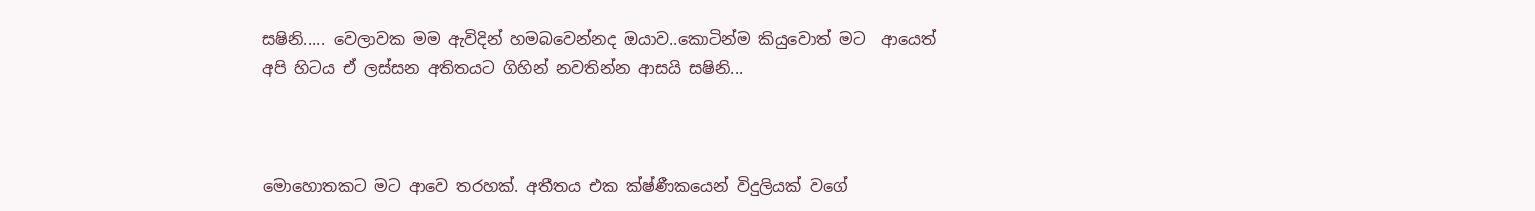සෂිනි..... වෙලාවක මම ඇවිදින් හමබවෙන්නද ඔයාව..කොටින්ම කියුවොත් මට  ආයෙත් අපි හිටය ඒ ලස්සන අතිතයට ගිහින් නවතින්න ආසයි සෂිනි...



මොහොතකට මට ආවෙ තරහක්. අතීතය එක ක්ෂ්ණීකයෙන් විදුලියක් වගේ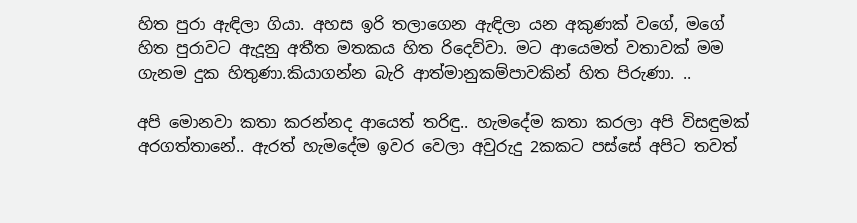හිත පුරා ඇඳිලා ගියා. අහස ඉරි තලාගෙන ඇඳිලා යන අකුණක් වගේ, මගේ හිත පුරාවට ඇදූනු අතීත මතකය හිත රිදෙව්වා. මට ආයෙමත් වතාවක් මම ගැනම දුක හිතුණා.කියාගන්න බැරි ආත්මානුකම්පාවකින් හිත පිරුණා. ..

අපි මොනවා කතා කරන්නද ආයෙත් තරිඳු.. හැමදේම කතා කරලා අපි විසඳුමක් අරගත්තානේ.. ඇරත් හැමදේම ඉවර වෙලා අවුරුදු 2කකට පස්සේ අපිට තවත්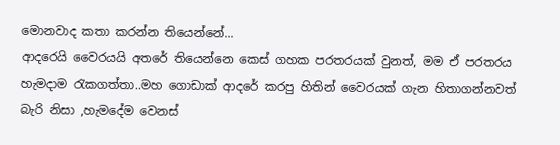මොනවාද කතා කරන්න තියෙන්නේ...
ආදරෙයි වෛරයයි අතරේ තියෙන්නෙ කෙස් ගහක පරතරයක් වුනත්, මම ඒ පරතරය හැමදාම රැකගත්තා..මහ ගොඩාක් ආදරේ කරපු හිතින් වෛරයක් ගැන හිතාගන්නවත් බැරි නිසා ,හැමදේම වෙනස්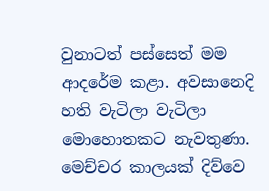වුනාටත් පස්සෙත් මම ආදරේම කළා. අවසානෙදි හති වැටිලා වැටිලා මොහොතකට නැවතුණා. මෙච්චර කාලයක් දිව්වෙ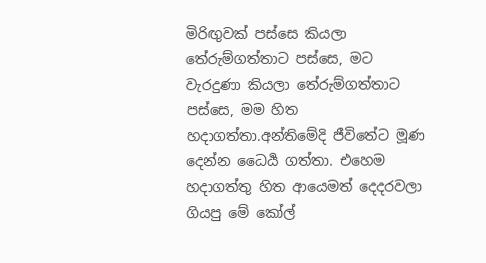මිරිඟුවක් පස්සෙ කියලා තේරුම්ගත්තාට පස්සෙ, මට වැරදුණා කියලා තේරුම්ගත්තාට පස්සෙ, මම හිත හදාගත්තා.අන්තිමේදි ජීවිතේට මූණ දෙන්න ධෛර්‍ය ගත්තා. එහෙම හදාගත්තු හිත ආයෙමත් දෙදරවලා ගියපු මේ කෝල්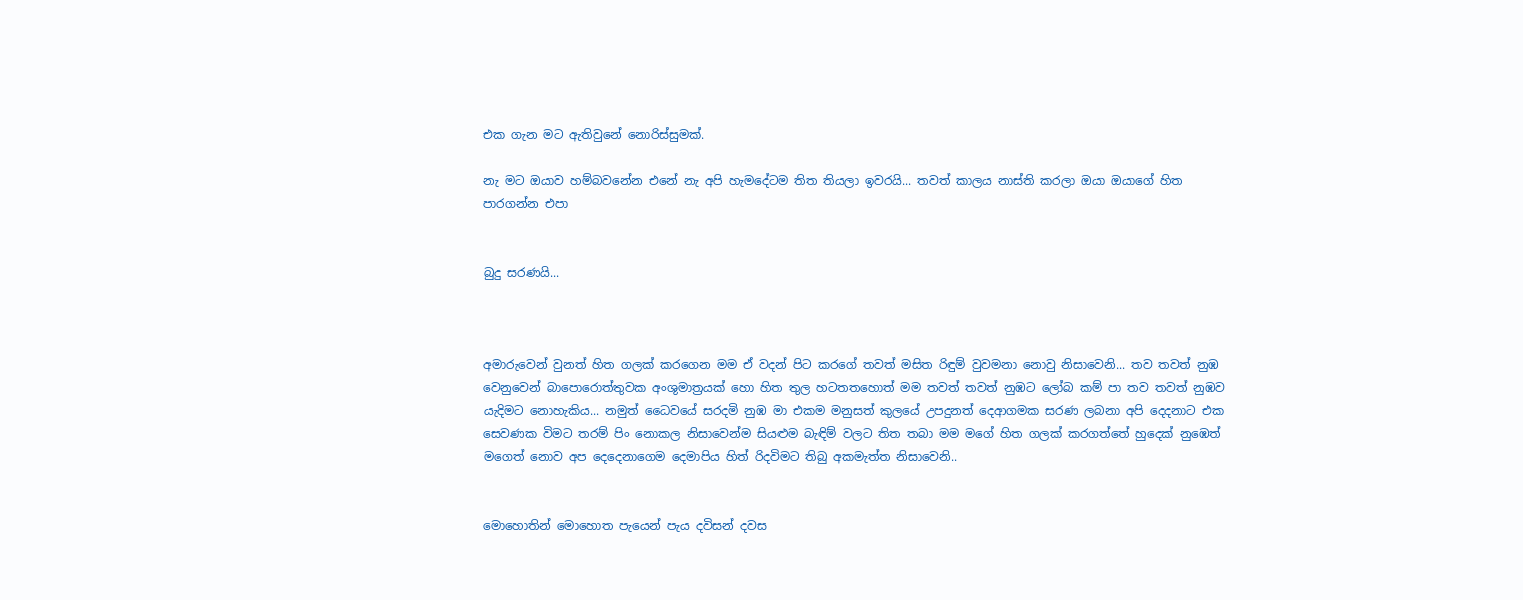එක ගැන මට ඇතිවුනේ නොරිස්සුමක්.

නැ මට ඔයාව හම්බවනේන එනේ නැ අපි හැමදේටම තිත තියලා ඉවරයි... තවත් කාලය නාස්ති කරලා ඔයා ඔයාගේ හිත පාරගන්න එපා


බුදු සරණයි...



අමාරුවෙන් වුනත් හිත ගලක් කරගෙන මම ඒ වදන් පිට කරගේ තවත් මසිත රිඳුම් වුවමනා නොවු නිසාවෙනි... තව තවත් නුඹ වෙනුවෙන් බාපොරොත්තුවක අංශුමාත්‍රයක් හො හිත තුල හටතතහොත් මම තවත් තවත් නුඹට ලෝබ කම් පා තව තවත් නුඹව යැදිමට නොහැකිය... නමුත් ධෛවයේ සරදමි නුඹ මා එකම මනුසත් කුලයේ උපදුනත් දෙආගමක සරණ ලබනා අපි දෙදනාට ‍එක සෙවණක විමට තරම් පිං නොකල නිසාවෙන්ම සියළුම බැඳිම් වලට තිත තබා මම මගේ හිත ගලක් කරගත්තේ හුදෙක් නුඹෙත් මගෙත් නොව අප දෙදෙනාගෙම දෙමාපිය හිත් රිදවිමට තිබු අකමැත්ත නිසාවෙනි..


මොහොතින් මොහොත පැයෙන් පැය දවිසන් දවස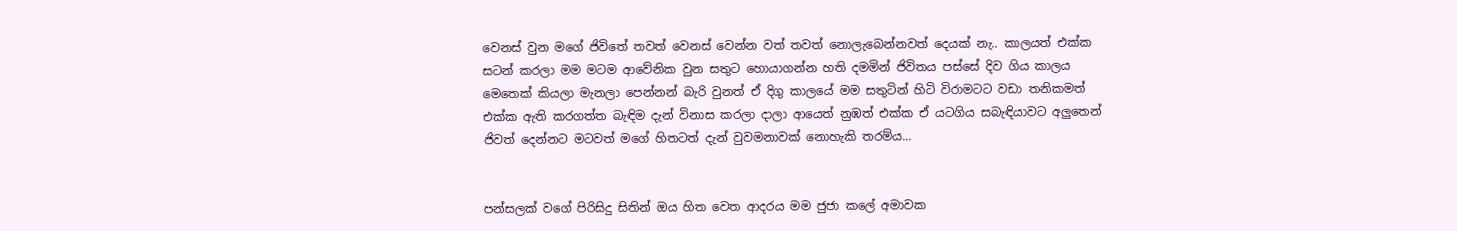වෙනස් වුන මගේ ජිවිතේ තවත් වෙනස් වෙන්න වත් තවත් නොලැබෙන්නවත් දෙයක් නැ.. කාලයත් එක්ක සටන් කරලා මම මටම ආවේනික වුන සතුට හොයාගන්න හති දමමින් ජිවිතය පස්සේ දිව ගිය කාලය මෙතෙක් කියලා මැනලා පෙන්නන් බැරි වුනත් ඒ දිගු කාලයේ මම සතුටින් හිටි විරාමටට වඩා තනිකමත් එක්ක ඇති කරගත්ත බැඳිම දැන් විනාස කරලා දාලා ආයෙත් නුඹත් එක්ක ඒ යටගිය සබැඳියාවට අලුතෙන් ජිවත් දෙන්නට මටවත් මගේ හිතටත් දැන් වුවමනාවක් නොහැකි තරම්ය...


පන්සලක් වගේ පිරිසිදු සිතින් ඔය හිත වෙත ආදරය මම ජුජා කලේ අමාවක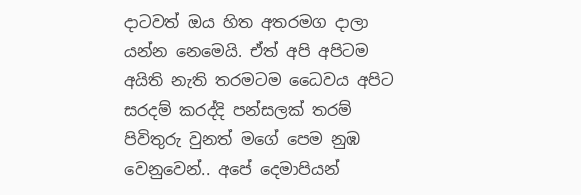දාටවත් ඔය හිත අතරමග දාලා යන්න නෙමෙයි. ඒත් අපි අපිටම අයිති නැති තරමටම ධෛවය අපිට සරදම් කරද්දි පන්සලක් තරම් පිවිතුරු වුනත් මගේ පෙම නුඹ වෙනුවෙන්.. අපේ දෙමාපියන්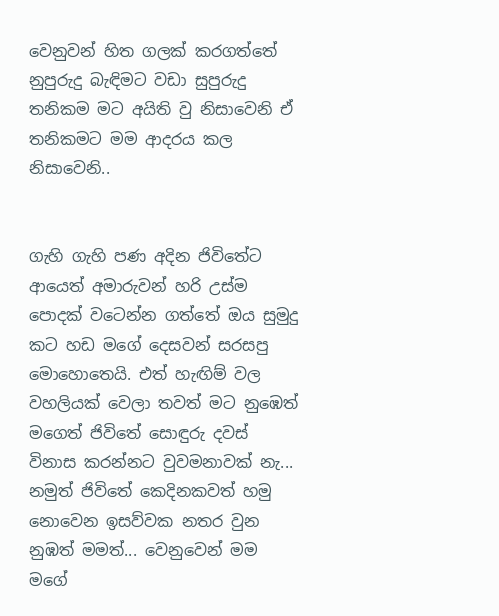වෙනුවන් හිත ගලක් කරගත්තේ නුපුරුදු බැඳිමට වඩා සුපුරුදු තනිකම මට අයිති වු නිසාවෙනි ඒ තනිකමට මම ආදරය කල නිසාවෙනි..


ගැහි ගැහි පණ අදින ජිවිතේට ආයෙත් අමාරුවන් හරි උස්ම පොදක් වටෙන්න ගත්තේ ඔය සුමුදු කට හඩ මගේ දෙසවන් සරසපු මොහොතෙයි. එත් හැඟිම් වල වහලියක් වෙලා තවත් මට නුඹෙත් මගෙත් ජිවිතේ සොඳුරු දවස් විනාස කරන්නට වුවමනාවක් නැ... නමුත් ජිවිතේ කෙදිනකවත් හමු නොවෙන ඉසව්වක නතර වුන නුඹත් මමත්... වෙනුවෙන් මම මගේ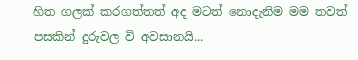හිත ගලක් කරගත්තත් අද මටත් නොදැනිම මම තවත් පසකින් දුරුවල වි අවසානයි...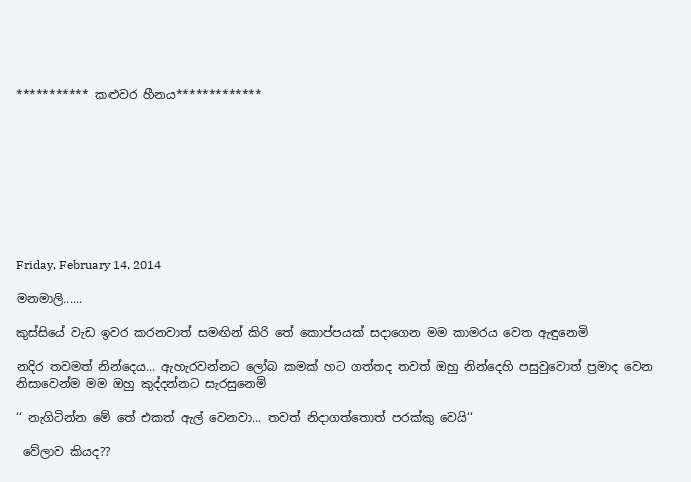*********** කළුවර හීනය*************









Friday, February 14, 2014

මනමාලි......

කුස්සියේ වැඩ ඉවර කරනවාත් සමඟින් කිරි තේ කොප්පයක් සදාගෙන මම කාමරය වෙත ඇඳුනෙමි

නදිර තවමත් නින්දෙය... ඇහැරවන්නට ලෝබ කමක් හට ගත්තද තවත් ඔහු නින්දෙහි පසුවුවොත් ප්‍රමාද වෙන නිසාවෙන්ම මම ඔහු කුද්දන්නට සැරසුනෙමි

‘‘ නැගිටින්න මේ තේ එකත් ඇල් වෙනවා... තවත් නිදාගත්තොත් පරක්කු වෙයි‘‘

 වේලාව කියද??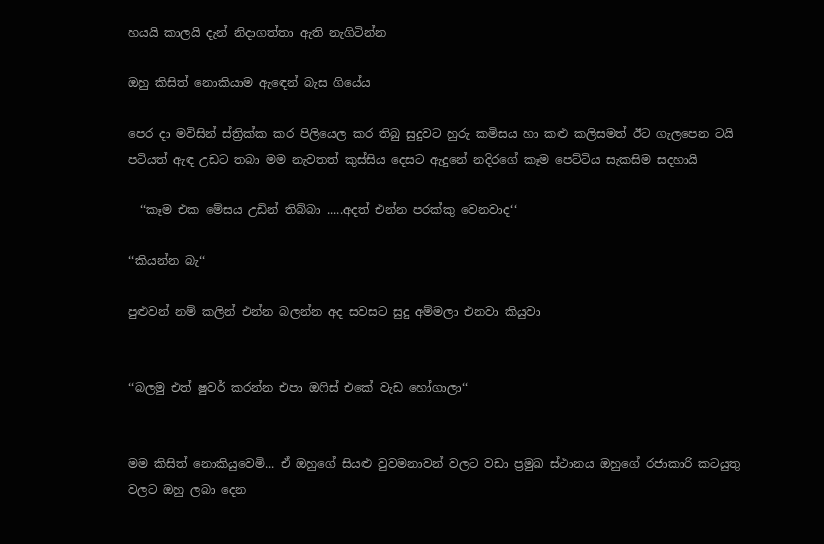හයයි කාලයි දැන් නිදාගත්තා ඇති නැගිටින්න

ඔහු කිසිත් නොකියාම ඇඳෙන් බැස ගියේය

පෙර දා මවිසින් ස්ත්‍රික්ක කර පිලියෙල කර තිබු සුදුවට හුරු කමිසය හා කළු කලිසමත් ඊට ගැලපෙන ටයි පටියත් ඇඳ උඩට තබා මම නැවතත් කුස්සිය දෙසට ඇදුනේ නදිරගේ කෑම පෙට්ටිය සැකසිම සදහායි

  ‘‘කෑම එක මේසය උඩින් තිබ්බා .....අදත් එන්න පරක්කු වෙනවාද‘‘

‘‘කියන්න බැ‘‘

පුළුවන් නම් කලින් එන්න බලන්න අද සවසට සුදු අම්මලා එනවා කියුවා


‘‘බලමු එත් ෂුවර් කරන්න එපා ඔෆිස් එකේ වැඩ හෝගාලා‘‘


මම කිසිත් නොකියුවෙමි... ඒ ඔහුගේ සියළු වුවමනාවන් වලට වඩා ප්‍රමුඛ ස්ථානය ඔහුගේ රජාකාරි කටයුතු වලට ඔහු ලබා දෙන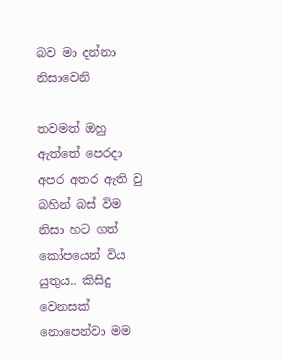බව මා දන්නා නිසාවෙනි

තවමත් ඔහු ඇත්තේ පෙරදා අපර අතර ඇති වු බහින් බස් විම නිසා හට ගත් කෝපයෙන් විය යුතුය.. කිසිදු වෙනසක් නොපෙන්වා මම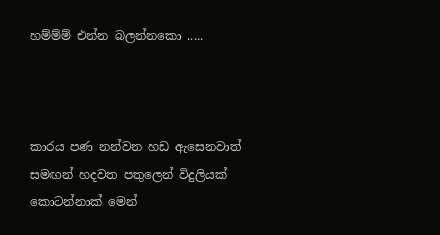හම්ම්ම් එන්න බලන්නකො .....



කාරය පණ නන්වන හඩ ඇසෙනවාත් සමඟන් හදවත පතුලෙන් විදුලියක් කොටන්නාක් මෙන්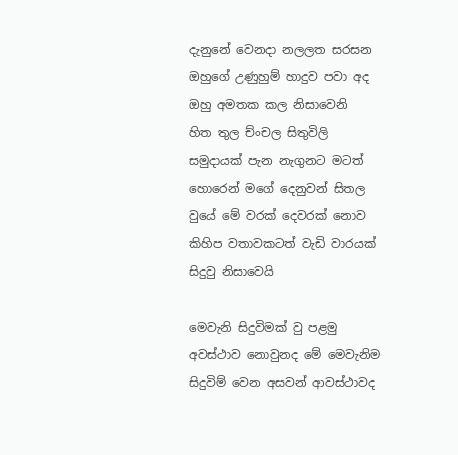දැනුනේ වෙනදා නලලත සරසන ඔහුගේ උණුහුම් හාදුව පවා අද ඔහු අමතක කල නිසාවෙනි
හිත තුල ච්ංචල සිතුවිලි සමුදායක් පැන නැගුනට මටත් හොරෙන් මගේ දෙනුවන් සිතල වුයේ මේ වරක් දෙවරක් නොව කිහිප වතාවකටත් වැඩි වාරයක් සිදුවු නිසාවෙයි

මෙවැනි සිදුවිමක් වු පළමු අවස්ථාව නොවුනද මේ මෙවැනිම සිදුවිම් වෙන අසවන් ආවස්ථාවද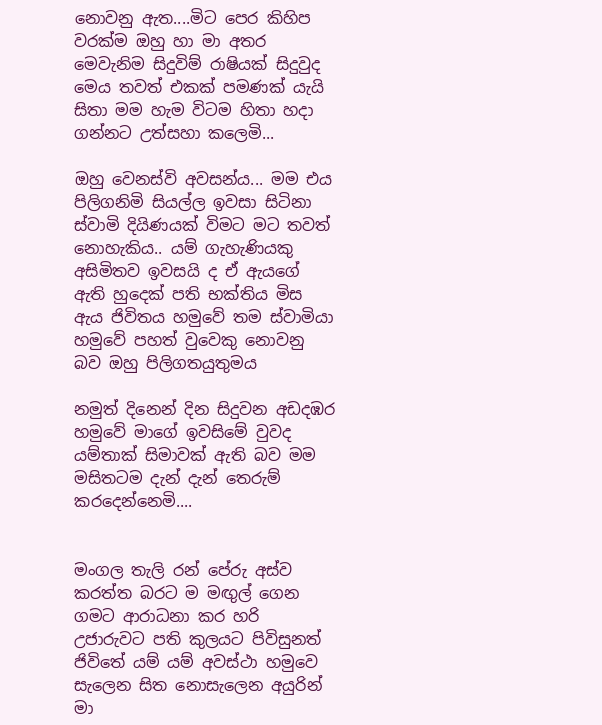නොවනු ඇත....මිට පෙර කිහිප වරක්ම ඔහු හා මා අතර මෙවැනිම සිදුවිම් රාෂියක් සිදුවුද මෙය තවත් එකක් පමණක් යැයි සිතා මම හැම විටම හිතා හදා ගන්නට උත්සහා කලෙමි...

ඔහු වෙනස්වි අවසන්ය... මම එය පිලිගනිමි සියල්ල ඉවසා සිටිනා ස්වාමි දියිණයක් විමට මට තවත් නොහැකිය.. යම් ගැහැණියකු අසිමිතව ඉවසයි ද ඒ ඇයගේ ඇති හුදෙක් පති භක්තිය මිස ඇය ජිවිතය හමුවේ තම ස්වාමියා හමුවේ පහත් වුවෙකු නොවනු බව ඔහු පිලිගතයුතුමය

නමුත් දිනෙන් දින සිදුවන අඩදඹර හමුවේ මාගේ ඉවසිමේ වුවද යම්තාක් සිමාවක් ඇති බව මම මසිතටම දැන් දැන් තෙරුම් කරදෙන්නෙමි....


මංගල තැලි රන් පේරු අස්ව කරත්ත බරට ම මඟුල් ගෙන ගමට ආරාධනා කර හරි උජාරුවට පති කුලයට පිවිසුනත් ජිවිතේ යම් යම් අවස්ථා හමුවෙ සැලෙන සිත නොසැලෙන අයුරින් මා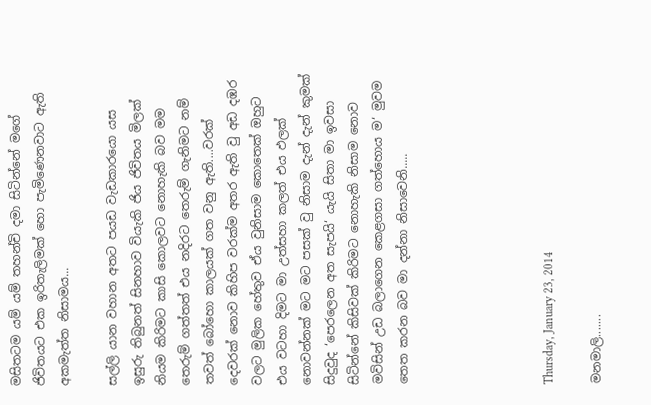මසිතටම යම් යම් තහන්චි දමා සිටින්නේ මගේ ජිවිතයට එක ඉරිතැලිමක් හො පැමිණෙනවාට ඇති අකමැත්ත නිසාමය...

සල්ලි යාන වහාන අතට පයඩ වැඩකාරයො යස ඉසුරු තිබුනත් සිනහාව වියැකි ජිය ජිවිතය මිලක් නියම කිරිමට කාසි කොලවට නොහැකි බව මම තෙරුම් ගත්තත් එය නදිරට තෙරුම් ගැනිමට නම් තවත් බෝහො කාලයක් ගත වනු ඇති....වරක් දෙවරක් නොව කිහිප වරක්ම අතර ඇති වු අඩ දඹර වලට මුලික හේතුව ඒය වුනිසාම කොතෙක් ඔහුට එය වටහා දිමට මා උත්සහා කලත් එය ඵලක් නොවන්නක් මට මට පසක් වු නිසාම දැන් දැන් කුමක් සිදුවුද ‘පෙරලෙන අත සැපයි‘ යැයි සිතා මා ඉවසා සිටින්නේ කිසිවක් කිරිමට නොහැකි නිසාම නොව මවිසින් උඩ බලාගෙන කෙළගසා ගත්හොය ම‘ මුවම තෙත කරන බව මා දන්නා නිසාවෙනි.....





Thursday, January 23, 2014

මනමාලි.......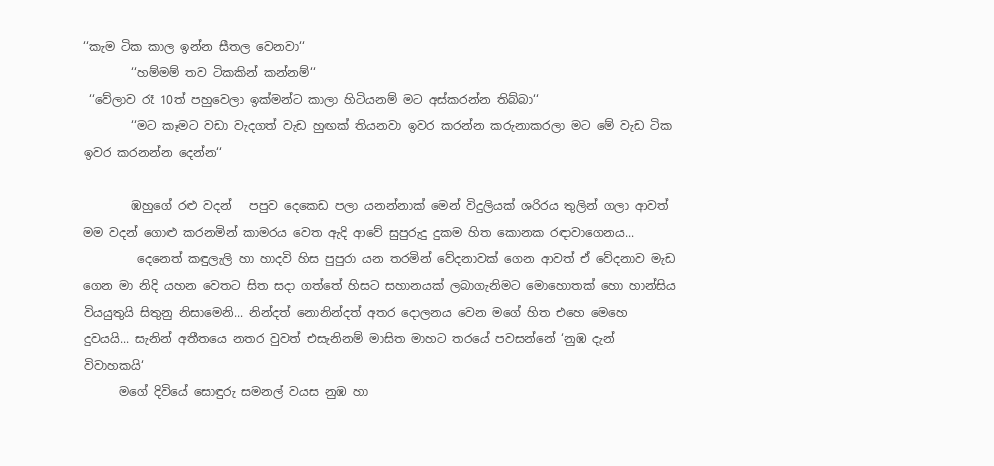‘‘කැම ටික කාල ඉන්න සීතල වෙනවා‘‘
        ‘‘හම්මම් තව ටිකකින් කන්නම්‘‘
 ‘‘වේලාව රෑ 10ත් පහුවෙලා ඉක්මන්ට කාලා හිටියනම් මට අස්කරන්න තිබ්බා‘‘
        ‘‘මට කෑමට වඩා වැදගත් වැඩ හුඟක් තියනවා ඉවර කරන්න කරුනාකරලා මට මේ වැඩ ටික ඉවර කරනන්න දෙන්න‘‘

        ඹහුගේ රළු වදන්   පපුව දෙකෙඩ පලා යනන්නාක් මෙන් විදුලියක් ශරිරය තුලින් ගලා ආවත් මම වදන් ගොළු කරනමින් කාමරය වෙත ඇදි ආවේ සුපුරුදු දුකම හිත කොනක රඳාවාගෙනය...
         දෙනෙත් කඳුලැලි හා හාදවි හිස පුපුරා යන තරමින් වේදනාවක් ගෙන ආවත් ඒ වේදනාව මැඩ ගෙන මා නිදි යහන වෙතට සිත සදා ගත්තේ හිසට සහානයක් ලබාගැනිමට මොහොතක් හො හාන්සිය වියයුතුයි සිතුනු නිසාමෙනි... නින්දත් නොනින්දත් අතර දොලනය වෙන මගේ හිත එහෙ මෙහෙ දුවයයි... සැනින් අතීතයෙ නතර වුවත් එසැනිනම් මාසිත මාහට තරයේ පවසන්නේ ‘නුඹ දැන් විවාහකයි‘
      මගේ දිවියේ සොඳුරු සමනල් වයස නුඹ හා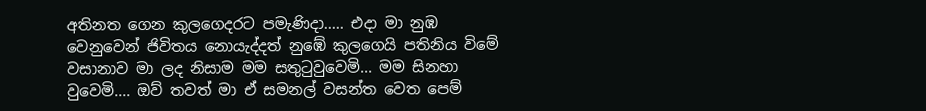අතිනත ගෙන කුලගෙදරට පමැණිදා..... එදා මා නුඹ වෙනුවෙන් ජිවිතය නොයැද්දත් නුඹේ කුලගෙයි පතිනිය විමේ වසානාව මා ලද නිසාම මම සතුටුවුවෙමි... මම සිනහා වුවෙමි.... ඔව් තවත් මා ඒ සමනල් වසන්ත වෙත පෙම්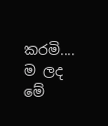කරමි....
ම ලද මේ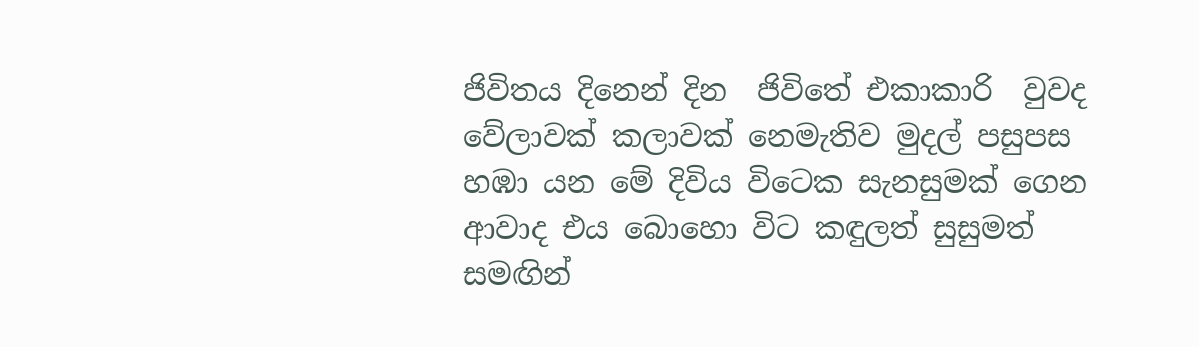ජිවිතය දිනෙන් දින  ජිවිතේ එකාකාරි  වුවද වේලාවක් කලාවක් නෙමැතිව මුදල් පසුපස හඹා යන මේ දිවිය විටෙක සැනසුමක් ගෙන ආවාද එය බොහො විට කඳුලත් සුසුමත් සමඟින්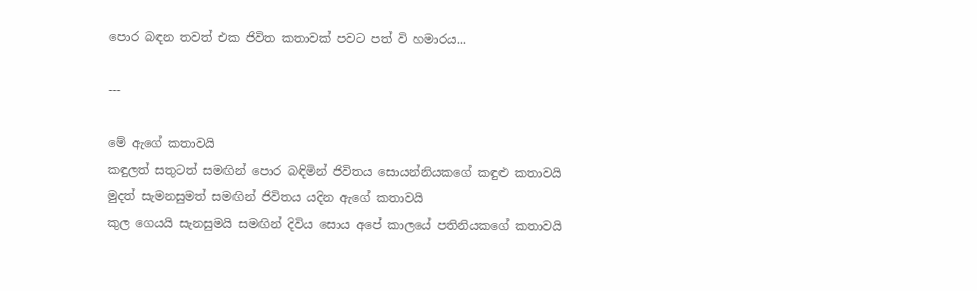පොර බඳන තවත් එක ජිවිත කතාවක් පවට පත් වි හමාරය...

---

මේ ඇගේ කතාවයි
කඳුලත් සතුටත් සමඟින් පොර බඳිමින් ජිවිතය සොයන්නියකගේ කඳුළු කතාවයි
මුදත් සැමනසුමත් සමඟින් ජිවිතය යදින ඇගේ කතාවයි
කුල ගෙයයි සැනසුමයි සමඟින් දිවිය සොය අපේ කාලයේ පතිනියකගේ කතාවයි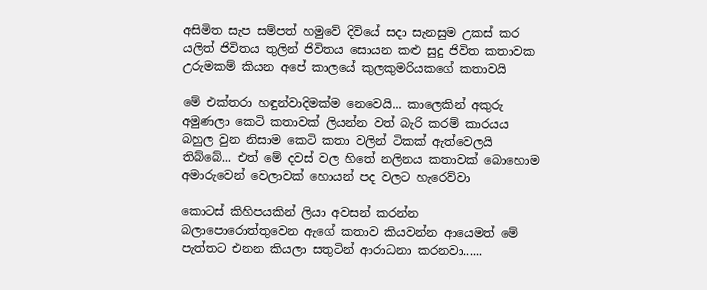අසිමිත සැප සම්පත් හමුවේ දිවියේ සදා සැනසුම උකස් කර යලිත් ජිවිතය තුලින් ජිවිතය සොයන කළු සුදු ජිවිත කතාවක උරුමකම් කියන අපේ කාලයේ කුලකුමරියකගේ කතාවයි

මේ එක්තරා හඳුන්වාදිමක්ම නෙවෙයි... කාලෙකින් අකුරු අමුණලා කෙටි කතාවක් ලියන්න වත් බැරි කරම් කාරයය බහුල වුන නිසාම කෙටි කතා වලින් ටිකක් ඇත්වෙලයි තිබ්බේ... එත් මේ දවස් වල හිතේ නලිනය කතාවක් බොහොම අමාරුවෙන් වෙලාවක් හොයන් පද වලට හැරෙව්වා

කොටස් කිහිපයකින් ලියා අවසන් කරන්න බලාපොරොත්තුවෙන ඇගේ කතාව කියවන්න ආයෙමත් මේ පැත්තට එනන කියලා සතුටින් ආරාධනා කරනවා......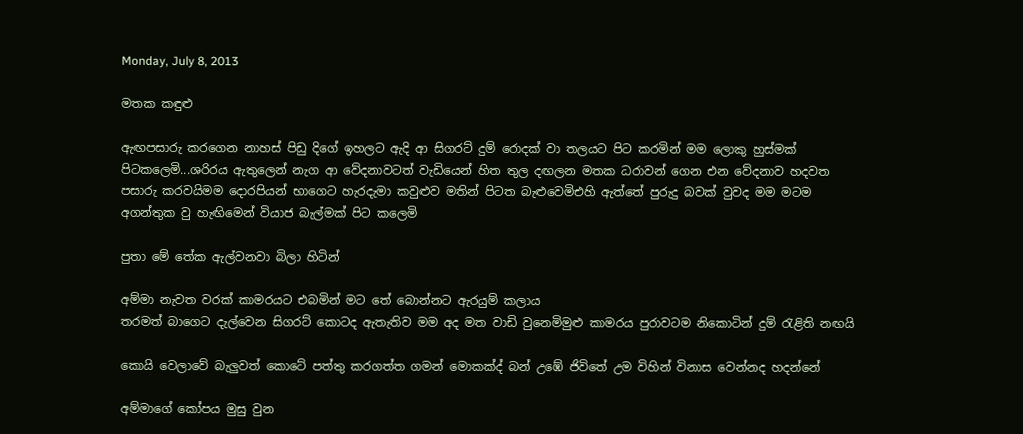Monday, July 8, 2013

මතක කඳුළු

ඇඟපසාරු කරගෙන නාහස් පිඩු දිගේ ඉහලට ඇදි ආ සිගරට් දුම් රොදක් වා තලයට පිට කරමින් මම ලොකු හුස්මක් පිටකලෙමි...ශරිරය ඇතුලෙන් නැග ආ වේදනාවටත් වැඩියෙන් හිත තුල දඟලන මතක ධරාවන් ගෙන එන වේදනාව හදවත පසාරු කරවයිමම දොරපියන් භාගෙට හැරදැමා කවුළුව මතින් පිටත බැළුවෙමිඑහි ඇත්තේ පුරුදු බවක් වුවද මම මටම අගන්තුක වු හැඟිමෙන් වියාජ බැල්මක් පිට කලෙමි

පුතා මේ තේක ඇල්වනවා බිලා හිටින්

අම්මා නැවත වරක් කාමරයට එබමින් මට තේ බොන්නට ඇරයුම් කලාය
තරමත් බාගෙට දැල්වෙන සිගරට් කොටද ඇතැතිව මම අද මත වාඩි වුනෙමිමුළු කාමරය පුරාවටම නිකොටින් දුම් රැළිති නඟයි

කොයි වෙලාවේ බැලුවත් කොටේ පත්තු කරගත්ත ගමන් මොකක්ද් බන් උඹේ ජිවිතේ උම විහින් විනාස වෙන්නද හදන්නේ

අම්මාගේ කෝපය මුසු වුන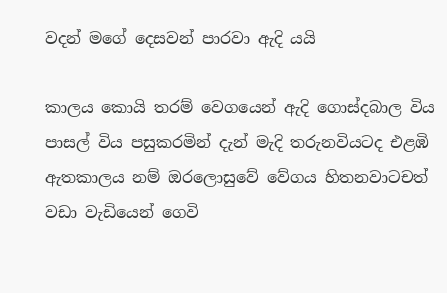වදන් මගේ දෙසවන් පාරවා ඇදි යයි

කාලය කොයි තරම් වෙගයෙන් ඇදි ගොස්දබාල විය පාසල් විය පසුකරමින් දැන් මැදි තරුනවියටද එළ‍ඹි ඇතකාලය නම් ඔරලොසුවේ වේගය හිතනවාටචත් වඩා වැඩියෙන් ගෙවි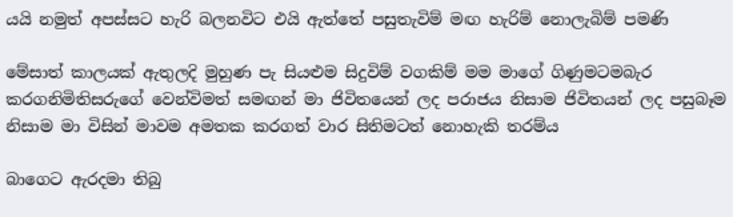යයි නමුත් අපස්සට හැරි බලනවිට එයි ඇත්තේ පසුතැවිම් මඟ හැරිම් නොලැබිම් පමණි

මේසාත් කාලයක් ඇතුලදි මුහුණ පැ සියළුම සිදුවිම් වගකිම් මම මාගේ ගිණුමටමබැර කරගනිමිතිසරුගේ වෙන්විමත් සමඟන් මා ජිවිතයෙන් ලද පරාජය නිසාම ජිවිතයන් ලද පසුබෑම නිසාම මා විසින් මාවම අමතක කරගත් වාර සිතිමටත් නොහැකි තරම්ය

බාගෙට ඇරදමා තිබු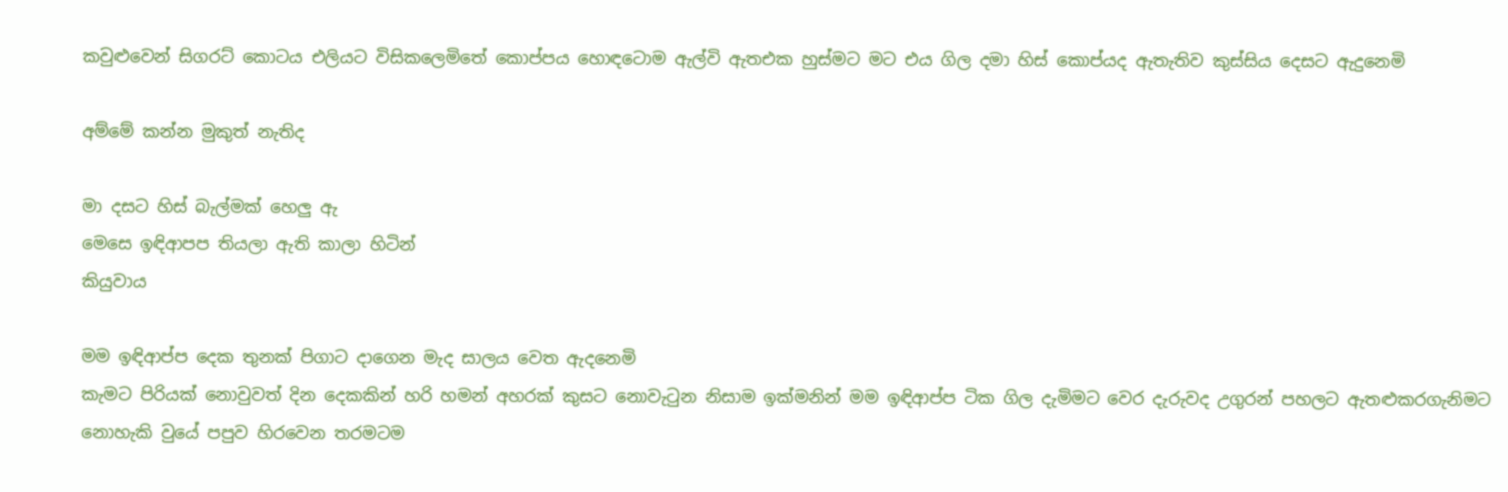කවුළුවෙන් සිගරට් කොටය එලියට විසිකලෙමිතේ කොප්පය හොඳටොම ඇල්වි ඇතඑක හුස්මට මට එය ගිල දමා හිස් කොප්යද ඇතැතිව කුස්සිය දෙසට ඇදුනෙමි

අම්මේ කන්න මුකුත් නැතිද

මා දසට හිස් බැල්මක් හෙලු ඇ
මෙසෙ ඉඳිආපප තියලා ඇති කාලා හිටින්
කියුවාය

මම ඉඳිආප්ප දෙක තුනක් පිගාට දාගෙන මැද සාලය වෙත ඇදනෙමි
කැමට පිරියක් නොවුවත් දින දෙකකින් හරි හමන් අහරක් කුසට නොවැටුන නිසාම ඉක්මනින් මම ඉඳිආප්ප ටික ගිල දැමිමට වෙර දැරුවද උගුරන් පහලට ඇතළුකරගැනිමට  නොහැකි වුයේ පපුව හිරවෙන තරමටම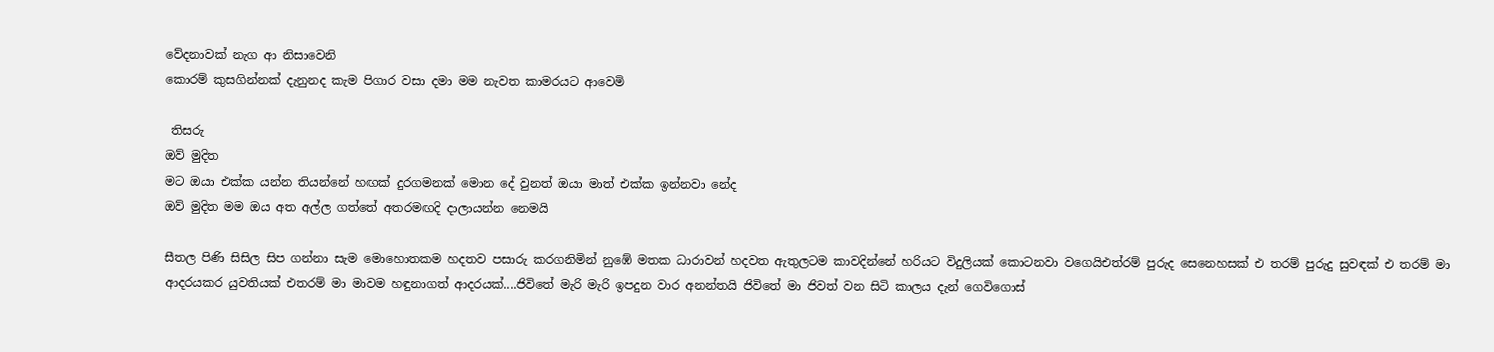වේදනාවක් නැග ආ නිසාවෙනි
කොරම් කුසගින්නක් දැනුනද කැම පිගාර වසා දමා මම නැවත කාමරයට ආවෙමි

 තිසරු
ඔව් මුදිත
මට ඔයා එක්ක යන්න තියන්නේ හඟක් දුරගමනක් මොන දේ වුනත් ඔයා මාත් එක්ක ඉන්නවා නේද
ඔව් මුදිත මම ඔය අත අල්ල ගත්තේ අතරමඟදි දාලායන්න නෙමයි

සීතල පිණි සිසිල සිප ගන්නා සැම මොහොතකම හදතව පසාරු කරගනිමින් නුඹේ මතක ධාරාවන් හදවත ඇතුලටම කාවදින්නේ හරියට විදුලියක් කොටනවා වගෙයිඑත්රම් පුරුද සෙනෙහසක් එ තරම් පුරුදු සුවඳක් එ තරම් මා ආදරයකර යුවතියක් එතරම් මා මාවම හඳුනාගත් ආදරයක්....ජිවිතේ මැරි මැරි ඉපදුන වාර අනන්තයි ජිවිතේ මා ජිවත් වන සිටි කාලය දැන් ගෙවිගොස්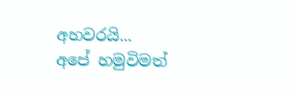අහවරයි...
අපේ හමුවිමත්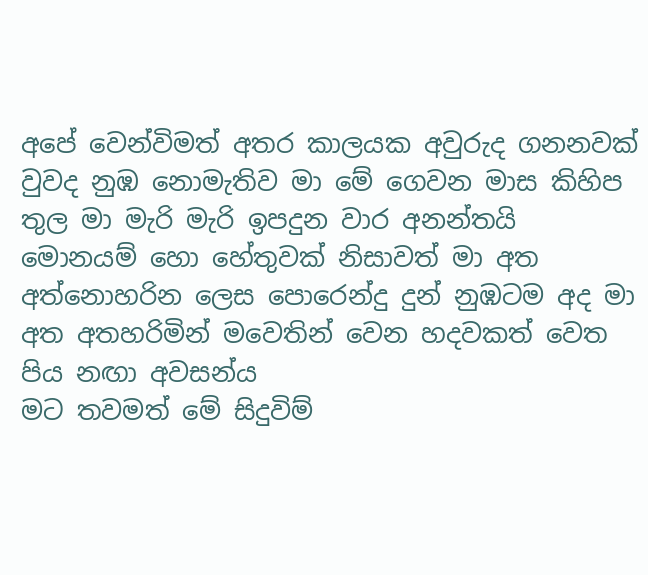අපේ වෙන්විමත් අතර කාලයක අවුරුද ගනනවක් වුවද නුඹ නොමැතිව මා මේ ගෙවන මාස කිහිප තුල මා මැරි මැරි ඉපදුන වාර අනන්තයි
මොනයම් හො හේතුවක් නිසාවත් මා අත අත්නොහරින ලෙස පොරෙන්දු දුන් නුඹටම අද මා අත අතහරිමින් මවෙතින් වෙන හදවකත් වෙත පිය නඟා අවසන්ය
මට තවමත් මේ සිදුවිම්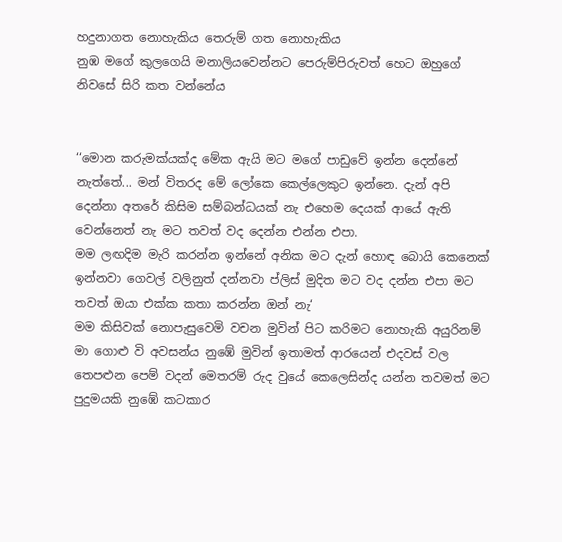හදුනාගත නොහැකිය තෙරුම් ගත නොහැකිය
නුඹ මගේ කුලගෙයි මනාලියවෙන්නට පෙරුම්පිරුවත් හෙට ඔහුගේ නිවසේ සිරි කත වන්නේය


‘‘මොන කරුමක්යක්ද මේක ඇයි මට මගේ පාඩුවේ ඉන්න දෙන්නේ නැත්තේ... මන් විතරද මේ ලෝකෙ කෙල්ලෙකුට ඉන්නෙ. දැන් අපි දෙන්නා අතරේ කිසිම සම්බන්ධයක් නැ එහෙම දෙයක් ආයේ ඇති වෙන්නෙත් නැ මට තවත් වද දෙන්න එන්න එපා.
මම ලඟදිම මැරි කරන්න ඉන්නේ අනික මට දැන් හොඳ බොයි කෙනෙක් ඉන්නවා ගෙවල් වලිනුත් දන්නවා ප්ලිස් මුදිත මට වද දන්න එපා මට තවත් ඔයා එක්ක කතා කරන්න ඔන් නැ‘
මම කිසිවක් නොපැසුවෙමි වචන මුවින් පිට කරිමට නොහැකි අයුරිනම් මා ගොළු වි අවසන්ය නුඹේ මුවින් ඉතාමත් ආරයෙන් එදවස් වල තෙපළුන පෙම් වදන් මෙතරම් රුද වුයේ කෙලෙසින්ද යන්න තවමත් මට පුදුමයකි නුඹේ කටකාර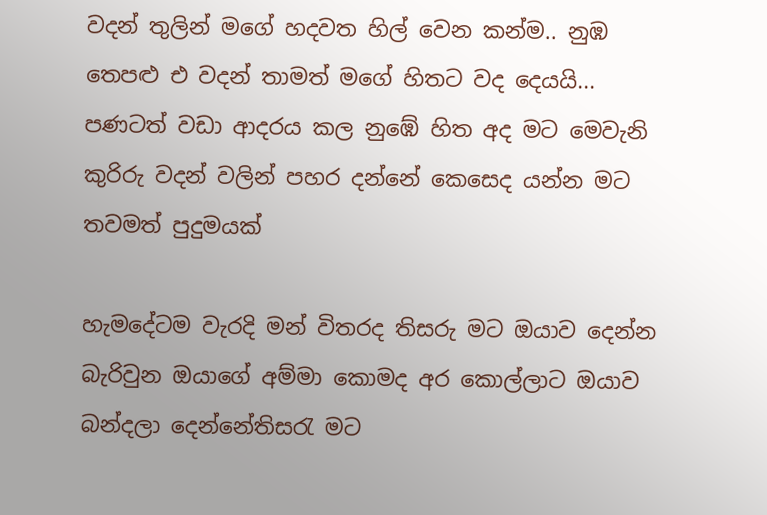වදන් තුලින් මගේ හදවත හිල් වෙන කන්ම.. නුඹ තෙපළු එ වදන් තාමත් මගේ හිතට වද දෙයයි... පණටත් වඩා ආදරය කල නුඹේ හිත අද මට මෙවැනි කුරිරු වදන් වලින් පහර දන්නේ කෙසෙද යන්න මට තවමත් පුදුමයක්

හැමදේටම වැරදි මන් විතරද තිසරු මට ඔයාව දෙන්න බැරිවුන ඔයාගේ අම්මා කොමද අර කොල්ලාට ඔයාව බන්දලා දෙන්නේතිසරැ මට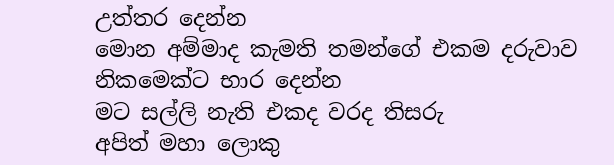උත්තර දෙන්න
මොන අම්මාද කැමති තමන්ගේ එකම දරුවාව නිකමෙක්ට භාර දෙන්න
මට සල්ලි නැති එකද වරද තිසරු
අපිත් මහා ලොකු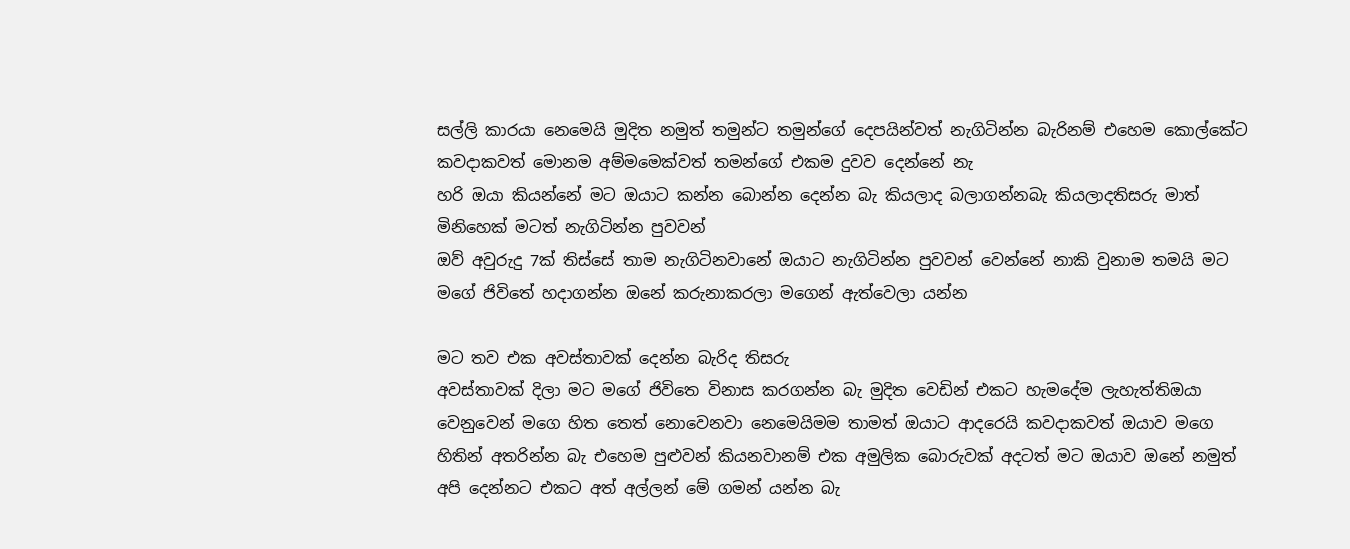සල්ලි කාරයා නෙමෙයි මුදිත නමුත් තමුන්ට තමුන්ගේ දෙපයින්වත් නැගිටින්න බැරිනම් එහෙම කොල්කේට කවදාකවත් මොනම අම්මමෙක්වත් තමන්ගේ එකම දුවව දෙන්නේ නැ
හරි ඔයා කියන්නේ මට ඔයාට කන්න බොන්න දෙන්න බැ කියලාද බලාගන්නබැ කියලාදතිසරු මාත් මිනිහෙක් මටත් නැගිටින්න පුවවන්
ඔව් අවුරුදු 7ක් තිස්සේ තාම නැගිටිනවානේ ඔයාට නැගිටින්න පුවවන් වෙන්නේ නාකි වුනාම තමයි මට මගේ ජිවිතේ හදාගන්න ඔනේ කරුනාකරලා මගෙන් ඇත්වෙලා යන්න

මට තව එක අවස්තාවක් දෙන්න බැරිද තිසරු
අවස්තාවක් දිලා මට මගේ ජිවිතෙ විනාස කරගන්න බැ මුදිත වෙඩින් එකට හැමදේම ලැහැත්තිඔයා වෙනුවෙන් මගෙ හිත තෙත් නොවෙනවා නෙමෙයිමම තාමත් ඔයාට ආදරෙයි කවදාකවත් ඔයාව මගෙ හිතින් අතරින්න බැ එහෙම පුළුවන් කියනවානම් එක අමුලික බොරුවක් අදටත් මට ඔයාව ඔනේ නමුත් අපි දෙන්නට එකට අත් අල්ලන් මේ ගමන් යන්න බැ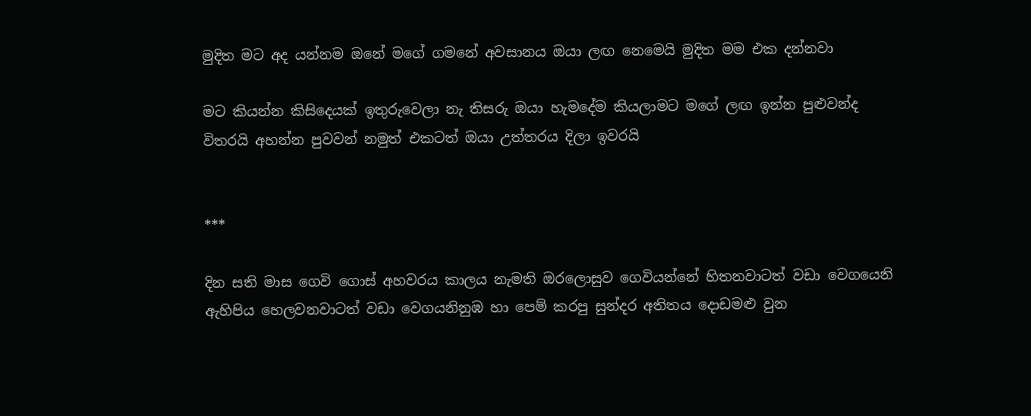මුදිත මට අද යන්නම ඔනේ මගේ ගමනේ අවසානය ඔයා ලඟ නෙමෙයි මුදිත මම එක දන්නවා

මට කියන්න කිසිදෙයක් ඉතුරුවෙලා නැ තිසරු ඔයා හැමදේම කියලාමට මගේ ලඟ ඉන්න පුළුවන්ද විතරයි අහන්න පුවවන් නමුත් එකටත් ඔයා උත්තරය දිලා ඉවරයි


***

දින සති මාස ගෙවි ගොස් අහවරය කාලය නැමති ඔරලොසුව ගෙවියන්නේ හිතනවාටත් වඩා වෙගයෙනි ඇහිපිය හෙලවනවාටත් වඩා වෙගයනිනුඹ හා පෙම් කරපු සුන්දර අතිතය දොඩමළු වුන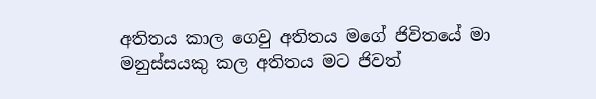අතිතය කාල ගෙවු අතිතය මගේ ජිවිතයේ මා මනුස්සයකු කල අතිතය මට ජිවත්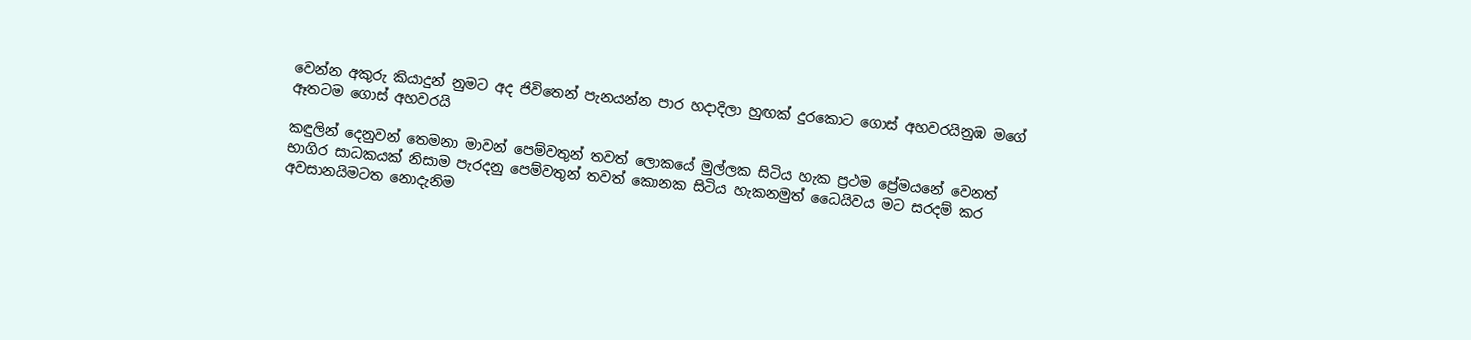වෙන්න අකුරු කියාදුන් නුමට අද ජිවිතෙන් පැනයන්න පාර හදාදිලා හුඟක් දුරකොට ගොස් අහවරයිනුඹ මගේ ඈතටම ගොස් අහවරයි

කඳුලින් දෙනුවන් තෙමනා මාවන් පෙම්වතුන් තවත් ලොකයේ මුල්ලක සිටිය හැක ප්‍රථම ප්‍රේමයනේ වෙනත් භාගිර සාධකයක් නිසාම පැරදනු පෙම්වතුන් තවත් කොනක සිටිය හැකනමුත් ධෛයිවය මට සරදම් කර අවසානයිමටත නොදැනිම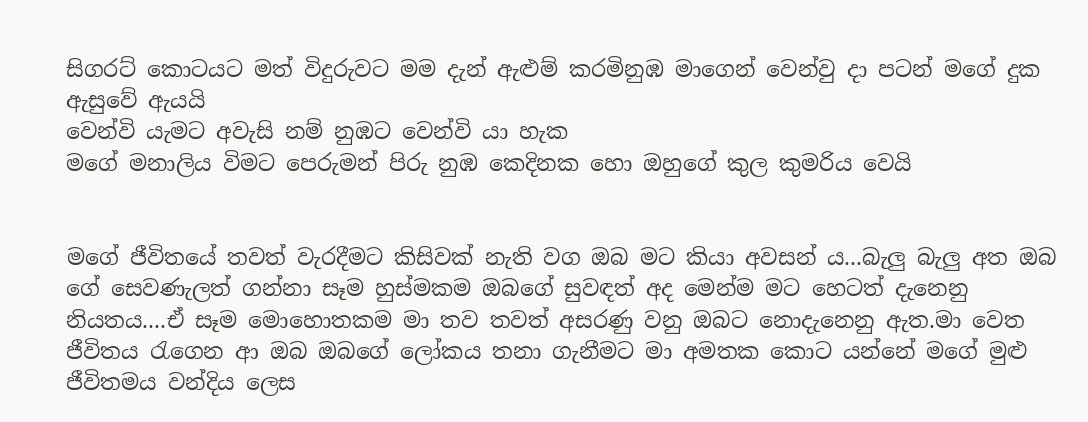සිගරට් කොටයට මත් විදුරුවට මම දැන් ඇළුම් කරමිනුඹ මාගෙන් වෙන්වු දා පටන් මගේ දුක ඇසුවේ ඇයයි
වෙන්වි යැමට අවැසි නම් නුඹට වෙන්වි යා හැක
මගේ මනාලිය විමට පෙරුමන් පිරු නුඹ කෙදිනක හො ඔහුගේ කුල කුමරිය වෙයි


මගේ ජීවිතයේ තවත් වැරදීමට කිසිවක් නැති වග ඔබ මට කියා අවසන් ය...බැලු බැලු අත ඔබ ගේ සෙවණැලත් ගන්නා සෑම හුස්මකම ඔබගේ සුවඳත් අද මෙන්ම මට හෙටත් දැනෙනු නියතය....ඒ සෑම මොහොතකම මා තව තවත් අසරණු වනු ඔබට නොදැනෙනු ඇත.මා වෙත ජීවිතය රැගෙන ආ ඔබ ඔබගේ ලෝකය තනා ගැනීමට මා අමතක කොට යන්නේ මගේ මුළු ජීවිතමය වන්දිය ලෙස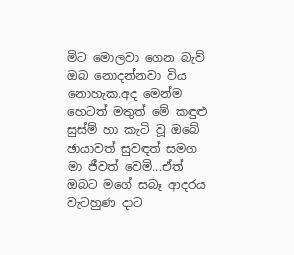මිට මොලවා ගෙන බැව් ඔබ නොදන්නවා විය නොහැක.අද මෙන්ම හෙටත් මතුත් මේ කඳුළු සුස්ම් හා කැටි වූ ඔබේ ඡායාවත් සුවඳත් සමග මා ජීවත් වෙමි...ඒත් ඔබට මගේ සබෑ ආදරය වැටහුණ දාට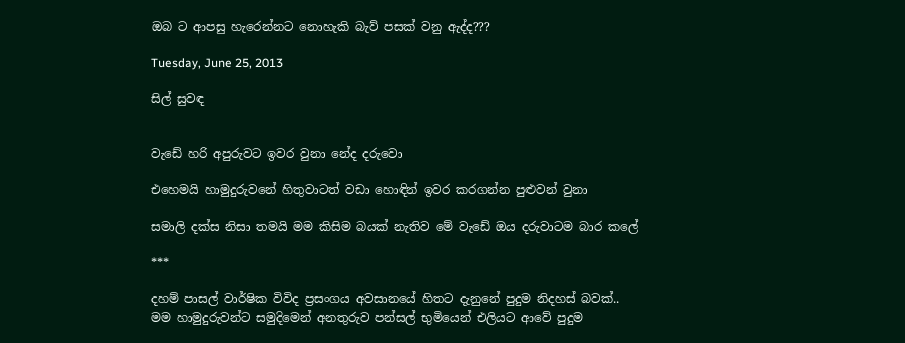ඔබ ට ආපසු හැරෙන්නට නොහැකි බැව් පසක් වනු ඇද්ද???

Tuesday, June 25, 2013

සිල් සුවඳ


වැඩේ හරි අපුරුවට ඉවර වුනා නේද දරුවො

එහෙමයි හාමුදුරුවනේ හිතුවාටත් වඩා හොඳින් ඉවර කරගන්න පුළුවන් වුනා

සමාලි දක්ස නිසා තමයි මම කිසිම බයක් නැතිව මේ වැඩේ ඔය දරුවාටම බාර කලේ

***

දහම් පාසල් වාර්ෂික විවිද ප්‍රසංගය අවසානයේ හිතට දැනුනේ පුදුම නිදහස් බවක්..
මම හාමුදුරුවන්ට සමුදිමෙන් අනතුරුව පන්සල් භුමියෙන් එලියට ආවේ පුදුම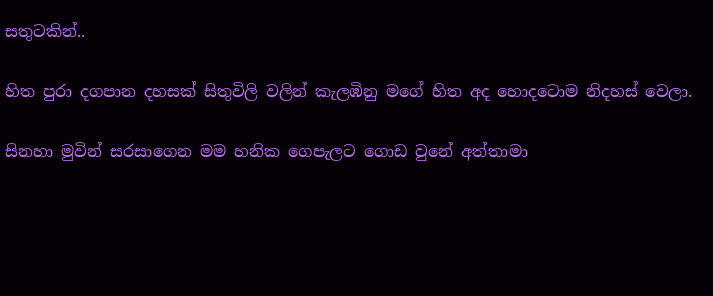සතුටකින්..

හිත පුරා දගපාන දහසක් සිතුවිලි වලින් කැලඹිනු මගේ හිත අද හොදටොම නිදහස් වෙලා.

සිනහා මුවින් සරසාගෙන මම හනික ගෙපැලට ගොඩ වුනේ අත්තාමා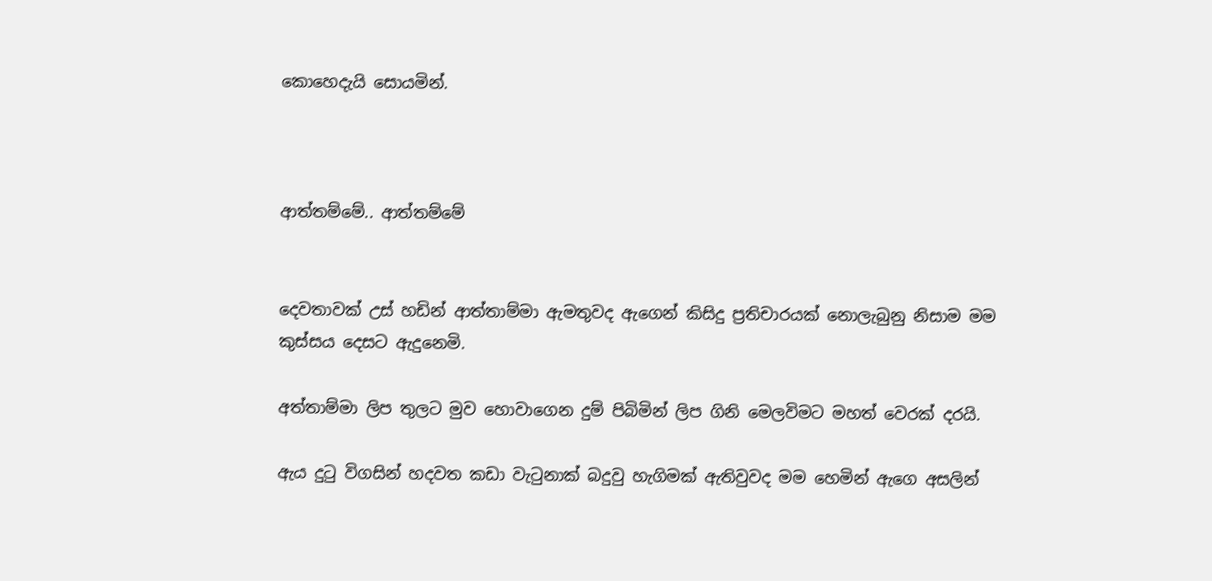කොහෙදැයි සොයමින්.



ආත්තම්මේ.. ආත්තම්මේ


දෙවතාවක් උස් හඩින් ආත්තාම්මා ඇමතුවද ඇගෙන් කිසිදු ප්‍රතිචාරයක් නොලැබුනු නිසාම මම කුස්සය දෙසට ඇදුනෙමි.

අත්තාම්මා ලිප තුලට මුව හොවාගෙන දුම් පිබිමින් ලිප ගිනි මෙලවිමට මහත් වෙරක් දරයි.

ඇය දුටු විගසින් හදවත කඩා වැටුනාක් බදුවු හැගිමක් ඇතිවුවද මම හෙමින් ඇගෙ අසලින්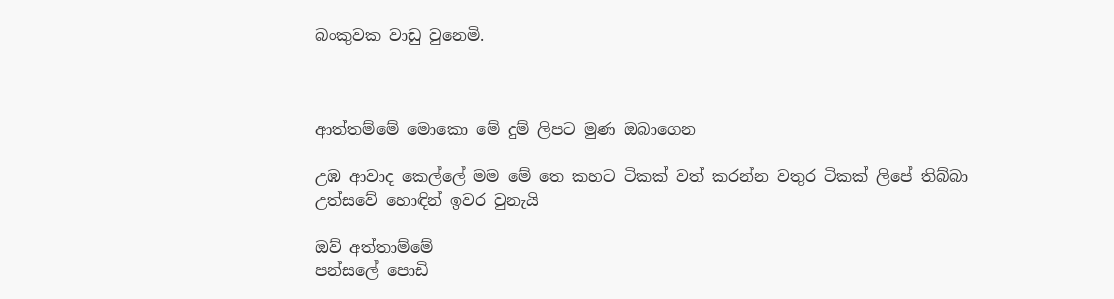බංකුවක වාඩු වුනෙමි.



ආත්තම්මේ මොකො මේ දුම් ලිපට මුණ ඔබාගෙන

උඹ ආවාද කෙල්ලේ මම මේ තෙ කහට ටිකක් වත් කරන්න වතුර ටිකක් ලිපේ තිබ්බා
උත්සවේ හොඳින් ඉවර වුනැයි

ඔව් අත්තාම්මේ
පන්සලේ පොඩි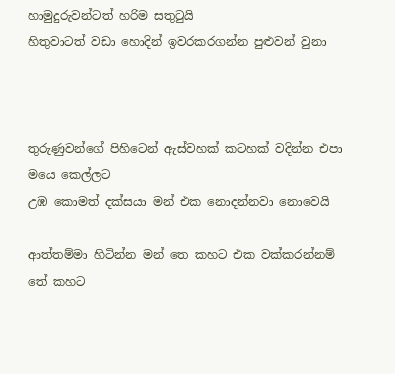හාමුදුරුවන්ටත් හරිම සතුටුයි
හිතුවාටත් වඩා හොදින් ඉවරකරගන්න පුළුවන් වුනා



තුරුණුවන්ගේ පිහිටෙන් ඇස්වහක් කටහක් වදින්න එපා මයෙ කෙල්ලට
උඹ කොමත් දක්සයා මන් එක නොදන්නවා නොවෙයි

ආත්තම්මා හිටින්න මන් තෙ කහට එක වක්කරන්නම්
තේ කහට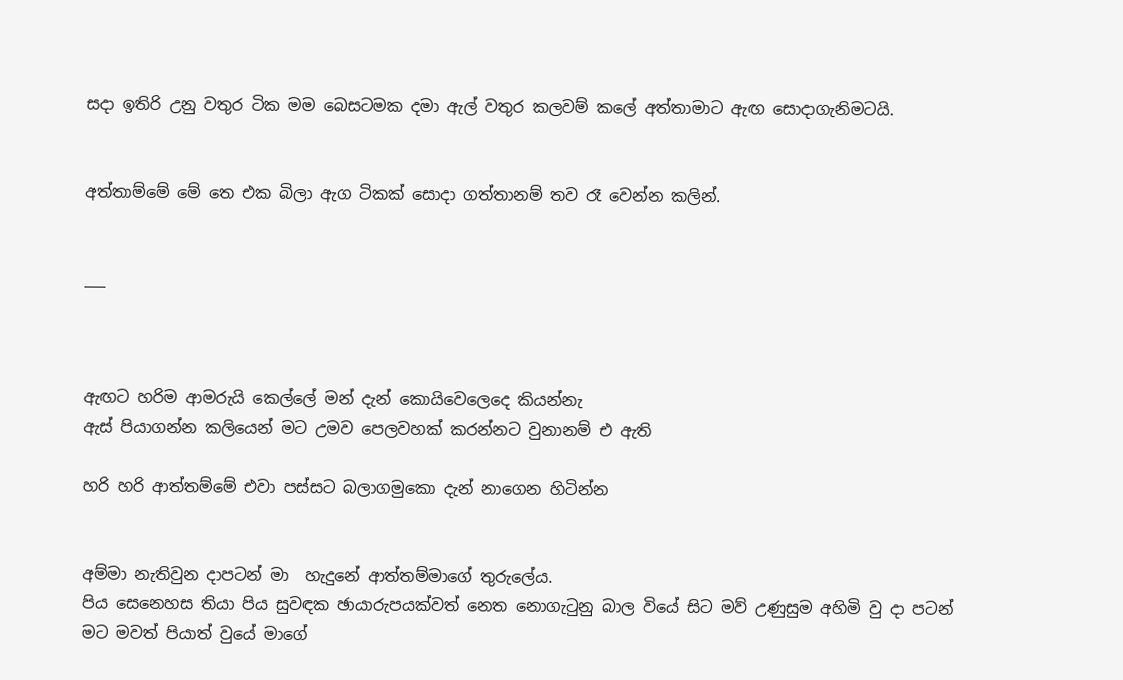සදා ඉතිරි උනු වතුර ටික මම බෙසටමක දමා ඇල් වතුර කලවම් කලේ අත්තාමාට ඇඟ සොදාගැනිමටයි.


අත්තාම්මේ මේ තෙ එක බිලා ඇග ටිකක් සොදා ගත්තානම් තව රෑ වෙන්න කලින්.


___



ඇඟට හරිම ආමරුයි කෙල්ලේ මන් දැන් කොයිවෙලෙදෙ කියන්නැ
ඇස් පියාගන්න කලියෙන් මට උමව පෙලවහක් කරන්නට වුනානම් එ ඇති

හරි හරි ආත්තම්මේ එවා පස්සට බලාගමුකො දැන් නාගෙන හිටින්න


අම්මා නැතිවුන දාපටන් මා  හැදුනේ ආත්තම්මාගේ තුරුලේය.
පිය සෙනෙහස තියා පිය සුවඳක ඡායාරුපයක්වත් නෙත නොගැටුනු බාල වියේ සිට මව් උණුසුම අහිමි වු දා පටන් මට මවත් පියාත් වුයේ මාගේ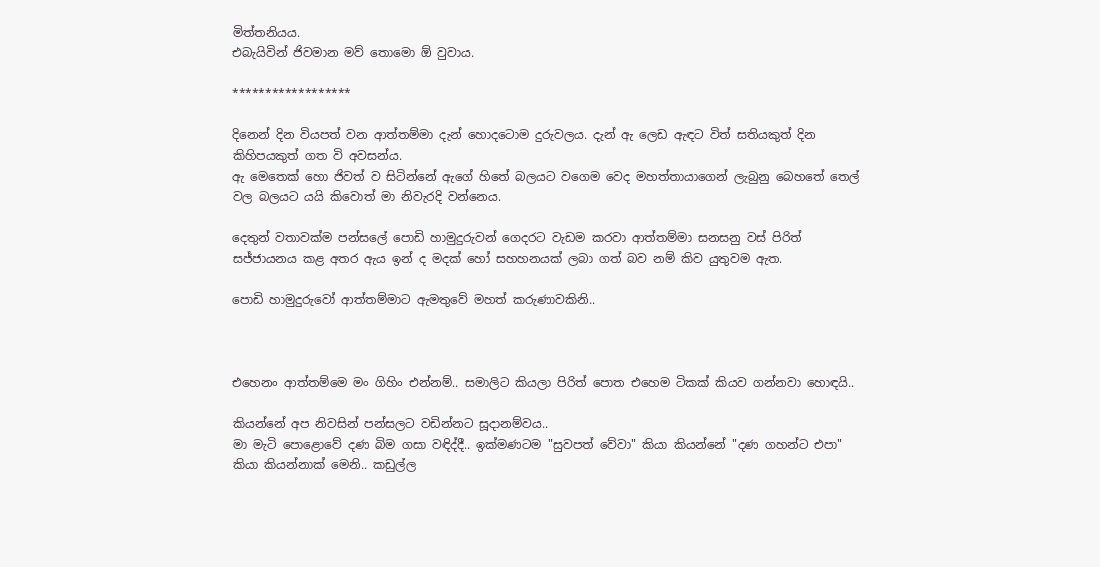මිත්තනියය.
එබැයිවින් ජිවමාන මව් තොමො ඕ වුවාය.

******************

දිනෙන් දින වියපත් වන ආත්තම්මා දැන් හොදටොම දුරුවලය. දැන් ඇ ලෙඩ ඇඳට විත් සතියකුත් දින කිහිපයකුත් ගත වි අවසන්ය.
ඇ මෙතෙක් හො ජිවත් ව සිටින්නේ ඇගේ හිතේ බලයට වගෙම වෙද මහත්තායාගෙන් ලැබුනු බෙහතේ තෙල් වල බලයට යයි කිවොත් මා නිවැරදි වන්නෙය.

දෙතුන් වතාවක්ම පන්සලේ පොඩි හාමුදුරුවන් ගෙදරට වැඩම කරවා ආත්තම්මා සනසනු වස් පිරිත් සජ්ජායනය කළ අතර ඇය ඉන් ද මදක් හෝ සහහනයක් ලබා ගත් බව නම් කිව යුතුවම ඇත.

පොඩි හාමුදුරුවෝ ආත්තම්මාට ඇමතුවේ මහත් කරුණාවකිනි..



එහෙනං ආත්තම්මෙ මං ගිහිං එන්නම්.. සමාලිට කියලා පිරිත් පොත එහෙම ටිකක් කියව ගන්නවා හොඳයි..

කියන්නේ අප නිවසින් පන්සලට වඩින්නට සූදානම්වය..
මා මැටි පොළොවේ දණ බිම ගසා වඳිද්දී.. ඉක්මණටම "සුවපත් වේවා" කියා කියන්නේ "දණ ගහන්ට එපා" කියා කියන්නාක් මෙනි.. කඩුල්ල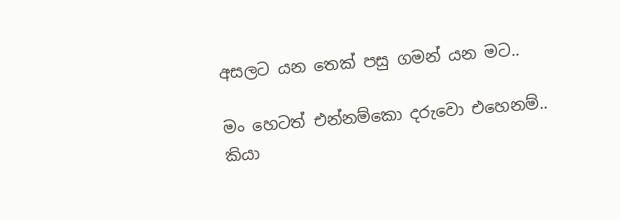අසලට යන තෙක් පසු ගමන් යන මට..

මං හෙටත් එන්නම්කො දරුවො එහෙනම්..
කියා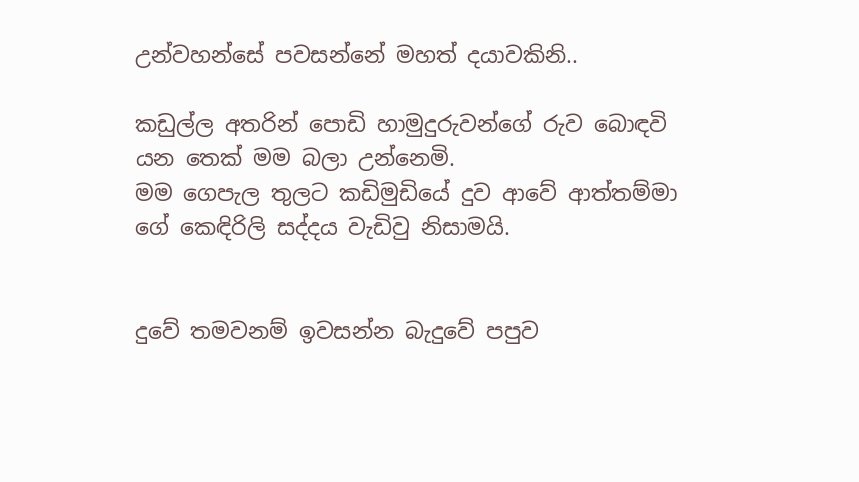උන්වහන්සේ පවසන්නේ මහත් දයාවකිනි..

කඩුල්ල අතරින් පොඩි හාමුදුරුවන්ගේ රුව බොඳවි යන තෙක් මම බලා උන්නෙමි.
මම ගෙපැල තුලට කඩිමුඩියේ දුව ආවේ ආත්තම්මා ගේ කෙඳිරිලි සද්දය වැඩිවු නිසාමයි.


දුවේ තමවනම් ඉවසන්න බැදුවේ පපුව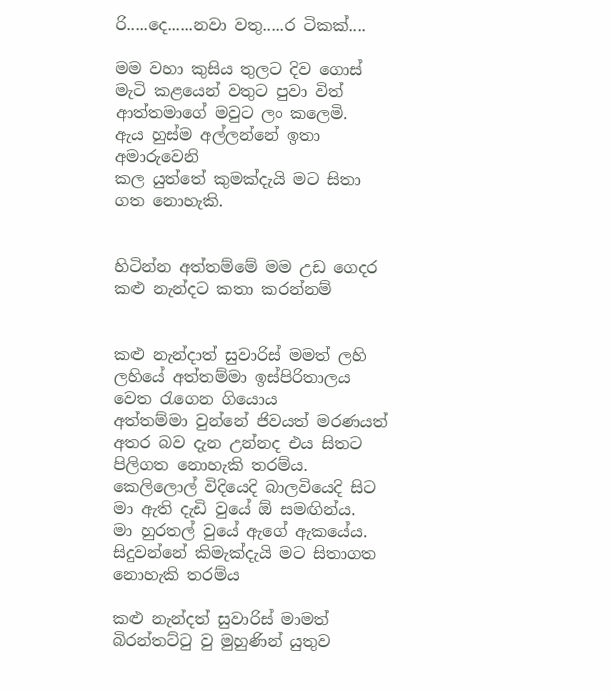රි.....දෙ......නවා වතු.....ර ටිකක්....

මම වහා කුසිය තුලට දිව ගොස් මැටි කළයෙන් වතුට පුවා විත් ආත්තමාගේ මවුට ලං කලෙමි.
ඇය හුස්ම අල්ලන්නේ ඉතා අමාරුවෙනි
කල යුත්තේ කුමක්දැයි මට සිතා ගත නොහැකි.


හිටින්න අත්තම්මේ මම උඩ ගෙදර කළු නැන්දට කතා කරන්නම්


කළු නැන්දාත් සුවාරිස් මමත් ලහි ලහියේ අත්තම්මා ඉස්පිරිතාලය වෙත රැගෙන ගියොය
අත්තම්මා වුන්නේ ජිවයත් මරණයත් අතර බව දැන උන්නද එය සිතට පිලිගත නොහැකි තරම්ය. කෙලිලොල් විදියෙදි බාලවියෙදි සිට මා ඇති දැඩි වුයේ ඕ සමඟින්ය.
මා හුරතල් වුයේ ඇගේ ඇකයේය.
සිදුවන්නේ කිමැක්දැයි මට සිතාගත නොහැකි තරම්ය

කළු නැන්දත් සුවාරිස් මාමත් බිරන්තට්ටු වු මුහුණින් යුතුව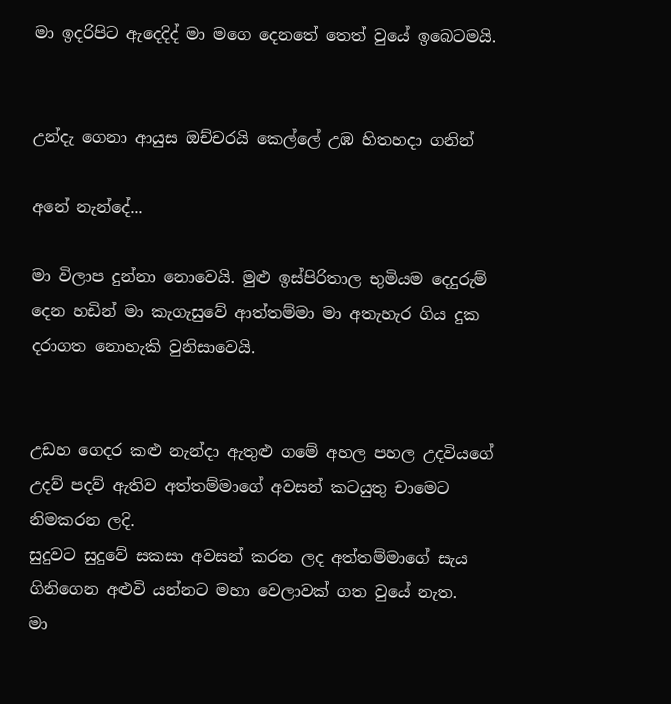මා ඉදරිපිට ඇදෙදිද් මා මගෙ දෙනතේ තෙත් වුයේ ඉබෙටමයි.


උන්දැ ගෙනා ආයුස ඔච්චරයි කෙල්ලේ උඹ හිතහදා ගනින්

අනේ නැන්දේ...

මා විලාප දුන්නා නොවෙයි. මුළු ඉස්පිරිතාල භුමියම දෙදුරුම් දෙන හඩින් මා කැගැසුවේ ආත්තම්මා මා අතැහැර ගිය දුක දරාගත නොහැකි වුනිසාවෙයි.


උඩහ ගෙදර කළු නැන්දා ඇතුළු ගමේ අහල පහල උදවියගේ උදව් පදව් ඇතිව අත්තම්මාගේ අවසන් කටයුතු චාමෙට නිමකරන ලදි.
සුදුවට සුදුවේ සකසා අවසන් කරන ලද අත්තම්මාගේ සැය ගිනිගෙන අළුවි යන්නට මහා වෙලාවක් ගත වුයේ නැත.
මා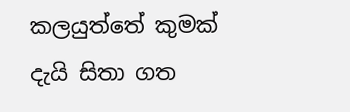කලයුත්තේ කුමක් දැයි සිතා ගත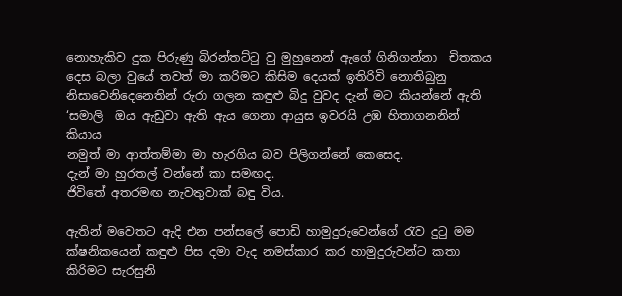නොහැකිව දුක පිරුණු බිරන්තට්ටු වු මුහුනෙන් ඇගේ ගිනිගන්නා  චිතකය දෙස බලා වුයේ තවත් මා කරිමට කිසිම දෙයක් ඉතිරිවි නොතිබුනු නිසාවෙනිදෙනෙතින් රුරා ගලන කඳුළු බිදු වුවද දැන් මට කියන්නේ ඇති ‘සමාලි  ඔය ඇඩුවා ඇති ඇය ගෙනා ආයුස ඉවරයි උඹ හිතාගනනින් කියාය
නමුත් මා ආත්තම්මා මා හැරගිය බව පිලිගන්නේ කෙසෙද.
දැන් මා හුරතල් වන්නේ කා සමඟද.
ජිවිතේ අතරමඟ නැවතුවාක් බඳු විය.

ඇතින් මවෙතට ඇදි එන පන්සලේ පොඩි හාමුදුරුවෙන්ගේ රැව දුටු මම ක්ෂනිකයෙන් කඳුළු පිස දමා වැද නමස්කාර කර හාමුදුරුවන්ට කතා කිරිමට සැරසුනි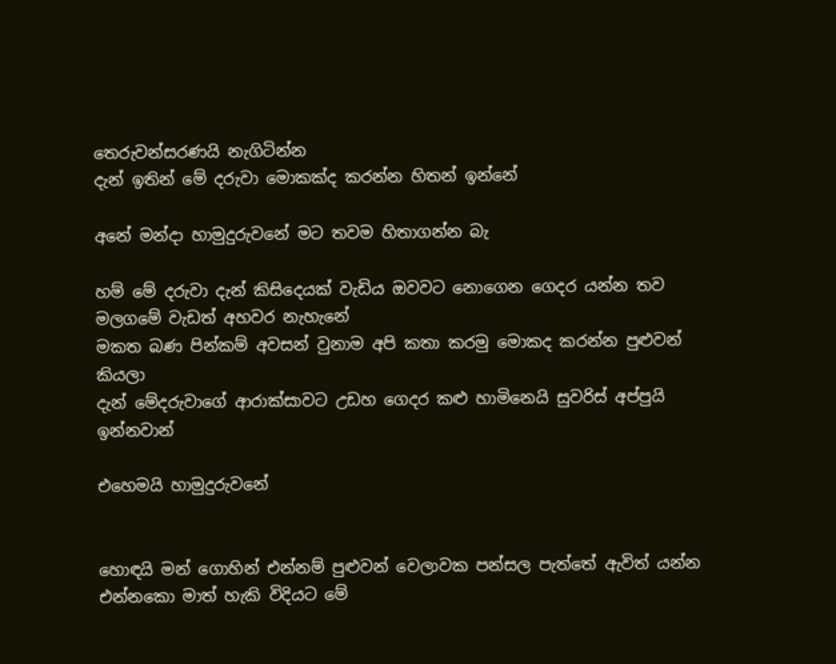තෙරුවන්සරණයි නැගිටින්න
දැන් ඉතින් මේ දරුවා මොකක්ද කරන්න හිතන් ඉන්නේ

අනේ මන්දා හාමුදුරුවනේ මට තවම හිතාගන්න බැ

හම් මේ දරුවා දැන් කිසිදෙයක් වැඩිය ඔවවට නොගෙන ගෙදර යන්න තව මලගමේ වැඩත් අහවර නැහැනේ
මකත බණ පින්කම් අවසන් වුනාම අපි කතා කරමු මොකද කරන්න පුළුවන් කියලා
දැන් මේදරුවාගේ ආරාක්සාවට උඩහ ගෙදර කළු හාමිනෙයි සුවරිස් අප්පුයි ඉන්නවාන්

එහෙමයි හාමුදුරුවනේ


හොඳයි මන් ගොහින් එන්නම් පුළුවන් වෙලාවක පන්සල පැත්තේ ඇවිත් යන්න එන්නකො මාත් හැකි විදියට මේ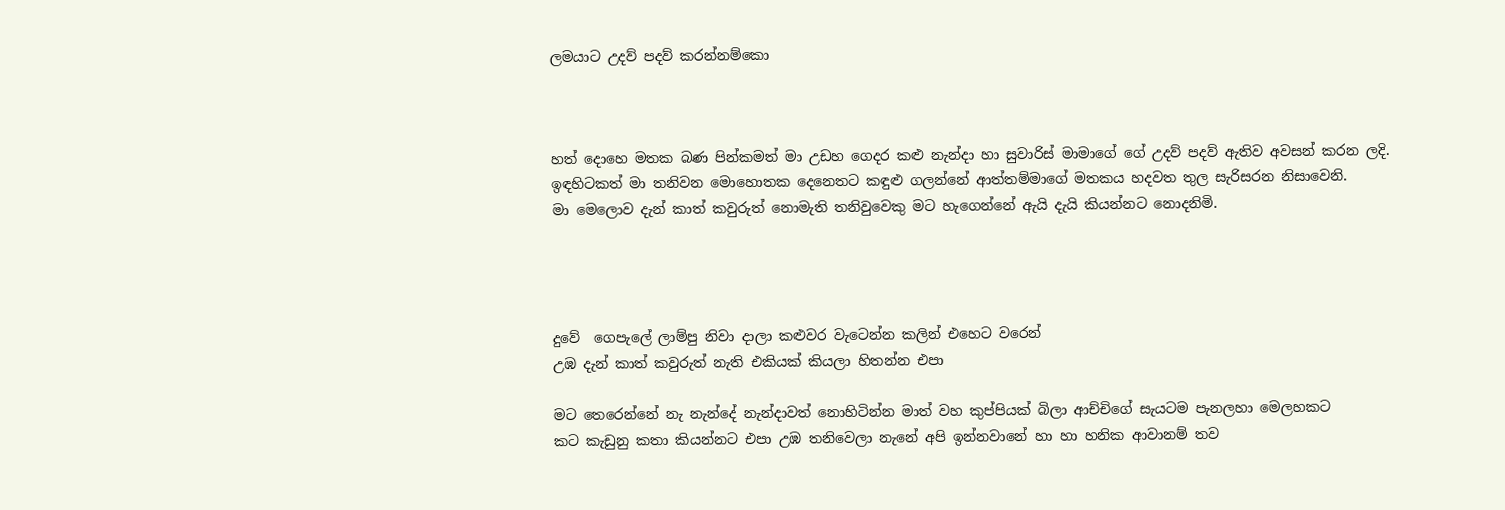ලමයාට උදව් පදව් කරන්නම්කො



හත් දොහෙ මතක බණ පින්කමත් මා උඩහ ගෙදර කළු නැන්දා හා සුවාරිස් මාමාගේ ගේ උදව් පදව් ඇතිව අවසන් කරන ලදි.
ඉඳහිටකත් මා තනිවන මොහොතක දෙනෙතට කඳුළු ගලන්නේ ආත්තම්මාගේ මතකය හදවත තුල සැරිසරන නිසාවෙනි.
මා මෙලොව දැන් කාත් කවුරුත් නොමැති තනිවුවෙකු මට හැගෙන්නේ ඇයි දැයි කියන්නට නොදනිමි.




දුවේ  ගෙපැලේ ලාම්පු නිවා දාලා කළුවර වැටෙන්න කලින් එහෙට වරෙන්
උඹ දැන් කාත් කවුරුත් නැති එකියක් කියලා හිතන්න එපා

මට තෙරෙන්නේ නැ නැන්දේ නැන්දාවත් නොහිටින්න මාත් වහ කුප්පියක් බිලා ආච්චිගේ සැයටම පැනලහා මෙලහකට
කට කැඩුනු කතා කියන්නට එපා උඹ තනිවෙලා නැනේ අපි ඉන්නවානේ හා හා හනික ආවානම් තව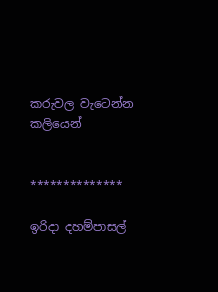කරුවල වැටෙන්න කලියෙන්


**************

ඉරිදා දහම්පාසල්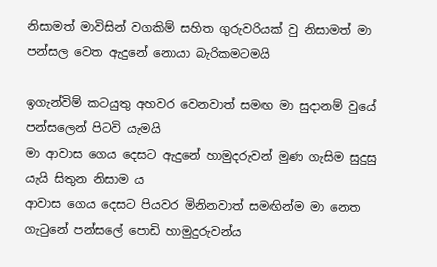නිසාමත් මාවිසින් වගකිම් සහිත ගුරුවරියක් වු නිසාමත් මා පන්සල වෙත ඇදුනේ නොයා බැරිකමටමයි

ඉගැන්විම් කටයුතු අහවර වෙනවාත් සමඟ මා සුදානම් වුයේ පන්සලෙන් පිටවි යැමයි
මා ආවාස ගෙය දෙසට ඇදුනේ හාමුදරුවන් මුණ ගැසිම සුදුසු යැයි සිතුන නිසාම ය
ආවාස ගෙය දෙසට පියවර මිනිනවාත් සමඟින්ම මා නෙත ගැටුනේ පන්සලේ පොඩි හාමුදුරුවන්ය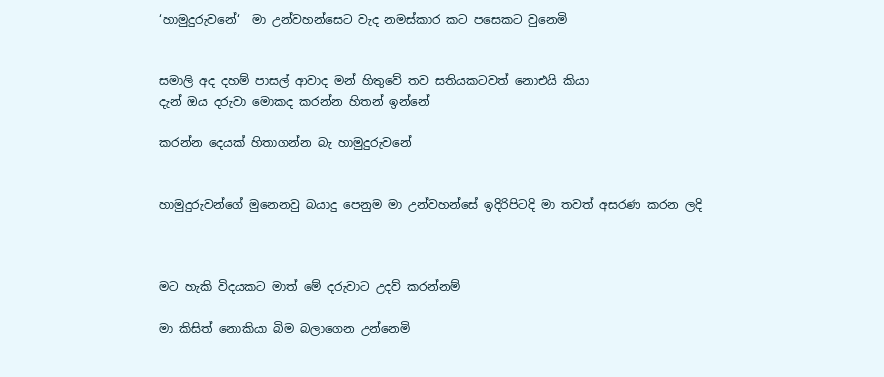‘හාමුදුරුවනේ‘  මා උන්වහන්සෙට වැද නමස්කාර කට පසෙකට වුනෙමි


සමාලි අද දහම් පාසල් ආවාද මන් හිතුවේ තව සතියකටවත් නොඑයි කියා
දැන් ඔය දරුවා මොකද කරන්න හිතන් ඉන්නේ

කරන්න දෙයක් හිතාගන්න බැ හාමුදුරුවනේ


හාමුදුරුවන්ගේ මුනෙනවු බයාදු පෙනුම මා උන්වහන්සේ ඉදිරිපිටදි මා තවත් අසරණ කරන ලදි



මට හැකි විදයකට මාත් මේ දරුවාට උදව් කරන්නම්

මා කිසිත් නොකියා බිම බලාගෙන උන්නෙමි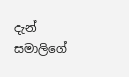දැන් සමාලිගේ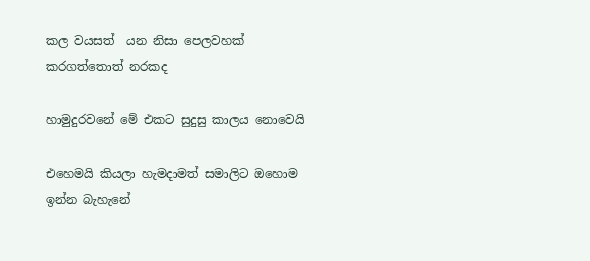කල වයසත්  යන නිසා පෙලවහක් කරගත්තොත් නරකද

හාමුදුරවනේ මේ එකට සුදුසු කාලය නොවෙයි

එහෙමයි කියලා හැමදාමත් සමාලිට ඔහොම ඉන්න බැහැනේ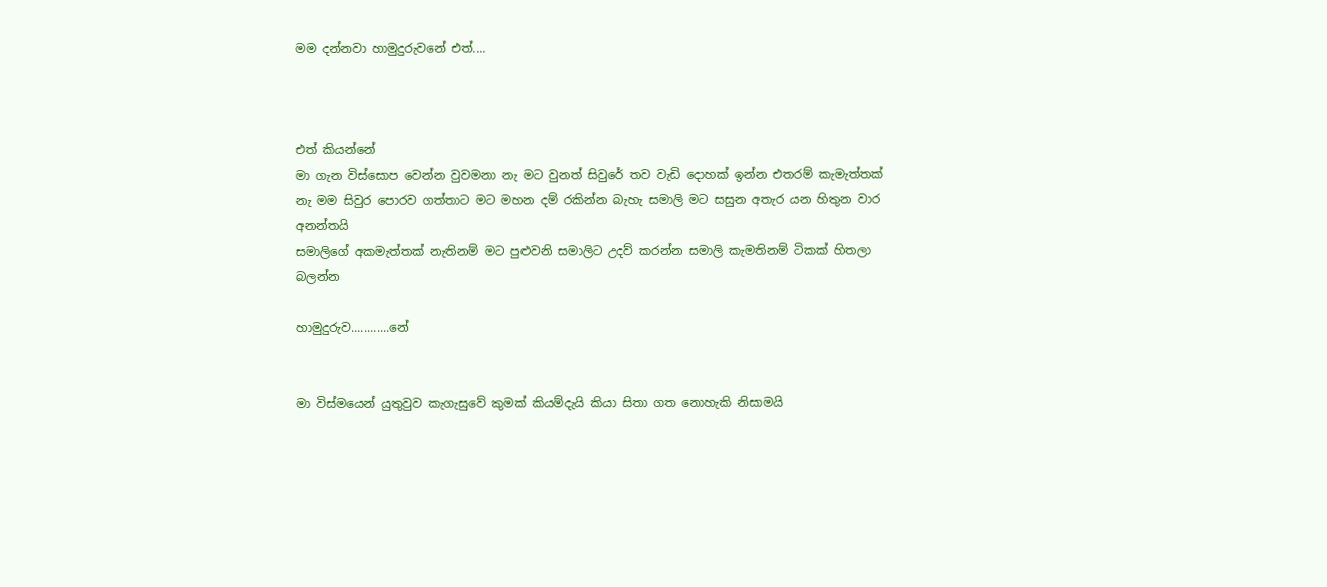මම දන්නවා හාමුදුරුවනේ එත්....



එත් කියන්නේ
මා ගැන විස්සොප වෙන්න වුවමනා නැ මට වුනත් සිවුරේ තව වැඩි දොහක් ඉන්න එතරම් කැමැත්තක් නැ මම සිවුර පොරව ගත්තාට මට මහන දම් රකින්න බැහැ සමාලි මට සසුන අතැර යන හිතුන වාර අනන්තයි
සමාලිගේ අකමැත්තක් නැතිනම් මට පුළුවනි සමාලිට උදව් කරන්න සමාලි කැමතිනම් ටිකක් හිතලා බලන්න

හාමුදුරුව............නේ


මා විස්මයෙන් යුතුවුව කැගැසුවේ කුමක් කියම්දැයි කියා සිතා ගත නොහැකි නිසාමයි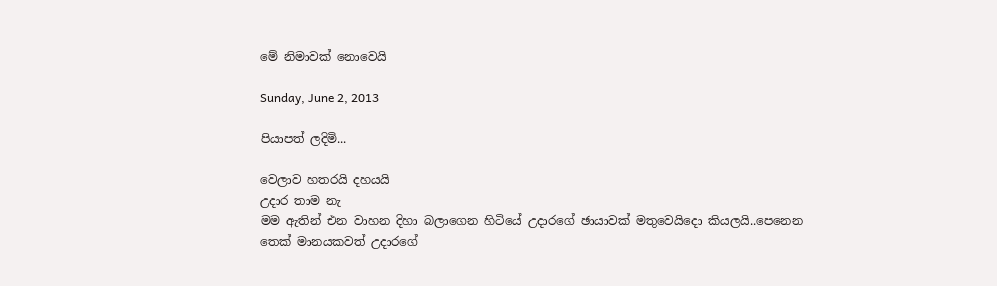මේ නිමාවක් නොවෙයි

Sunday, June 2, 2013

පියාපත් ලදිමි...

වෙලාව හතරයි දහයයි
උදාර තාම නැ
මම ඇතින් එන වාහන දිහා බලාගෙන හිටියේ උදාරගේ ඡායාවක් මතුවෙයිදො කියලයි..පෙනෙන තෙක් මානයකවත් උදාරගේ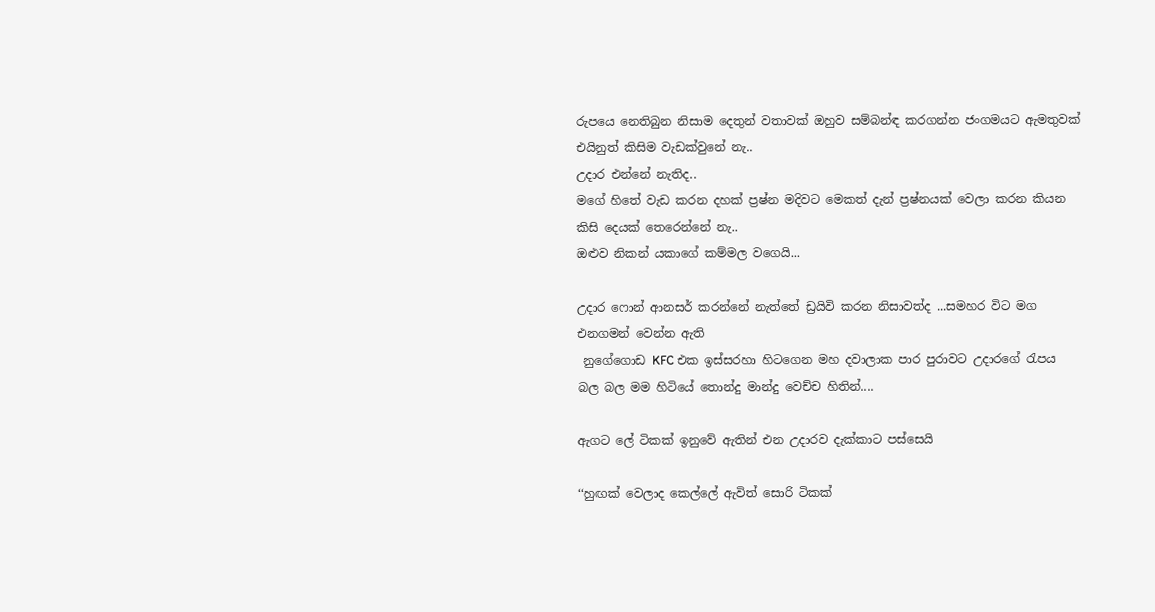රුපයෙ නෙතිබුන නිසාම දෙතුන් වතාවක් ඔහුව සම්බන්ඳ කරගන්න ජංගමයට ඇමතුවක් එයිනුත් කිසිම වැඩක්වුනේ නැ..
උදාර එන්නේ නැතිද..
මගේ හිතේ වැඩ කරන දහක් ප්‍රෂ්න මදිවට මෙකත් දැන් ප්‍රෂ්නයක් වෙලා කරන කියන කිසි දෙයක් තෙරෙන්නේ නැ..
ඔළුව නිකන් යකාගේ කම්මල වගෙයි...

උදාර ෆොන් ආනසර් කරන්නේ නැත්තේ ඩ්‍රයිවි කරන නිසාවත්ද ...සමහර විට මග එනගමන් වෙන්න ඇති
 නුගේගොඩ KFC එක ඉස්සරහා හිටගෙන මහ දවාලාක පාර පුරාවට උදාරගේ රැපය බල බල මම හිටියේ තොන්දු මාන්දු වෙච්ච හිතින්....

ඇගට ලේ ටිකක් ඉනුවේ ඇතින් එන උදාරව දැක්කාට පස්සෙයි

‘‘හුඟක් වෙලාද කෙල්ලේ ඇවිත් සොරි ටිකක්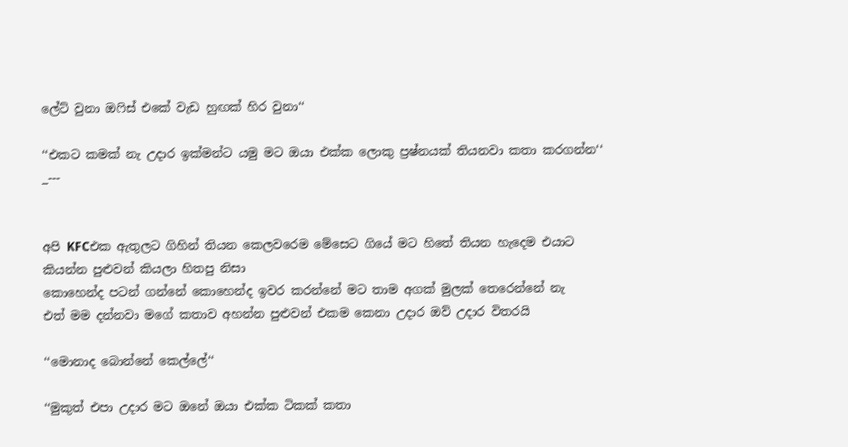ලේට් වුනා ඔෆිස් එකේ වැඩ හුඟක් හිර වුනා‘‘

‘‘එකට කමක් නැ උදාර ඉක්මන්ට යමු මට ඔයා එක්ක ලොකු ප්‍රෂ්නයක් තියනවා කතා කරගන්න‘‘
_---


අපි KFCඑක ඇතුලට ගිහින් තියන කෙලවරෙම මේසෙට ගියේ මට හිතේ තියන හැදෙම එයාට කියන්න පුළුවන් කියලා හිතපු නිසා
කොහෙන්ද පටන් ගන්නේ කොහෙන්ද ඉවර කරන්නේ මට තාම අගක් මුලක් තෙරෙන්නේ නැ
එත් මම දන්නවා මගේ කතාව අහන්න පුළුවන් එකම කෙනා උදාර ඔව් උදාර විතරයි

‘‘මොනාද බොන්නේ කෙල්ලේ‘‘

‘‘මුකුත් එපා උදාර මට ඔනේ ඔයා එක්ක ටිකක් කතා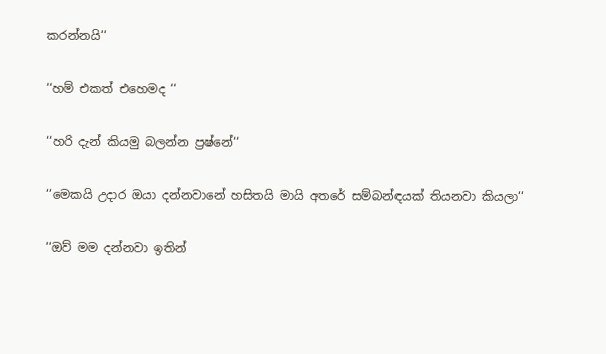කරන්නයි‘‘

‘‘හම් එකත් එහෙමද ‘‘

‘‘හරි දැන් කියමු බලන්න ප්‍රෂ්නේ‘‘

‘‘මෙකයි උදාර ඔයා දන්නවානේ හසිතයි මායි අතරේ සම්බන්ඳයක් තියනවා කියලා‘‘

‘‘ඔව් මම දන්නවා ඉතින්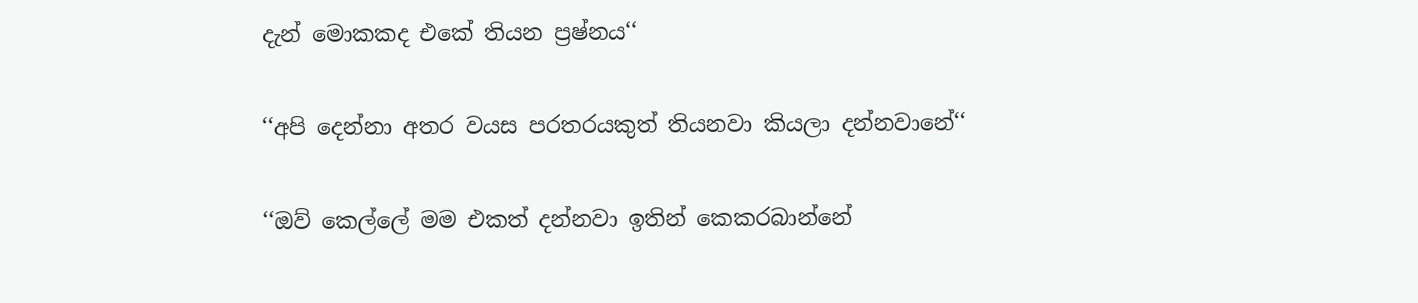දැන් මොකකද එකේ තියන ප්‍රෂ්නය‘‘

‘‘අපි දෙන්නා අතර වයස පරතරයකුත් තියනවා කියලා දන්නවානේ‘‘

‘‘ඔව් කෙල්ලේ මම එකත් දන්නවා ඉතින් කෙකරබාන්නේ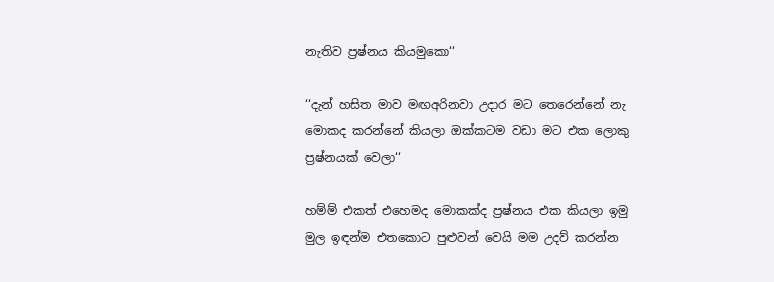නැතිව ප්‍රෂ්නය කියමුකො‘‘

‘‘දැන් හසිත මාව මඟඅරිනවා උදාර මට තෙරෙන්නේ නැ මොකද කරන්නේ කියලා ඔක්කටම වඩා මට එක ලොකු ප්‍රෂ්නයක් වෙලා‘‘

හම්ම් එකත් එහෙමද මොකක්ද ප්‍රෂ්නය එක කියලා ඉමු මුල ඉඳන්ම එතකොට පුළුවන් වෙයි මම උදව් කරන්න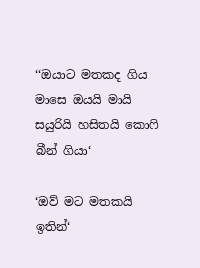‘‘ඔයාට මතකද ගිය මාසෙ ඔයයි මායි සයුරියි හසිතයි කොෆි බීන් ගියා‘

‘ඔව් මට මතකයි ඉතින්‘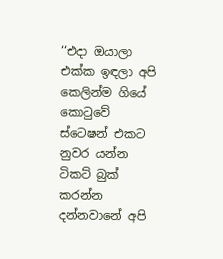‘‘එදා ඔයාලා එක්ක ඉඳලා අපි කෙලින්ම ගියේ කොටුවේ ස්ටෙෂන් එකට නුවර යන්න ටිකට් බුක් කරන්න දන්නවානේ අපි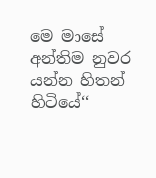මෙ මාසේ අන්තිම නුවර යන්න හිතන් හිටියේ‘‘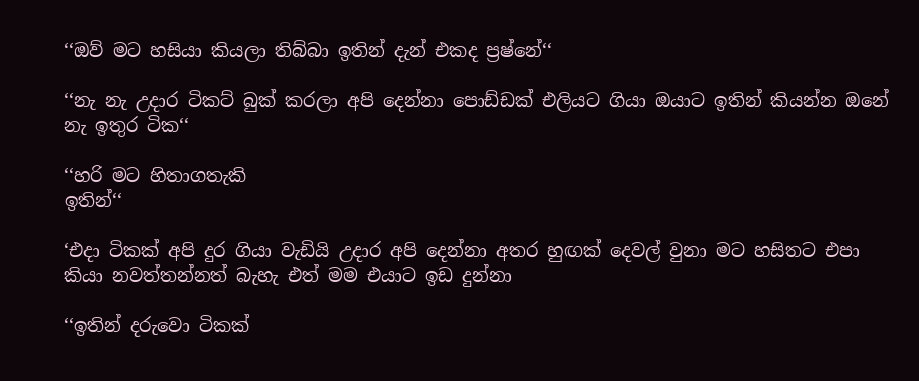‘‘ඔව් මට හසියා කියලා තිබ්බා ඉතින් දැන් එකද ප්‍රෂ්නේ‘‘

‘‘නැ නැ උදාර ටිකට් බුක් කරලා අපි දෙන්නා පොඩ්ඩක් එලියට ගියා ඔයාට ඉතින් කියන්න ඔනේ නැ ඉතුර ටික‘‘

‘‘හරි මට හිතාගතැකි
ඉතින්‘‘

‘එදා ටිකක් අපි දුර ගියා වැඩියි උදාර අපි දෙන්නා අතර හුඟක් දෙවල් වුනා මට හසිතට එපා කියා නවත්තන්නත් බැහැ එත් මම එයාට ඉඩ දුන්නා

‘‘ඉතින් දරුවො ටිකක්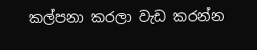කල්පනා කරලා වැඩ කරන්න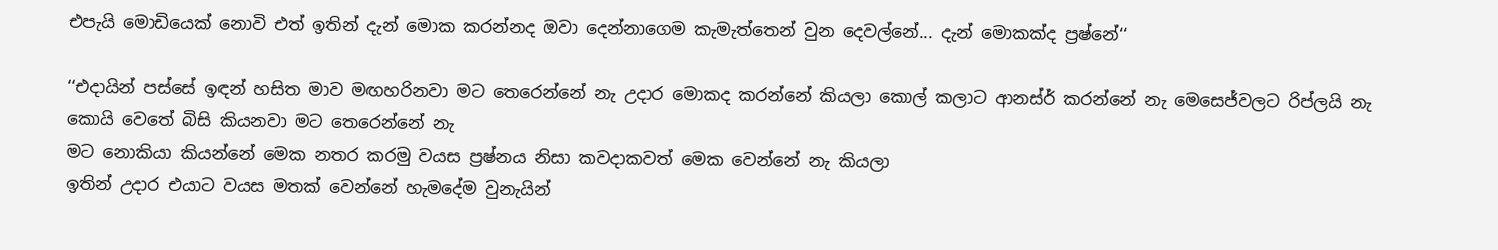එපැයි මොඩියෙක් නොවි එත් ඉතින් දැන් මොක කරන්නද ඔවා දෙන්නාගෙම කැමැත්තෙන් වුන දෙවල්නේ... දැන් මොකක්ද ප්‍රෂ්නේ‘‘

‘‘එදායින් පස්සේ ඉඳන් හසිත මාව මඟහරිනවා මට තෙරෙන්නේ නැ උදාර මොකද කරන්නේ කියලා කොල් කලාට ආනස්ර් කරන්නේ නැ මෙසෙජ්වලට රිප්ලයි නැ කොයි වෙතේ බිසි කියනවා මට තෙරෙන්නේ නැ
මට නොකියා කියන්නේ මෙක නතර කරමු වයස ප්‍රෂ්නය නිසා කවදාකවත් මෙක වෙන්නේ නැ කියලා
ඉතින් උදාර එයාට වයස මතක් වෙන්නේ හැමදේම වුනැයින්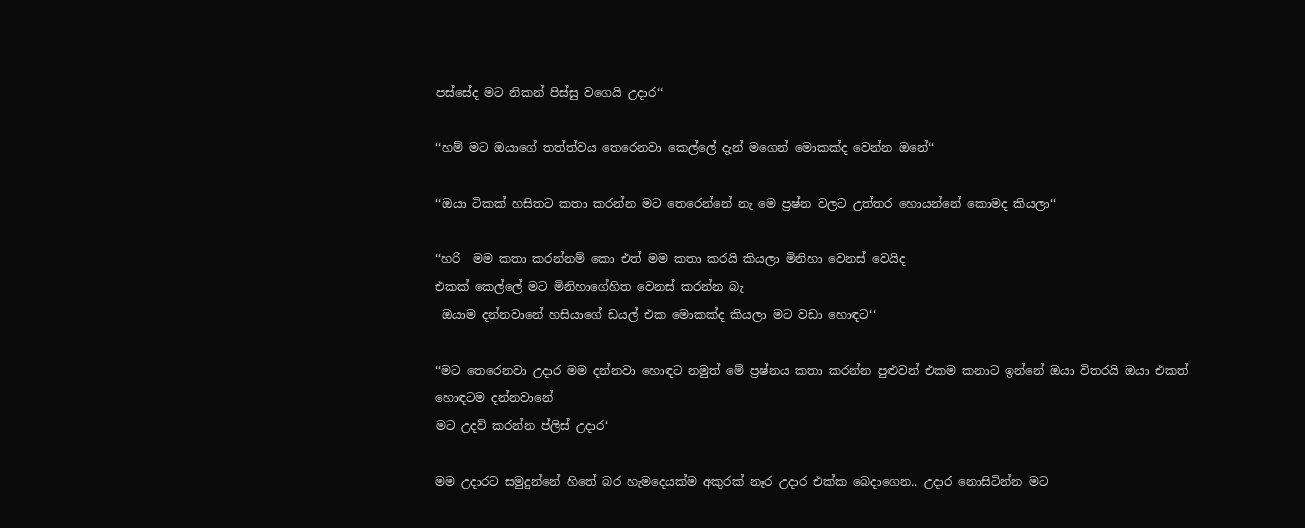පස්සේද මට නිකන් පිස්සු වගෙයි උදාර‘‘

‘‘හම් මට ඔයාගේ තත්ත්වය තෙරෙනවා කෙල්ලේ දැන් මගෙන් මොකක්ද වෙන්න ඔනේ‘‘

‘‘ඔයා ටිකක් හසිතට කතා කරන්න මට තෙරෙන්නේ නැ මෙ ප්‍රෂ්න වලට උත්තර හොයන්නේ කොමද කියලා‘‘

‘‘හරි  මම කතා කරන්නම් කො එත් මම කතා කරයි කියලා මිනිහා වෙනස් වෙයිද
එකක් කෙල්ලේ මට මිනිහාගේහිත වෙනස් කරන්න බැ
 ඔයාම දන්නවානේ හසියාගේ ඩයල් එක මොකක්ද කියලා මට වඩා හොඳට‘‘

‘‘මට තෙරෙනවා උදාර මම දන්නවා හොඳට නමුත් මේ ප්‍රෂ්නය කතා කරන්න පුළුවන් එකම කනාට ඉන්නේ ඔයා විතරයි ඔයා එකත් හොඳටම දන්නවානේ
මට උදව් කරන්න ප්ලිස් උදාර‘

මම උදාරට සමුදුන්නේ හිතේ බර හැමදෙයක්ම අකුරක් නෑර උදාර එක්ක බෙදාගෙන.. උදාර නොසිටින්න මට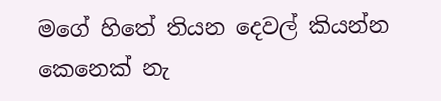මගේ හිතේ තියන දෙවල් කියන්න කෙනෙක් නැ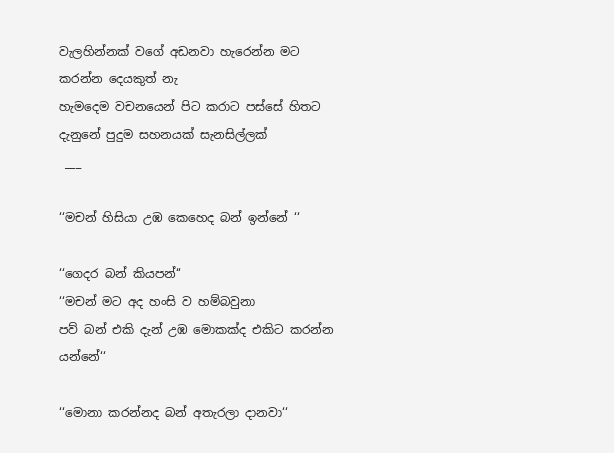වැලහින්නක් වගේ අඩනවා හැරෙන්න මට කරන්න දෙයකුත් නැ
හැමදෙම වචනයෙන් පිට කරාට පස්සේ හිතට දැනුනේ පුදුම සහනයක් සැනසිල්ලක්
 ___

‘‘මචන් හිසියා උඹ කෙහෙද බන් ඉන්නේ ‘‘

‘‘ගෙදර බන් කියපන්‘‘
‘‘මචන් මට අද හංසි ව හම්බවුනා
පව් බන් එකි දැන් උඹ මොකක්ද එකිට කරන්න යන්නේ‘‘

‘‘මොනා කරන්නද බන් අතැරලා දානවා‘‘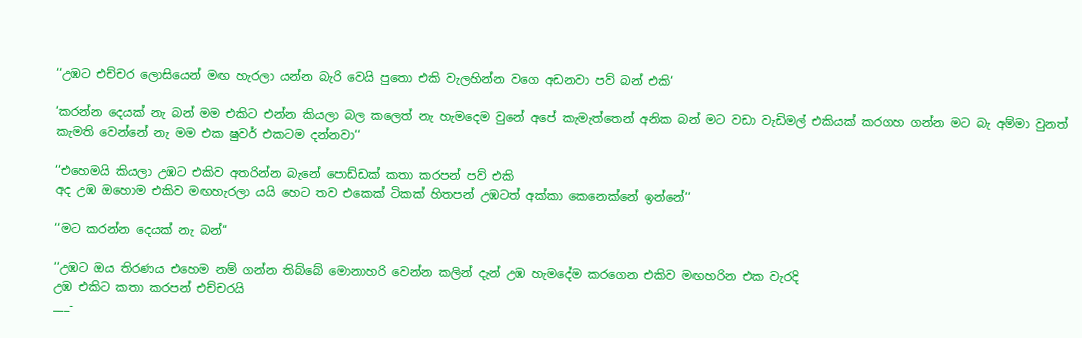‘‘උඹට එච්චර ලොසියෙන් මඟ හැරලා යන්න බැරි වෙයි පුතො එකි වැලහින්න වගෙ අඩනවා පව් බන් එකි‘

‘කරන්න දෙයක් නැ බන් මම එකිට එන්න කියලා බල කලෙත් නැ හැමදෙම වුනේ අපේ කැමැත්තෙන් අනික බන් මට වඩා වැඩිමල් එකියක් කරගහ ගන්න මට බැ අම්මා වුනත් කැමති වෙන්නේ නැ මම එක ෂුවර් එකටම දන්නවා‘‘

‘‘එහෙමයි කියලා උඹට එකිව අතරින්න බැනේ පොඩ්ඩක් කතා කරපන් පව් එකි
අද උඹ ඔහොම එකිව මඟහැරලා යයි හෙට තව එකෙක් ටිකක් හිතපන් උඹටත් අක්කා කෙනෙක්නේ ඉන්නේ‘‘

‘‘මට කරන්න දෙයක් නැ බන්‘‘

‘‘උඹට ඔය තිරණය එහෙම නම් ගන්න තිබ්බේ මොනාහරි වෙන්න කලින් දැන් උඹ හැමදේම කරගෙන එකිව මඟහරින එක වැරදි
උඹ එකිට කතා කරපන් එච්චරයි
___-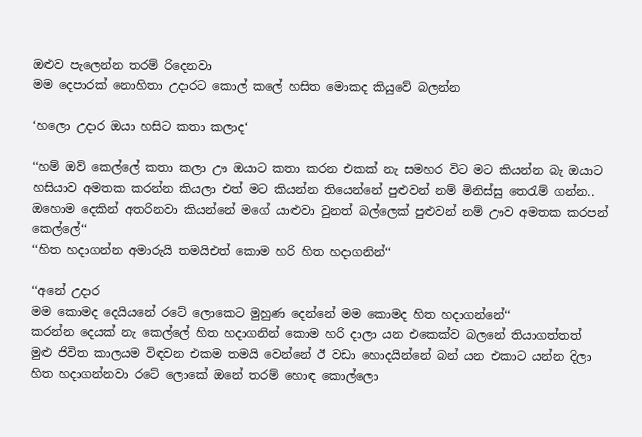ඔළුව පැලෙන්න තරම් රිදෙනවා
මම දෙපාරක් නොහිතා උදාරට කොල් කලේ හසිත මොකද කියුවේ බලන්න

‘හලො උදාර ඔයා හසිට කතා කලාද‘

‘‘හම් ඔව් කෙල්ලේ කතා කලා ඌ ඔයාට කතා කරන එකක් නැ සමහර විට මට කියන්න බැ ඔයාට හසියාව අමතක කරන්න කියලා එත් මට කියන්න තියෙන්නේ පුළුවන් නම් මිනිස්සු තෙරැම් ගන්න.. ඔහොම දෙකින් අතරිනවා කියන්නේ මගේ යාළුවා වුනත් බල්ලෙක් පුළුවන් නම් ඌව අමතක කරපන් කෙල්ලේ‘‘
‘‘හිත හදාගන්න අමාරුයි තමයිඑත් කොම හරි හිත හදාගනින්‘‘

‘‘අනේ උදාර
මම කොමද දෙයියනේ රටේ ලොකෙට මුහුණ දෙන්නේ මම කොමද හිත හදාගන්නේ‘‘
කරන්න දෙයක් නැ කෙල්ලේ හිත හදාගනින් කොම හරි දාලා යන එකෙක්ව බලනේ තියාගත්තත් මුළු ජිවිත කාලයම විඳවන එකම තමයි වෙන්නේ ඊ වඩා හොදයින්නේ බන් යන එකාට යන්න දිලා හිත හදාගන්නවා රටේ ලොකේ ඔනේ තරම් හොඳ කොල්ලො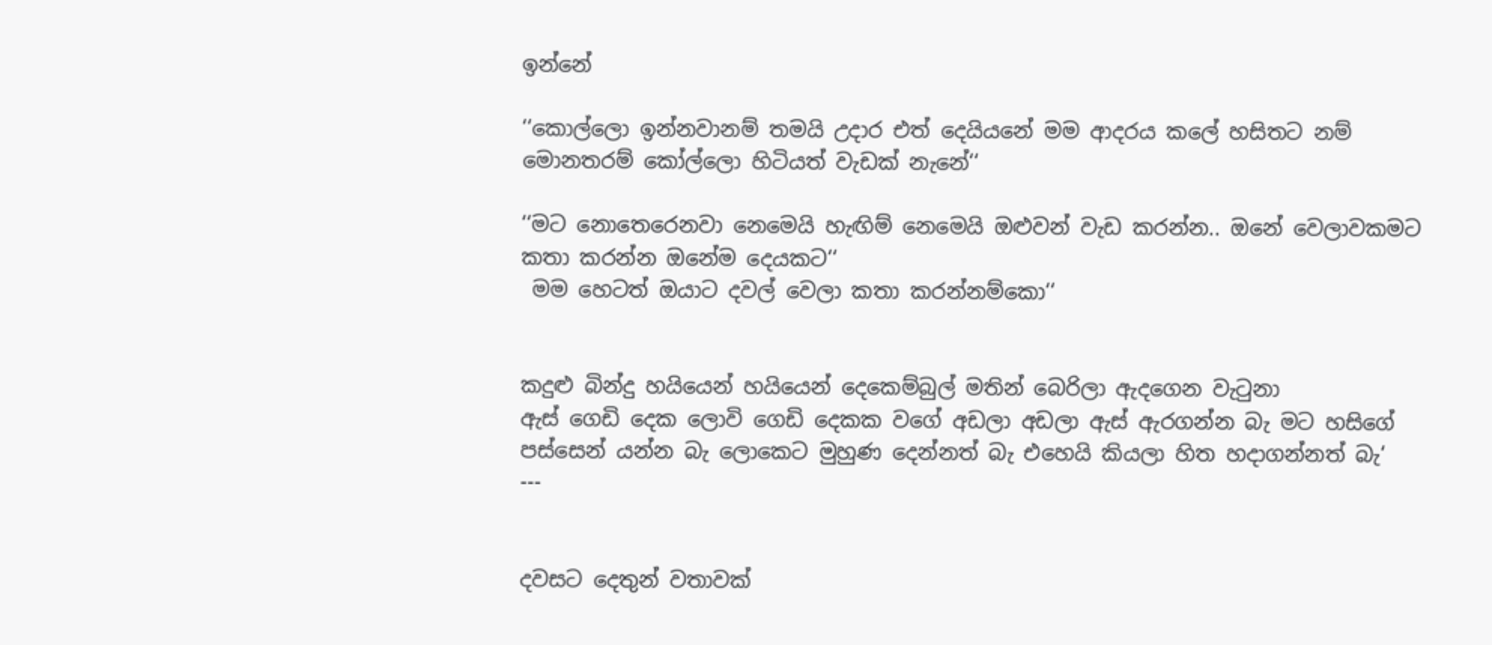ඉන්නේ

‘‘කොල්ලො ඉන්නවානම් තමයි උදාර එත් දෙයියනේ මම ආදරය කලේ හසිතට නම් මොනතරම් කෝල්ලො හිටියත් වැඩක් නැනේ‘‘

‘‘මට නොතෙරෙනවා නෙමෙයි හැඟිම් නෙමෙයි ඔළුවන් වැඩ කරන්න.. ඔනේ වෙලාවකමට කතා කරන්න ඔනේම දෙයකට‘‘
 මම හෙටත් ඔයාට දවල් වෙලා කතා කරන්නම්කො‘‘


කදුළු බින්දු හයියෙන් හයියෙන් දෙකෙම්බුල් මතින් බෙරිලා ඇදගෙන වැටුනා
ඇස් ගෙඩි දෙක ලොවි ගෙඩි දෙකක වගේ අඩලා අඩලා ඇස් ඇරගන්න බැ මට හසිගේ පස්සෙන් යන්න බැ ලොකෙට මුහුණ දෙන්නත් බැ එහෙයි කියලා හිත හදාගන්නත් බැ‘
---


දවසට දෙතුන් වතාවක්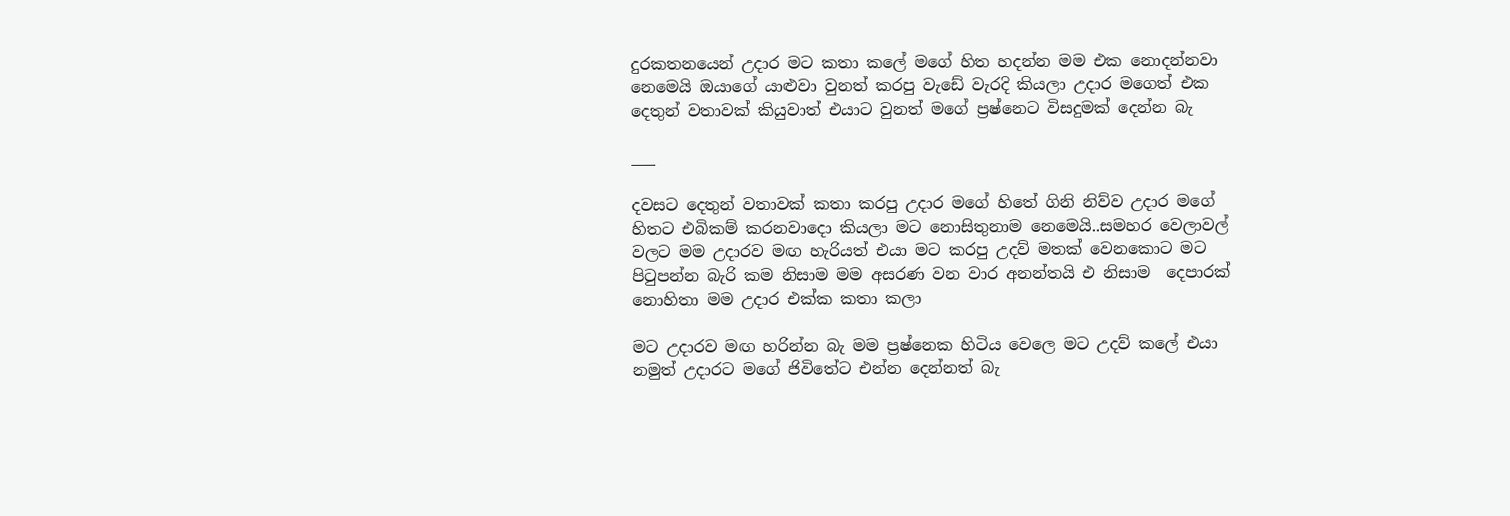දුරකතනයෙන් උදාර මට කතා කලේ මගේ හිත හදන්න මම එක නොදන්නවා නෙමෙයි ඔයාගේ යාළුවා වුනත් කරපු වැඩේ වැරදි කියලා උදාර මගෙත් එක දෙතුන් වතාවක් කියුවාත් එයාට වුනත් මගේ ප්‍රෂ්නෙට විසදුමක් දෙන්න බැ

___

දවසට දෙතුන් වතාවක් කතා කරපු උදාර මගේ හිතේ ගිනි නිව්ව උදාර මගේ හිතට එබිකම් කරනවාදො කියලා මට නොසිතුනාම නෙමෙයි..සමහර වෙලාවල් වලට මම උදාරව මඟ හැරියත් එයා මට කරපු උදව් මතක් වෙනකොට මට පිටුපන්න බැරි කම නිසාම මම අසරණ වන වාර අනන්තයි එ නිසාම  දෙපාරක් නොහිතා මම උදාර එක්ක කතා කලා

මට උදාරව මඟ හරින්න බැ මම ප්‍රෂ්නෙක හිටිය වෙලෙ මට උදව් කලේ එයා නමුත් උදාරට මගේ ජිවිතේට එන්න දෙන්නත් බැ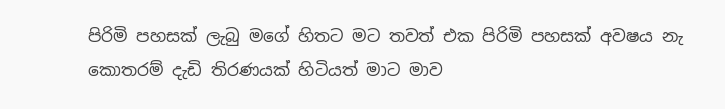පිරිමි පහසක් ලැබු මගේ හිතට මට තවත් එක පිරිමි පහසක් අවෂය නැ කොතරම් දැඩි තිරණයක් හිටියත් මාට මාව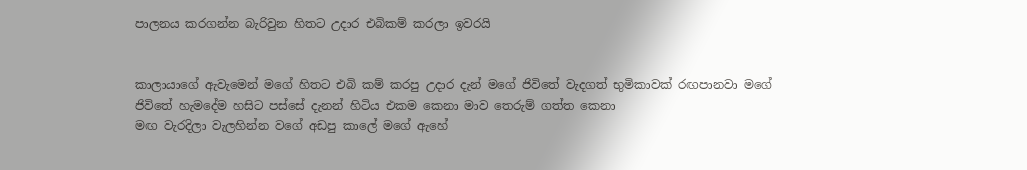පාලනය කරගන්න බැරිවුන හිතට උදාර එබිකම් කරලා ඉවරයි


කාලායාගේ ඇවැමෙන් මගේ හිතට එබි කම් කරපු උදාර දැන් මගේ ජිවිතේ වැදගත් භුමිකාවක් රඟපානවා මගේ ජිවිතේ හැමදේම හසිට පස්සේ දැනන් හිටිය එකම කෙනා මාව තෙරුම් ගත්ත කෙනා
මඟ වැරදිලා වැලහින්න වගේ අඩපු කාලේ මගේ ඇහේ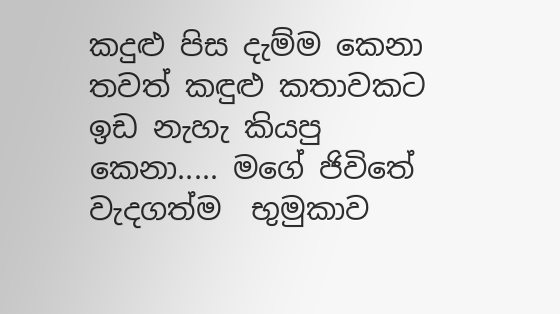කදුළු පිස දැම්ම කෙනා
තවත් කඳුළු කතාවකට ඉඩ නැහැ කියපු කෙනා..... මගේ ජිවිතේ වැදගත්ම  භුමුකාව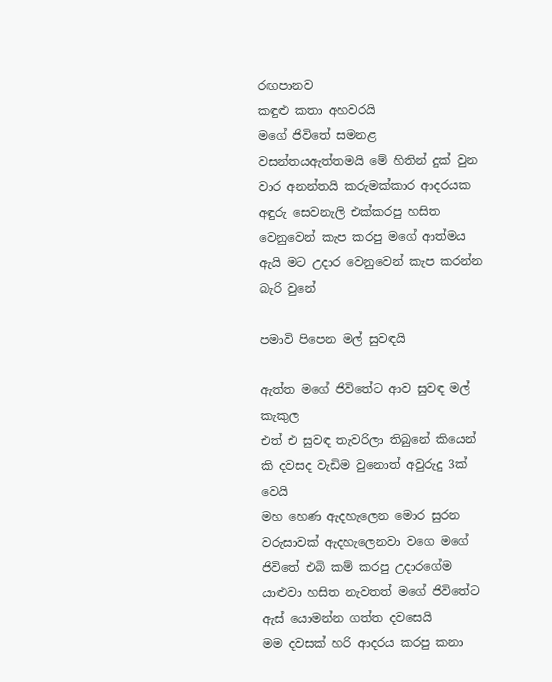රඟපානව
කඳුළු කතා අහවරයි
මගේ ජිවිතේ සමනළ වසන්තයඇත්තමයි මේ හිතින් දුක් වුන වාර අනන්තයි කරුමක්කාර ආදරයක අඳුරු සෙවනැලි එක්කරපු හසිත වෙනුවෙන් කැප කරපු මගේ ආත්මය ඇයි මට උදාර වෙනුවෙන් කැප කරන්න බැරි වුනේ

පමාවි පිපෙන මල් සුවඳයි

ඇත්ත මගේ ජිවිතේට ආව සුවඳ මල් කැකුල
එත් එ සුවඳ තැවරිලා තිබුනේ කියෙන් කි දවසද වැඩිම වුනොත් අවුරුදු 3ක් වෙයි
මහ හෙණ ඇදහැලෙන මොර සුරන වරුසාවක් ඇදහැලෙනවා වගෙ මගේ ජිවිතේ එබි කම් කරපු උදාරගේම යාළුවා හසිත නැවතත් මගේ ජිවිතේට ඇස් යොමන්න ගත්ත දවසෙයි
මම දවසක් හරි ආදරය කරපු කනා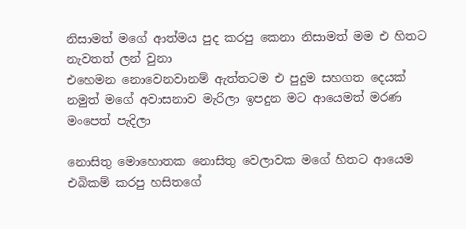නිසාමත් මගේ ආත්මය පුද කරපු කෙනා නිසාමත් මම එ හිතට නැවතත් ලන් වුනා
එහෙමන නොවෙනවානම් ඇත්තටම එ පුදුම සහගත දෙයක්
නමුත් මගේ අවාසනාව මැරිලා ඉපදුන මට ආයෙමත් මරණ මංපෙත් පැදිලා

නොසිතු මොහොතක නොසිතු වෙලාවක මගේ හිතට ආයෙම එබිකම් කරපු හසිතගේ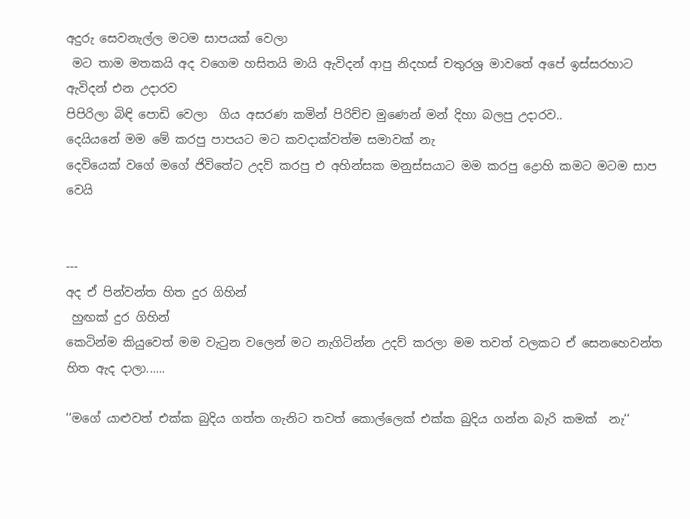අදුරු සෙවනැල්ල මටම සාපයක් වෙලා
 මට තාම මතකයි අද වගෙම හසිතයි මායි ඇවිදන් ආපු නිදහස් චතුරශ්‍ර මාවතේ අපේ ඉස්සරහාට ඇවිදන් එන උදාරව
පිපිරිලා බිඳි පොඩි වෙලා  ගිය අසරණ කමින් පිරිච්ච මුණෙන් මන් දිහා බලපු උදාරව..
දෙයියනේ මම මේ කරපු පාපයට මට කවදාක්වත්ම සමාවක් නැ
දෙවියෙක් වගේ මගේ ජිවිතේට උදව් කරපු එ අහින්සක මනුස්සයාට මම කරපු ද්‍රොහි කමට මටම සාප වෙයි


---
අද ඒ පින්වන්ත හිත දුර ගිහින්
 හුඟක් දුර ගිහින්
කෙටින්ම කියුවෙත් මම වැටුන වලෙන් මට නැගිටින්න උදව් කරලා මම තවත් වලකට ඒ සෙනහෙවන්ත හිත ඇද දාලා......

‘‘මගේ යාළුවත් එක්ක බුදිය ගත්ත ගැනිට තවත් කොල්ලෙක් එක්ක බුදිය ගන්න බැරි කමක්  නැ‘‘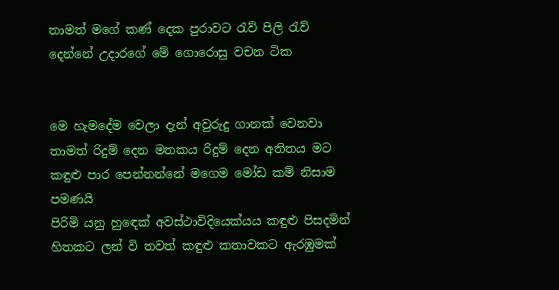තාමත් මගේ කණ් දෙක පුරාවට රැව් පිලි රැව් දෙන්නේ උදාරගේ මේ ගොරොසු වචන ටික


මෙ හැමදේම වෙලා දැන් අවුරුදු ගානක් වෙනවා
තාමත් රිදුම් දෙන මතකය රිදුම් දෙන අතිතය මට කඳුළු පාර පෙන්නන්නේ මගෙම මෝඩ කම් නිසාම පමණයි
පිරිමි යනු හුඳෙක් අවස්ථාවිදියෙක්යය කඳුළු පිසදමින් හිතකට ලන් වි තවත් කඳුළු කතාවකට ඇරඹුමක්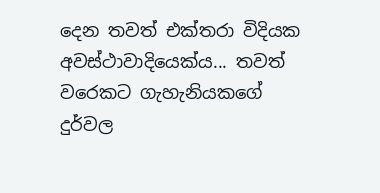දෙන තවත් එක්තරා විදියක අවස්ථාවාදියෙක්ය... තවත් වරෙකට ගැහැනියකගේ දුර්වල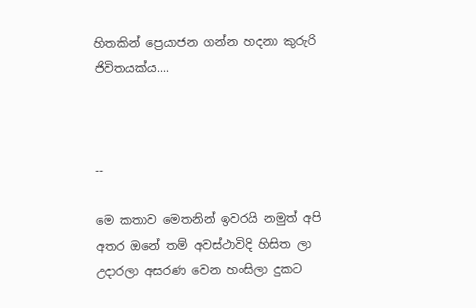හිතකින් ප්‍රෙයාජන ගන්න හදනා කුරුරි ජිවිතයක්ය....



--

මෙ කතාව මෙතනින් ඉවරයි නමුත් අපි අතර ඔනේ තම් අවස්ථාවිදි හිසිත ලා උදාරලා අසරණ වෙන හංසිලා දුකට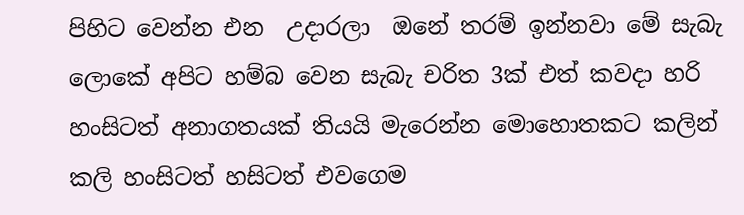පිහිට වෙන්න එන  උදාරලා  ඔනේ තරම් ඉන්නවා මේ සැබැ ලොකේ අපිට හම්බ වෙන සැබැ චරිත 3ක් එත් කවදා හරි හංසිටත් අනාගතයක් තියයි මැරෙන්න මොහොතකට කලින් කලි හංසිටත් හසිටත් එවගෙම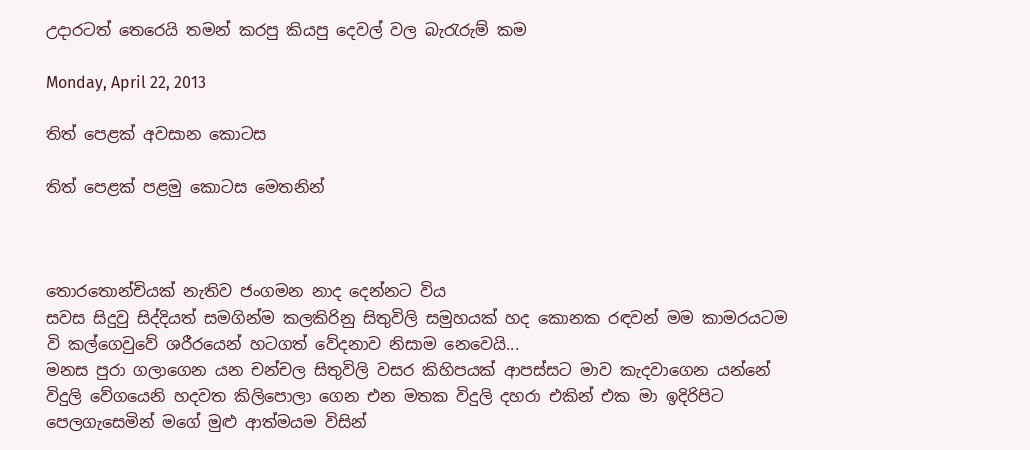උදාරටත් තෙරෙයි තමන් කරපු කියපු දෙවල් වල බැරැරුම් කම

Monday, April 22, 2013

තිත් පෙළක් අවසාන කොටස

තිත් පෙළක් පළමු කොටස මෙතනින්



තොරතොන්චියක් නැතිව ජංගමන නාද දෙන්නට විය
සවස සිදුවු සිද්දියත් සමගින්ම කලකිරිනු සිතුවිලි සමුහයක් හද කොනක රඳවන් මම කාමරයටම වි කල්ගෙවුවේ ශරීරයෙන් හටගත් වේදනාව නිසාම නෙවෙයි...
මනස පුරා ගලාගෙන යන චන්චල සිතුවිලි වසර කිහිපයක් ආපස්සට මාව කැදවාගෙන යන්නේ විදුලි වේගයෙනි හදවත කිලිපොලා ගෙන එන මතක විදුලි දහරා එකින් එක මා ඉදිරිපිට පෙලගැසෙමින් මගේ මුළු ආත්මයම විසින්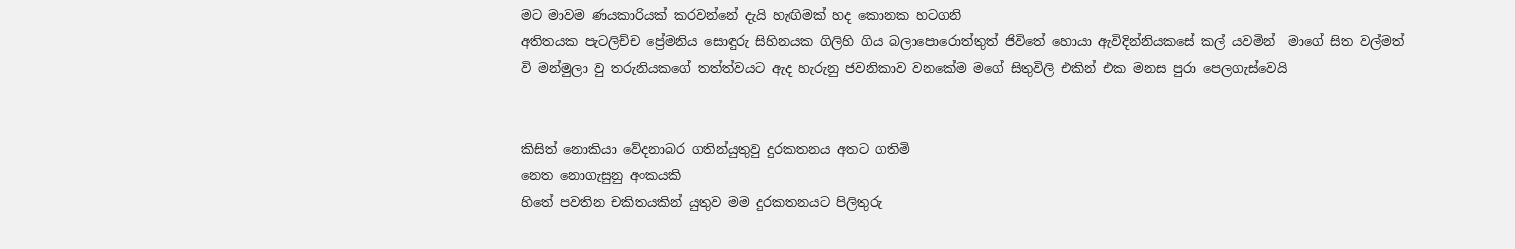මට මාවම ණයකාරියක් කරවන්නේ දැයි හැඟිමක් හද කොනක හටගනි
අතිතයක පැටලිච්ච ප්‍රේමනිය සොඳුරු සිහිනයක ගිලිහි ගිය බලාපොරොත්තුත් ජිවිතේ හොයා ඇවිදින්නියකසේ කල් යවමින්  මාගේ සිත වල්මත් වි මන්මුලා වු තරුනියකගේ තත්ත්වයට ඇද හැරුනු ජවනිකාව වනකේම මගේ සිතුවිලි එකින් එක මනස පුරා පෙලගැස්වෙයි


කිසිත් නොකියා වේදනාබර ගතින්යුතුවු දුරකතනය අතට ගතිමි
නෙත නොගැසුනු අංකයකි
හිතේ පවතින චකිතයකින් යුතුව මම දුරකතනයට පිලිතුරු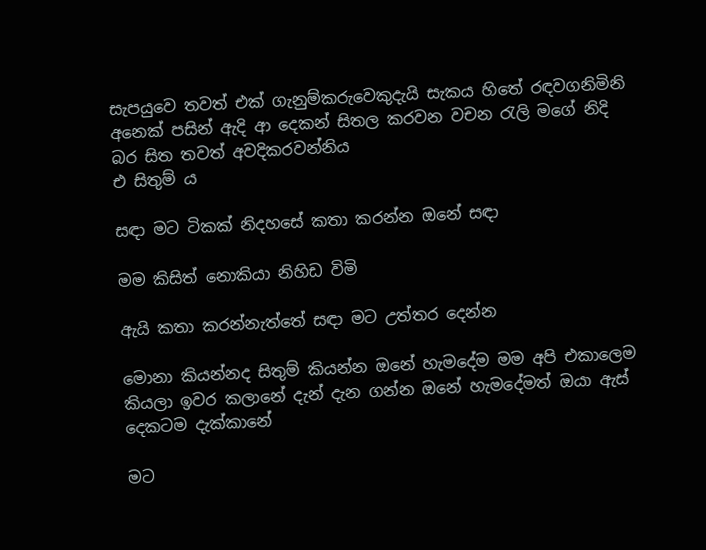සැපයුවෙ තවත් එක් ගැනුම්කරුවෙකුදැයි සැකය හිතේ රඳවගනිමිනි
අනෙක් පසින් ඇදි ආ දෙකන් සිතල කරවන වචන රැලි මගේ නිදි බර සිත තවත් අවදිකරවන්නිය
එ සිතුම් ය

සඳා මට ටිකක් නිදහසේ කතා කරන්න ඔනේ සඳා

මම කිසිත් නොකියා නිහිඩ විමි

ඇයි කතා කරන්නැත්තේ සඳා මට උත්තර දෙන්න

මොනා කියන්නද සිතුම් කියන්න ඔනේ හැමදේම මම අපි එකාලෙම කියලා ඉවර කලානේ දැන් දැන ගන්න ඔනේ හැමදේමත් ඔයා ඇස් දෙකටම දැක්කානේ

මට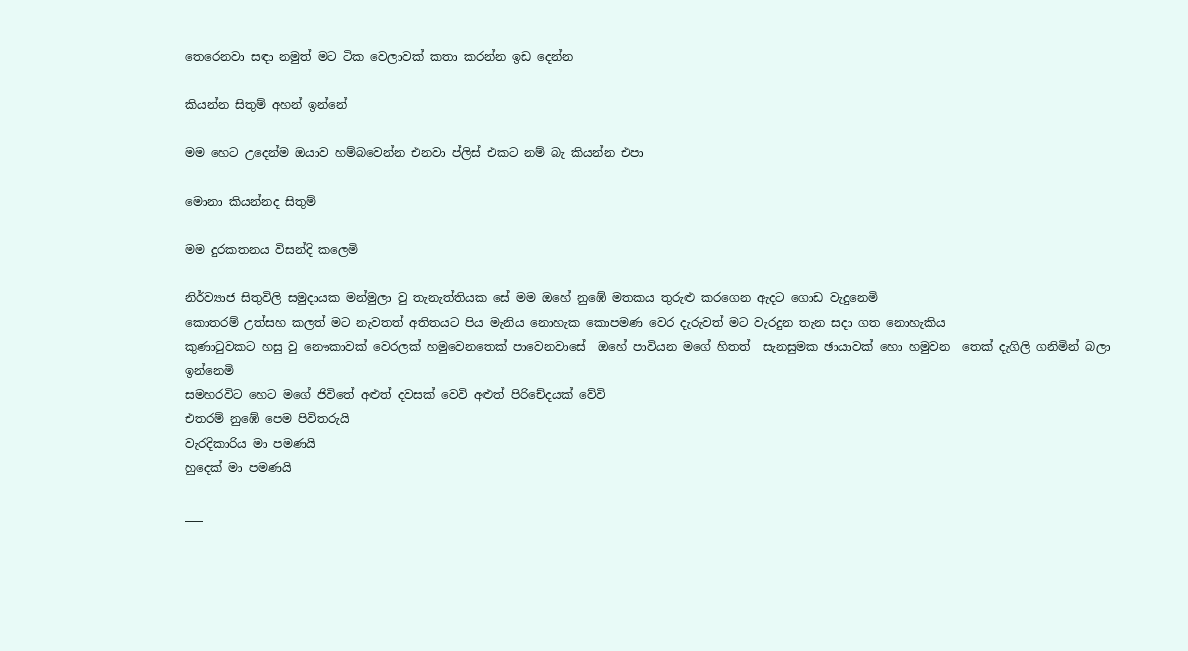තෙරෙනවා සඳා නමුත් මට ටික වෙලාවක් කතා කරන්න ඉඩ දෙන්න

කියන්න සිතුම් අහන් ඉන්නේ

මම හෙට උදෙන්ම ඔයාව හම්බවෙන්න එනවා ප්ලිස් එකට නම් බැ කියන්න එපා

මොනා කියන්නද සිතුම්

මම දුරකතනය විසන්දි කලෙමි

නිර්ව්‍යාජ සිතුවිලි සමුදායක මන්මුලා වු තැනැත්තියක සේ මම ඔහේ නුඹේ මතකය තුරුළු කරගෙන ඇදට ගොඩ වැදුනෙමි
කොතරම් උත්සහ කලත් මට නැවතත් අතිතයට පිය මැනිය නොහැක කොපමණ වෙර දැරුවත් මට වැරදුන තැන සදා ගත නොහැකිය
කුණාටුවකට හසු වු නෞකාවක් වෙරලක් හමුවෙනතෙක් පාවෙනවාසේ  ඔහේ පාවියන මගේ හිතත්  සැනසුමක ඡායාවක් හො හමුවන  තෙක් දැගිලි ගනිමින් බලා ඉන්නෙමි
සමහරවිට හෙට මගේ ජිවිතේ අළුත් දවසක් වෙවි අළුත් පිරිචේදයක් වේවි
එතරම් නුඹේ පෙම පිවිතරුයි
වැරදිකාරිය මා පමණයි
හුදෙක් මා පමණයි

___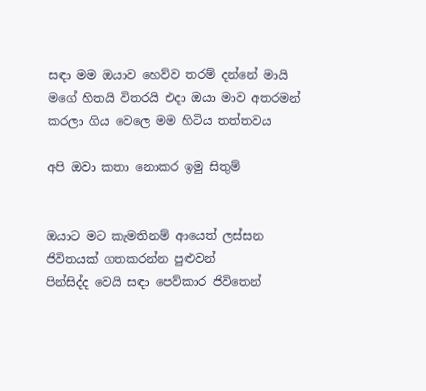සඳා මම ඔයාව හෙව්ව තරම් දන්නේ මායි මගේ හිතයි විතරයි එදා ඔයා මාව අතරමන් කරලා ගිය වෙලෙ මම හිටිය තත්තවය

අපි ඔවා කතා නොකර ඉමු සිතුම්


ඔයාට මට කැමතිනම් ආයෙත් ලස්සන ජිවිතයක් ගතකරන්න පුළුවන්
පින්සිද්ද වෙයි සඳා පෙව්කාර ජිවිතෙන්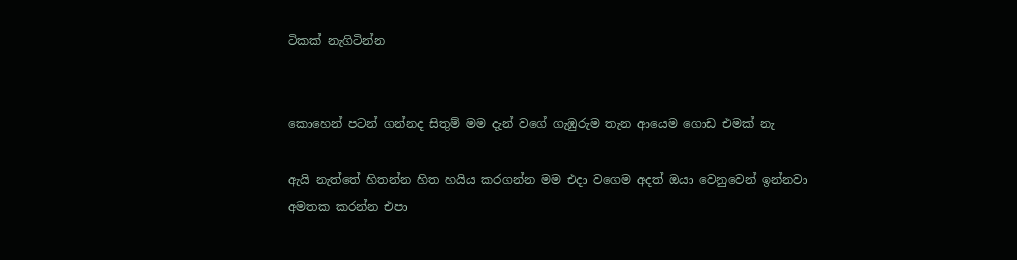ටිකක් නැගිටින්න


කොහෙන් පටන් ගන්නද සිතුම් මම දැන් වගේ ගැඹුරුම තැන ආයෙම ගොඩ එමක් නැ

ඇයි නැත්තේ හිතන්න හිත හයිය කරගන්න මම එදා වගෙම අදත් ඔයා වෙනුවෙන් ඉන්නවා අමතක කරන්න එපා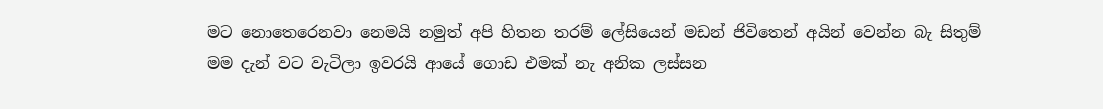මට නොතෙරෙනවා නෙමයි නමුත් අපි හිතන තරම් ලේසියෙන් මඩන් ජිවිතෙන් අයින් වෙන්න බැ සිතුම්
මම දැන් වට වැටිලා ඉවරයි ආයේ ගොඩ එමක් නැ අනික ලස්සන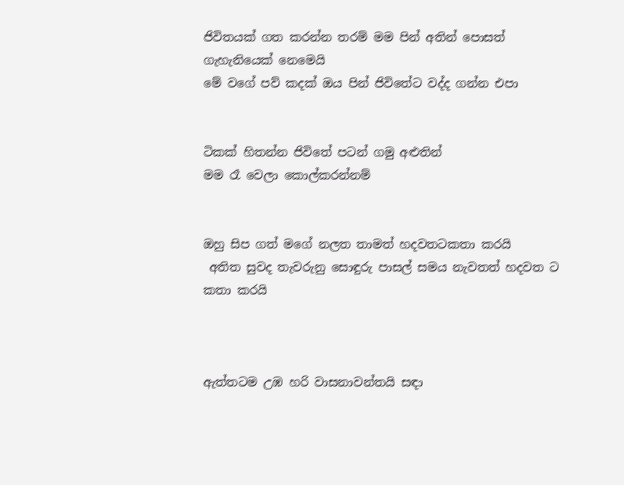ජිවිතයක් ගත කරන්න තරම් මම පින් අතින් පොසත් ගැහැනියෙක් නෙමෙයි
මේ වගේ පව් කදක් ඔය පින් ජිවිතේට වද්ද ගන්න එපා


ටිකක් හිතන්න ජිවිතේ පටන් ගමු අළුතින්
මම රෑ වෙලා කොල්කරන්නම්


ඔහු සිප ගත් මගේ නලත තාමත් හදවතටකතා කරයි
 අතිත සුවද තැවරුනු සොඳුරු පාසල් සමය නැවතත් හදවත ට කතා කරයි



ඇත්තටම උඹ හරි වාසනාවන්තයි සඳා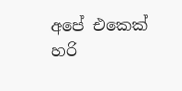අපේ එකෙක් හරි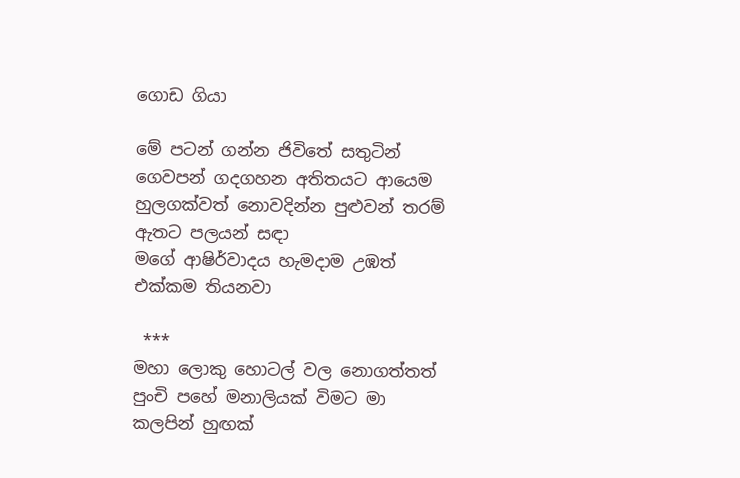ගොඩ ගියා

මේ පටන් ගන්න ජිවිතේ සතුටින් ගෙවපන් ගදගහන අතිතයට ආයෙම හුලගක්වත් නොවදින්න පුළුවන් තරම් ඇතට පලයන් සඳා
මගේ ආෂිර්වාදය හැමදාම උඹත් එක්කම තියනවා

 ***
මහා ලොකු හොටල් වල නොගත්තත් පුංචි පහේ මනාලියක් විමට මා කලපින් හුඟක්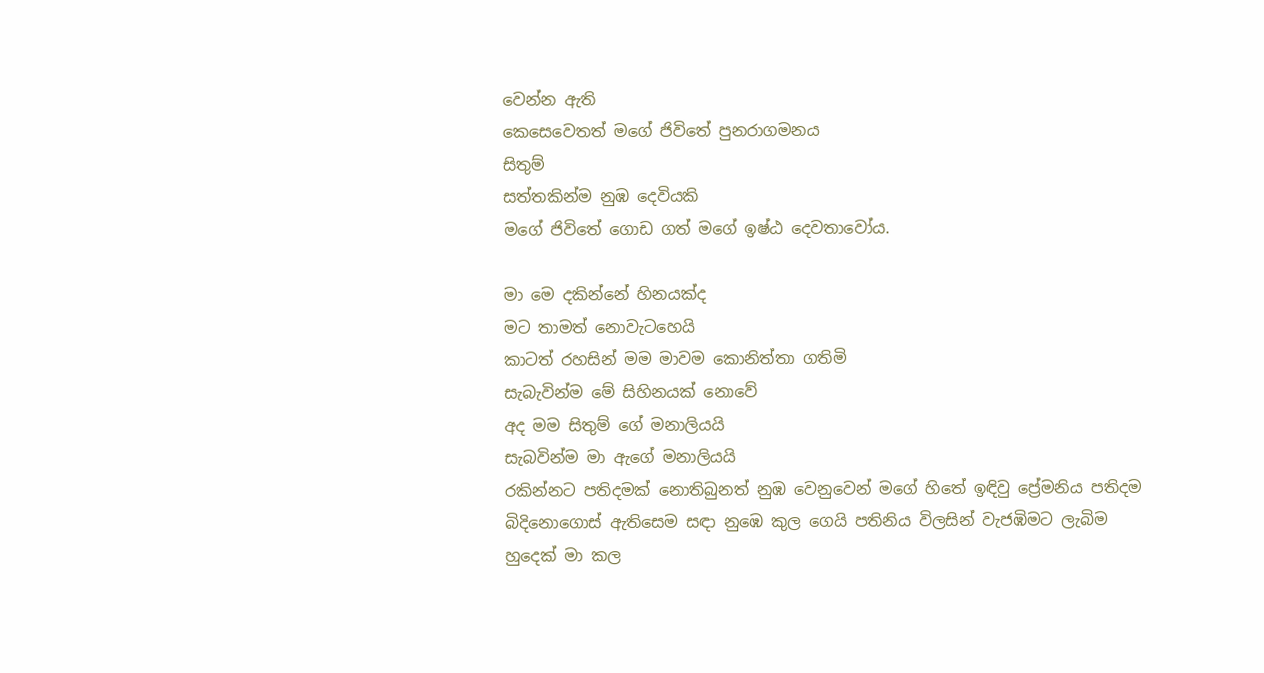වෙන්න ඇති
කෙසෙවෙතත් මගේ ජිවිතේ පුනරාගමනය
සිතුම්
සත්තකින්ම නුඹ දෙවියකි
මගේ ජිවිතේ ගොඩ ගත් මගේ ඉෂ්ඨ දෙවතාවෝය.

මා මෙ දකින්නේ හිනයක්ද
මට තාමත් නොවැටහෙයි
කාටත් රහසින් මම මාවම කොනිත්තා ගතිමි
සැබැවින්ම මේ සිහිනයක් නොවේ
අද මම සිතුම් ගේ මනාලියයි
සැබවින්ම මා ඇගේ මනාලියයි
රකින්නට පතිදමක් නොතිබුනත් නුඹ වෙනුවෙන් මගේ හිතේ ඉඳිවු ප්‍රේමනිය පතිදම බිදිනොගොස් ඇතිසෙම සඳා නුඹෙ කුල ගෙයි පතිනිය විලසින් වැජඹිමට ලැබිම හුදෙක් මා කල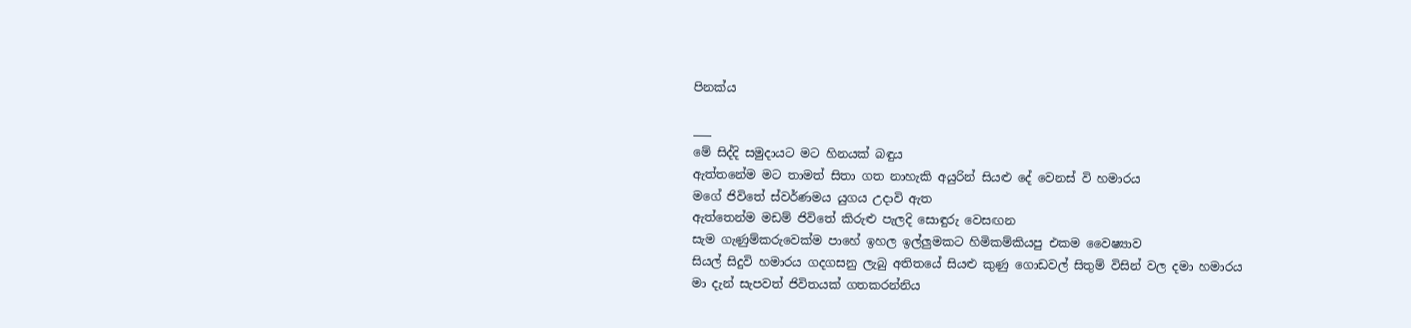පිනක්ය

___
මේ සිද්දි සමුදායට මට හිනයක් බඳුය
ඇත්තනේම මට තාමත් සිතා ගත නාහැකි අයුරින් සියළු දේ වෙනස් වි හමාරය
මගේ ජිවිතේ ස්වර්ණමය යුගය උදාවි ඇත
ඇත්තෙන්ම මඩම් ජිවිතේ කිරුළු පැලදි සොඳුරු වෙසඟන
සැම ගැණුම්කරුවෙක්ම පාහේ ඉහල ඉල්ලුමකට හිමිකම්කියපු එකම වෛෂ්‍යාව
සියල් සිදුවි හමාරය ගදගසනු ලැබු අතිතයේ සියළු කුණු ගොඩවල් සිතුම් විසින් වල දමා හමාරය
මා දැන් සැපවත් ජිවිතයක් ගතකරන්නිය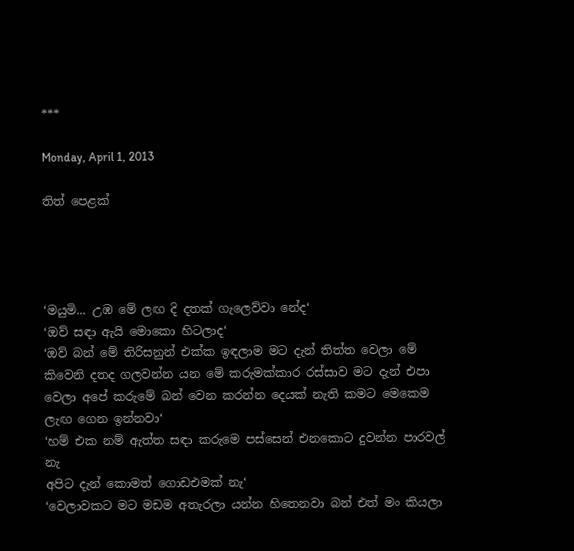***

Monday, April 1, 2013

තිත් පෙළක්




‘මයුමි... උඹ මේ ලඟ දි දතක් ගැලෙව්වා නේද‘
‘ඔව් සඳා ඇයි මොකො හිටලාද‘
‘ඔව් බන් මේ තිරිසනුන් එක්ක ඉඳලාම මට දැන් තිත්ත වෙලා මේ කිවෙනි දතද ගලවන්න යන මේ කරුමක්කාර රස්සාව මට දැන් එපා වෙලා අපේ කරුමේ බන් වෙන කරන්න දෙයක් නැති කමට මෙකෙම ලැඟ ගෙන ඉන්නවා‘
‘හම් එක නම් ඇත්ත සඳා කරුමෙ පස්සෙන් එනකොට දුවන්න පාරවල් නැ
අපිට දැන් කොමත් ගොඩඑමක් නැ‘
‘වෙලාවකට මට මඩම අතැරලා යන්න හිතෙනවා බන් එත් මං කියලා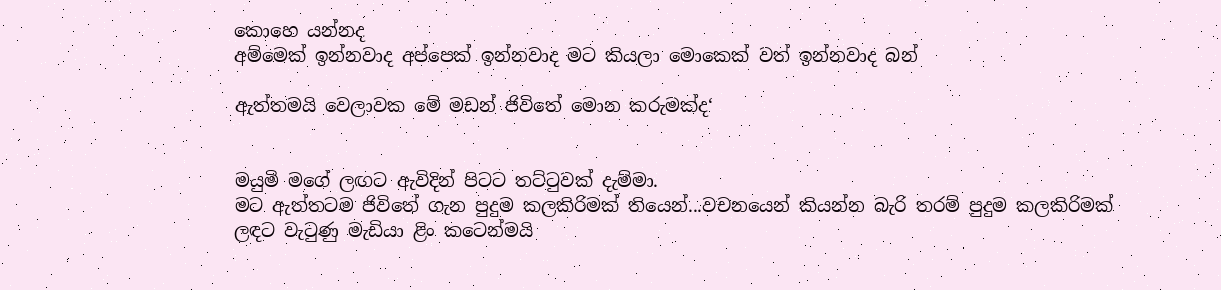කොහෙ යන්නද
අම්මෙක් ඉන්නවාද අප්පෙක් ඉන්නවාද මට කියලා මොකෙක් වත් ඉන්නවාද බන්

ඇත්තමයි වෙලාවක මේ මඩන් ජිවිතේ මොන කරුමක්ද‘


මයුමි මගේ ලඟට ඇවිදින් පිටට තට්ටුවක් දැම්මා.
මට ඇත්තටම ජිවිතේ ගැන පුදුම කලකිරිමක් තියෙන්...වචනයෙන් කියන්න බැරි තරම් පුදුම කලකිරිමක්
ලඳට වැටුණු මැඩියා ළිං කටෙන්මයි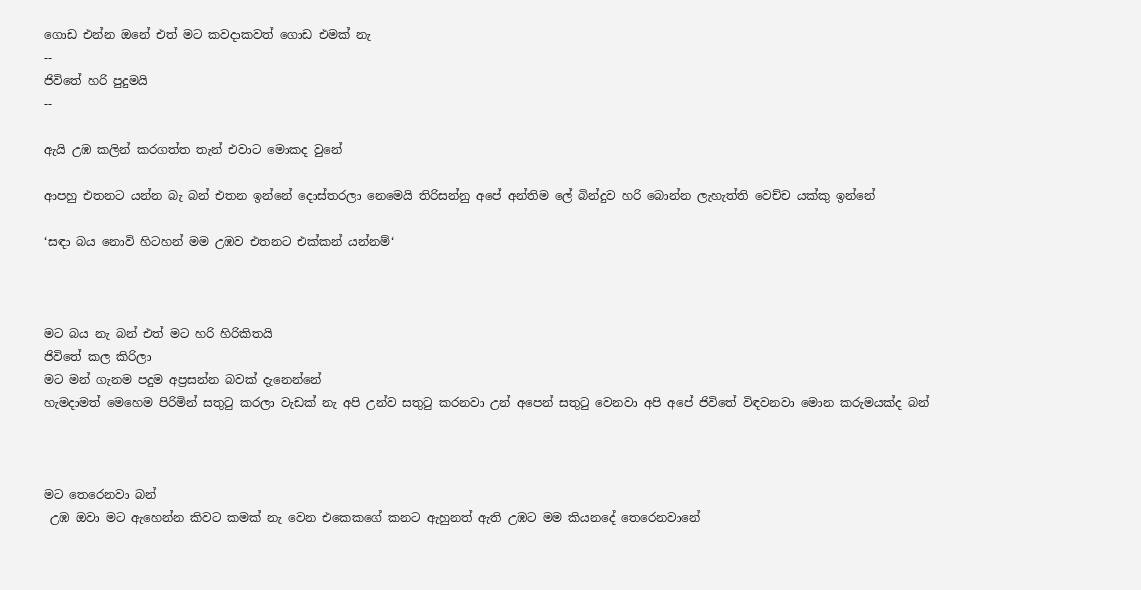ගොඩ එන්න ඔනේ එත් මට කවදාකවත් ගොඩ එමක් නැ
--
ජිවිතේ හරි පුදුමයි
--

ඇයි උඹ කලින් කරගත්ත තැන් එවාට මොකද වුනේ

ආපහු එතනට යන්න බැ බන් එතන ඉන්නේ දොස්තරලා නෙමෙයි තිරිසන්නු අපේ අන්තිම ලේ බින්දුව හරි බොන්න ලැහැත්ති වෙච්ච යක්කු ඉන්නේ

‘සඳා බය නොවි හිටහන් මම උඹව එතනට එක්කන් යන්නම්‘



මට බය නැ බන් එත් මට හරි හිරිකිතයි
ජිවිතේ කල කිරිලා
මට මන් ගැනම පදුම අප්‍රසන්න බවක් දැනෙන්නේ
හැමදාමත් මෙහෙම පිරිමින් සතුටු කරලා වැඩක් නැ අපි උන්ව සතුටු කරනවා උන් අපෙන් සතුටු වෙනවා අපි අපේ ජිවිතේ විඳවනවා මොන කරුමයක්ද බන්



මට තෙරෙනවා බන්
 උඹ ඔවා මට ඇහෙන්න කිවට කමක් නැ වෙන එකෙකගේ කනට ඇහුනත් ඇති උඹට මම කියනදේ තෙරෙනවානේ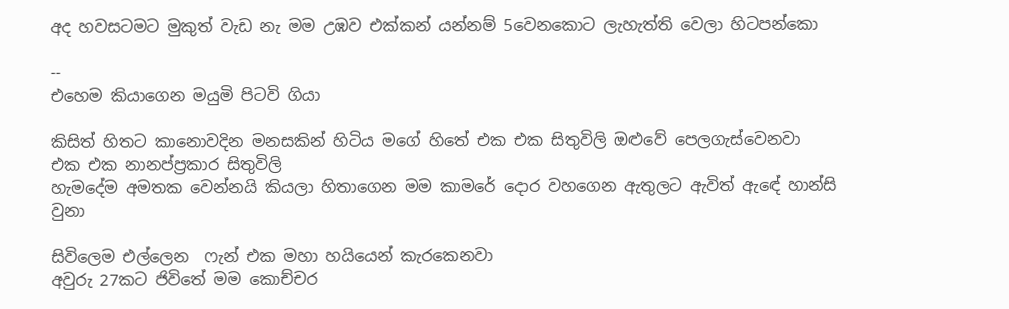අද හවසටමට මුකුත් වැඩ නැ මම උඹව එක්කන් යන්නම් 5වෙනකොට ලැහැත්ති වෙලා හිටපන්කො

--
එහෙම කියාගෙන මයුමි පිටවි ගියා

කිසිත් හිතට කානොවදින මනසකින් හිටිය මගේ හිතේ එක එක සිතුවිලි ඔළුවේ පෙලගැස්වෙනවා
එක එක නානප්ප්‍රකාර සිතුවිලි
හැමදේම අමතක වෙන්නයි කියලා හිතාගෙන මම කාමරේ දොර වහගෙන ඇතුලට ඇවිත් ඇඳේ හාන්සි වුනා

සිවිලෙම එල්ලෙන  ෆැන් එක මහා හයියෙන් කැරකෙනවා
අවුරු 27කට ජිවිතේ මම කොච්චර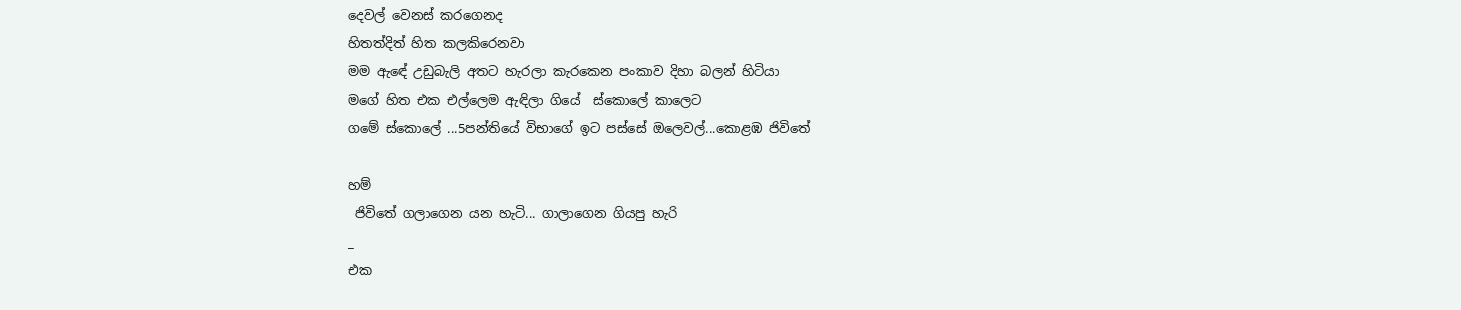දෙවල් වෙනස් කරගෙනද
හිතත්දිත් හිත කලකිරෙනවා
මම ඇඳේ උඩුබැලි අතට හැරලා කැරකෙන පංකාව දිහා බලන් හිටියා
මගේ හිත එක එල්ලෙම ඇඳිලා ගියේ  ස්කොලේ කාලෙට
ගමේ ස්කොලේ ...5පන්තියේ විභාගේ ඉට පස්සේ ඔලෙවල්...කොළඹ ජිවිතේ

හම්
 ජිවිතේ ගලාගෙන යන හැටි... ගාලාගෙන ගියපු හැරි
_
එක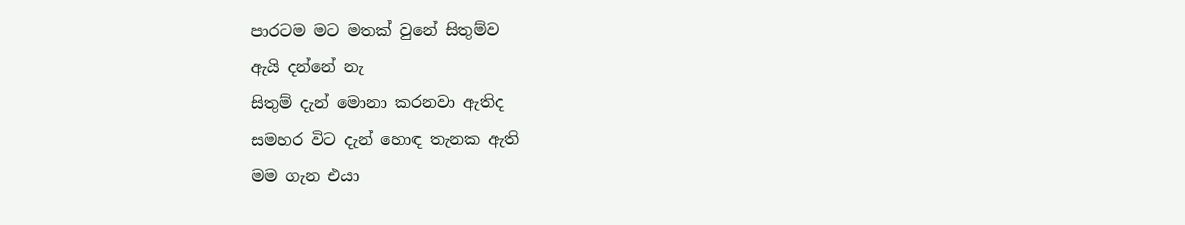පාරටම මට මතක් වුනේ සිතුම්ව
ඇයි දන්නේ නැ
සිතුම් දැන් මොනා කරනවා ඇතිද
සමහර විට දැන් හොඳ තැනක ඇති
මම ගැන එයා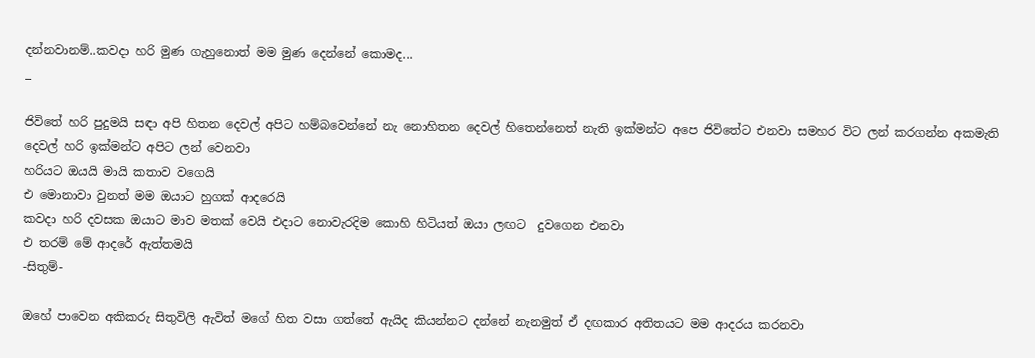දන්නවානම්..කවදා හරි මුණ ගැහුනොත් මම මුණ දෙන්නේ කොමද...
_

ජිවිතේ හරි පුදුමයි සඳා අපි හිතන දෙවල් අපිට හම්බවෙන්නේ නැ නොහිතන දෙවල් හිතෙන්නෙත් නැති ඉක්මන්ට අපෙ ජිවිතේට එනවා සමහර විට ලන් කරගන්න අකමැති දෙවල් හරි ඉක්මන්ට අපිට ලන් වෙනවා
හරියට ඔයයි මායි කතාව වගෙයි
එ මොනාවා වුනත් මම ඔයාට හුගක් ආදරෙයි
කවදා හරි දවසක ඔයාට මාව මතක් වෙයි එදාට නොවැරදිම කොහි හිටියත් ඔයා ලඟට  දුවගෙන එනවා
එ තරම් මේ ආදරේ ඇත්තමයි
-සිතුම්-

ඔහේ පාවෙන අකිකරු සිතුවිලි ඇවිත් මගේ හිත වසා ගත්තේ ඇයිද කියන්නට දන්නේ නැනමුත් ඒ දඟකාර අතිතයට මම ආදරය කරනවා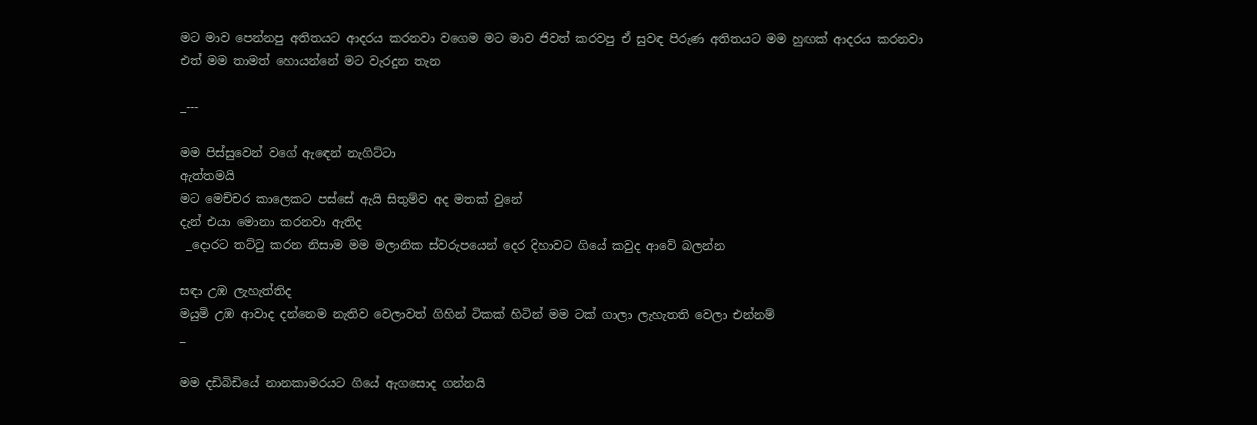මට මාව පෙන්නපු අතිතයට ආදරය කරනවා වගෙම මට මාව ජිවත් කරවපු ඒ සුවඳ පිරුණ අතිතයට මම හුඟක් ආදරය කරනවා
එත් මම තාමත් හොයන්නේ මට වැරදුන තැන

_---

මම පිස්සුවෙන් වගේ ඇඳෙන් නැගිට්ටා
ඇත්තමයි
මට මෙච්චර කාලෙකට පස්සේ ඇයි සිතුම්ව අද මතක් වුනේ
දැන් එයා මොනා කරනවා ඇතිද
 _දොරට තට්ටු කරන නිසාම මම මලානික ස්වරුපයෙන් දෙර දිහාවට ගියේ කවුද ආවේ බලන්න

සඳා උඹ ලැහැත්තිද
මයුමි උඹ ආවාද දන්නෙම නැතිව වෙලාවත් ගිහින් ටිකක් හිටින් මම ටක් ගාලා ලැහැතති වෙලා එන්නම්
_

මම දඩිබිඩියේ නානකාමරයට ගියේ ඇගසොද ගන්නයි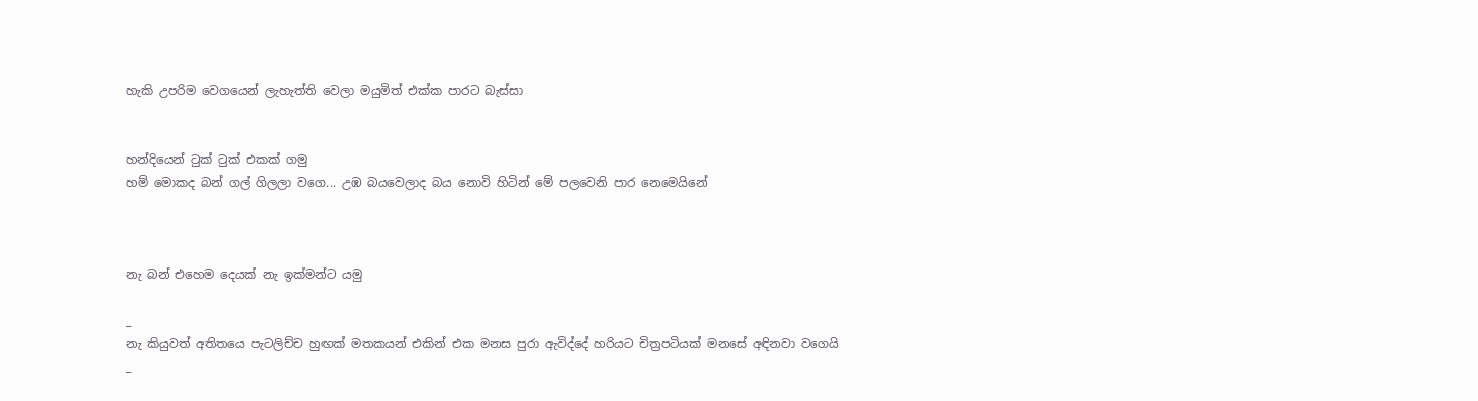හැකි උපරිම වෙගයෙන් ලැහැත්ති වෙලා මයුමිත් එක්ක පාරට බැස්සා


හන්දියෙන් ටුක් ටුක් එකක් ගමු
හම් මොකද බන් ගල් ගිලලා වගෙ... උඹ බයවෙලාද බය නොවි හිටින් මේ පලවෙනි පාර නෙමෙයිනේ



නැ බන් එහෙම දෙයක් නැ ඉක්මන්ට යමු

_
නැ කියුවත් අතිතයෙ පැටලිච්ච හුඟක් මතකයන් එකින් එක මනස පුරා ඇවිද්දේ හරියට චිත්‍රපටියක් මනසේ අඳිනවා වගෙයි
_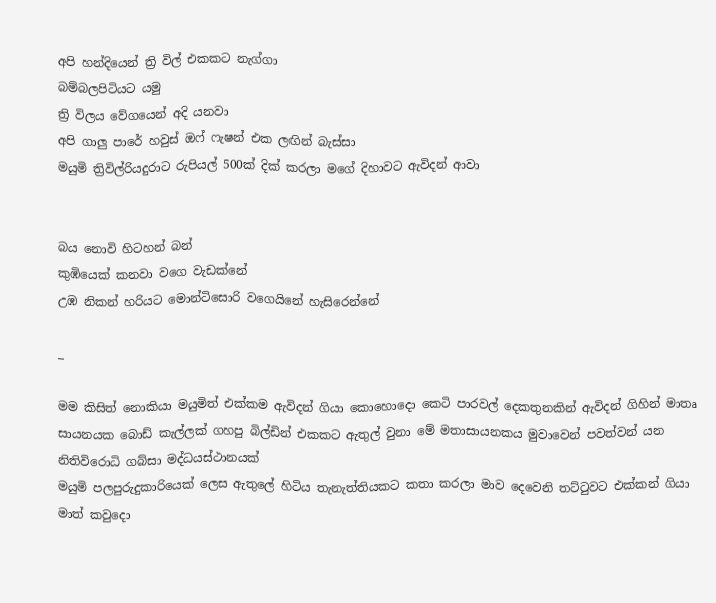අපි හන්දියෙන් ත්‍රි විල් එකකට නැග්ගා
බම්බලපිටියට යමු
ත්‍රි විලය වේගයෙන් අදි යනවා
අපි ගාලු පාරේ හවුස් ඔෆ් ෆැෂන් එක ලඟින් බැස්සා
මයුමි ත්‍රිවිල්රියදුරාට රුපියල් 500ක් දික් කරලා මගේ දිහාවට ඇවිදන් ආවා


බය නොවි හිටහන් බන්
කුඹියෙක් කනවා වගෙ වැඩක්නේ
උඹ නිකන් හරියට මොන්ටිසොරි වගෙයිනේ හැසිරෙන්නේ

_

මම කිසිත් නොකියා මයුමිත් එක්කම ඇවිදන් ගියා කොහොදො කෙටි පාරවල් දෙකතුනකින් ඇවිදන් ගිහින් මාතෘ සායනයක බොඩ් කැල්ලක් ගහපු බිල්ඩින් එකකට ඇතුල් වුනා මේ මතාසායනකය මුවාවෙන් පවත්වන් යන නිතිවිරොධි ගබ්සා මද්ධයස්ථානයක්
මයුමි පලපුරුදුකාරියෙක් ලෙස ඇතුලේ හිටිය තැනැත්තියකට කතා කරලා මාව දෙවෙනි තට්ටුවට එක්කන් ගියා
මාත් කවුදො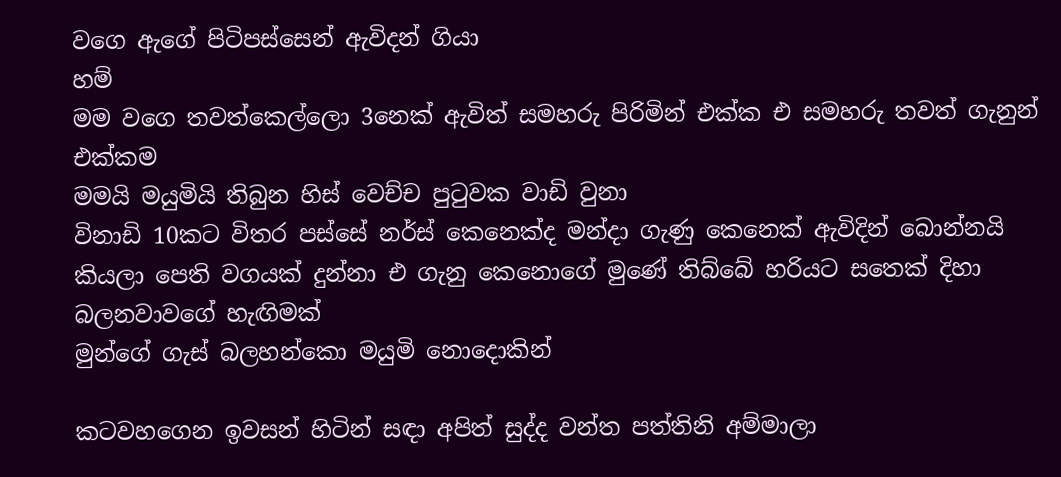වගෙ ඇගේ පිටිපස්සෙන් ඇවිදන් ගියා
හම්
මම වගෙ තවත්කෙල්ලො 3නෙක් ඇවිත් සමහරු පිරිමින් එක්ක එ සමහරු තවත් ගැනුන් එක්කම
මමයි මයුමියි තිබුන හිස් වෙච්ච පුටුවක වාඩි වුනා
විනාඩි 10කට විතර පස්සේ නර්ස් කෙනෙක්ද මන්දා ගැණු කෙනෙක් ඇවිදින් බොන්නයි කියලා පෙති වගයක් දුන්නා එ ගැනු කෙනොගේ මුණේ තිබ්බේ හරියට සතෙක් දිහා බලනවාවගේ හැඟිමක්
මුන්ගේ ගැස් බලහන්කො මයුමි නොදොකින්

කටවහගෙන ඉවසන් හිටින් සඳා අපිත් සුද්ද වන්ත පත්තිනි අම්මාලා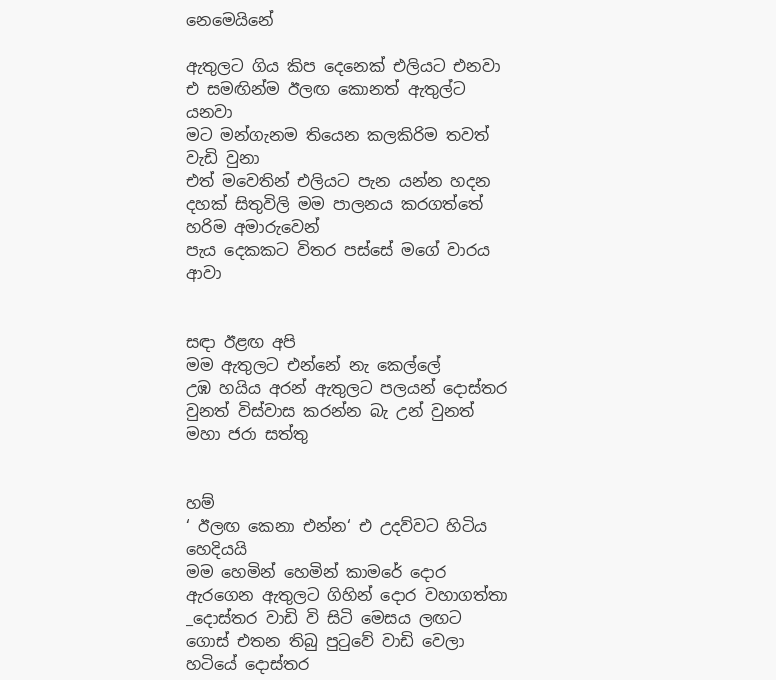නෙමෙයිනේ

ඇතුලට ගිය කිප දෙනෙක් එලියට එනවා
එ සමඟින්ම ඊලඟ කොනත් ඇතුල්ට යනවා
මට මන්ගැනම තියෙන කලකිරිම තවත් වැඩි වුනා
එත් මවෙතින් එලියට පැන යන්න හදන දහක් සිතුවිලි මම පාලනය කරගත්තේ හරිම අමාරුවෙන්
පැය දෙකකට විතර පස්සේ මගේ වාරය ආවා


සඳා ඊළඟ අපි
මම ඇතුලට එන්නේ නැ කෙල්ලේ
උඹ හයිය අරන් ඇතුලට පලයන් දොස්තර වුනත් විස්වාස කරන්න බැ උන් වුනත් මහා ජරා සත්තු


හම්
‘ ඊලඟ කෙනා එන්න‘ එ උදව්වට හිටිය හෙදියයි
මම හෙමින් හෙමින් කාමරේ දොර ඇරගෙන ඇතුලට ගිහින් දොර වහාගත්තා
_දොස්තර වාඩි වි සිටි මෙසය ලඟට ගොස් එතන තිබු පුටුවේ වාඩි වෙලා හටියේ දොස්තර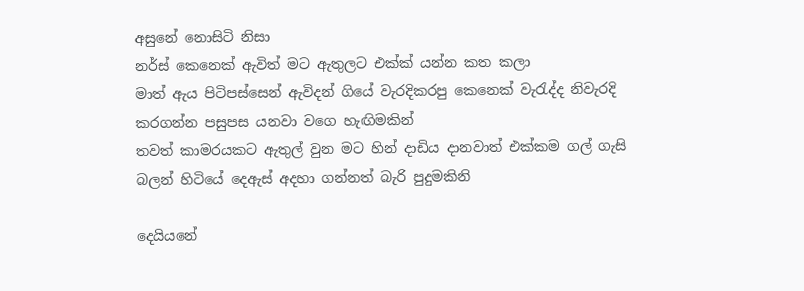අසුනේ නොසිටි නිසා
නර්ස් කෙනෙක් ඇවිත් මට ඇතුලට එක්ක් යන්න කත කලා
මාත් ඇය පිටිපස්සෙන් ඇවිදන් ගියේ වැරදිකරපු කෙනෙක් වැරැද්ද නිවැරදි කරගන්න පසුපස යනවා වගෙ හැඟිමකින්
තවත් කාමරයකට ඇතුල් වුන මට හින් දාඩිය දානවාත් එක්කම ගල් ගැසි බලන් හිටියේ දෙඇස් අදහා ගන්නත් බැරි පුදුමකිනි

දෙයියනේ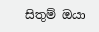සිතුම් ඔයා